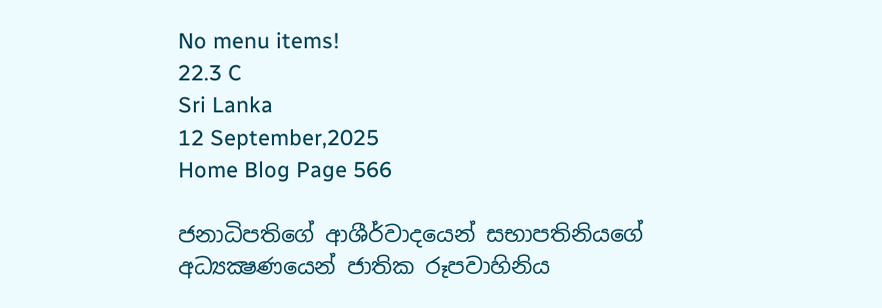No menu items!
22.3 C
Sri Lanka
12 September,2025
Home Blog Page 566

ජනාධිපතිගේ ආශීර්වාදයෙන් සභාපතිනියගේ අධ්‍යක්‍ෂණයෙන් ජාතික රූපවාහිනිය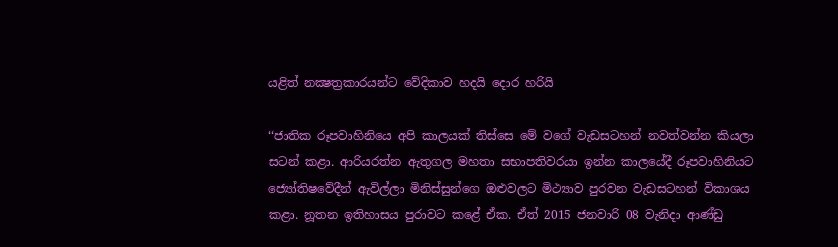යළිත් නක්‍ෂත්‍රකාරයන්ට වේදිකාව හදයි දොර හරියි

‘‘ජාතික රූපවාහිනියෙ අපි කාලයක් තිස්සෙ මේ වගේ වැඩසටහන් නවත්වන්න කියලා සටන් කළා. ආරියරත්න ඇතුගල මහතා සභාපතිවරයා ඉන්න කාලයේදී රූපවාහිනියට ජ්‍යෝතිෂවේදීන් ඇවිල්ලා මිනිස්සුන්ගෙ ඔළුවලට මිථ්‍යාව පුරවන වැඩසටහන් විකාශය කළා. නූතන ඉතිහාසය පුරාවට කළේ ඒක. ඒත් 2015 ජනවාරි 08 වැනිදා ආණ්ඩු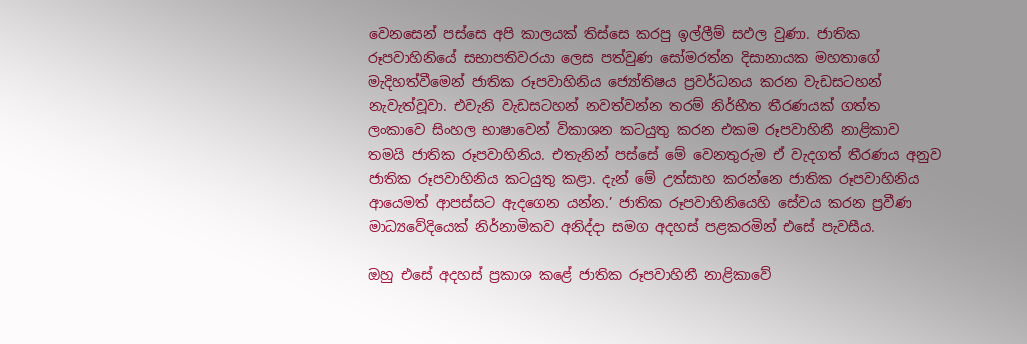වෙනසෙන් පස්සෙ අපි කාලයක් තිස්සෙ කරපු ඉල්ලීම් සඵල වුණා. ජාතික රූපවාහිනියේ සභාපතිවරයා ලෙස පත්වුණ සෝමරත්න දිසානායක මහතාගේ මැදිහත්වීමෙන් ජාතික රූපවාහිනිය ජ්‍යෝතිෂය ප්‍රවර්ධනය කරන වැඩසටහන් නැවැත්වූවා. එවැනි වැඩසටහන් නවත්වන්න තරම් නිර්භීත තීරණයක් ගත්ත ලංකාවෙ සිංහල භාෂාවෙන් විකාශන කටයුතු කරන එකම රූපවාහිනී නාළිකාව තමයි ජාතික රූපවාහිනිය. එතැනින් පස්සේ මේ වෙනතුරුම ඒ වැදගත් තීරණය අනුව ජාතික රූපවාහිනිය කටයුතු කළා. දැන් මේ උත්සාහ කරන්නෙ ජාතික රූපවාහිනිය ආයෙමත් ආපස්සට ඇදගෙන යන්න.’ ජාතික රූපවාහිනියෙහි සේවය කරන ප්‍රවීණ මාධ්‍යවේදියෙක් නිර්නාමිකව අනිද්දා සමග අදහස් පළකරමින් එසේ පැවසීය.

ඔහු එසේ අදහස් ප්‍රකාශ කළේ ජාතික රූපවාහිනී නාළිකාවේ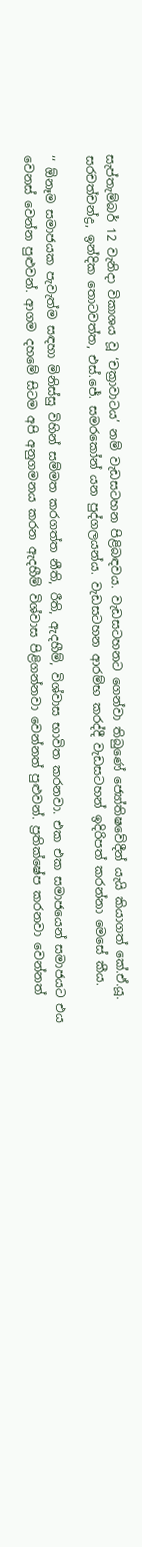සැප්තැම්බර් 12 වැනිදා විකාශය වූ ‘චක්‍රාවාටය’ නම් වැඩසටහන පිළිබඳවය. වැඩසටහනට ගෙන්වා තිබුණේ ජ්‍යෝතිෂවේදීන් යැයි කියාගත් කේ.ඒ.යූ. සරචත්චන්ද්‍ර, ඉන්දික තොටවත්ත, එස්.ජේ. සමරකෝන් යන පුද්ගලයන්ය. වැඩසටහන ආරම්භ කරද්දී වැඩසටහන් ඉදිරිපත් කරන්නා මෙසේ කීය.

‘‘ ඕනෑම සමාජයක පැවැත්ම සඳහා මිනිස්සු විහින් සම්මත කරගත්ත නීති, රීති, ඇදහීම්, විශ්වාස භාවිත කරනවා. එක එක සමාජයෙන් සමාජයට එය වෙනස් වෙන්න පුළුවන්. ආගම දහමේ සිටම අපි අනුගමනය කරන ඇදහීම් විශ්වාස පිළිගන්නවා වෙන්නත් පුළුවන්. ප්‍රතික්ෂේප කරනවා වෙන්නත්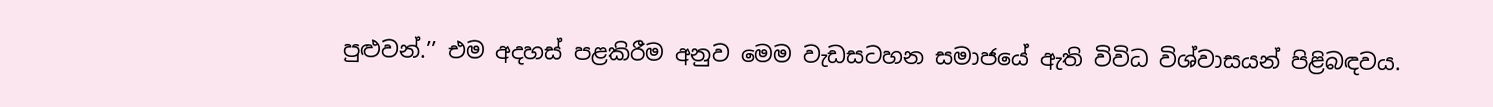පුළුවන්.’’ එම අදහස් පළකිරීම අනුව මෙම වැඩසටහන සමාජයේ ඇති විවිධ විශ්වාසයන් පිළිබඳවය.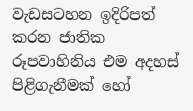වැඩසටහන ඉදිරිපත් කරන ජාතික රූපවාහිනිය එම අදහස් පිළිගැනීමක් හෝ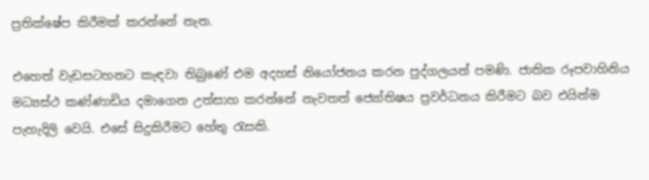ප්‍රතික්ෂේප කිරීමක් කරන්නේ නැත.

එහෙත් වැඩසටහනට කැඳවා තිබුණේ එම අදහස් නියෝජනය කරන පුද්ගලයන් පමණි. ජාතික රූපවාහිනිය මධ්‍යස්ථ කණ්ණාඩිය දමාගෙන උත්සාහ කරන්නේ නැවතත් ජ්‍යෝතිෂය ප්‍රවර්ධනය කිරීමට බව එයින්ම පැහැදිලි වෙයි. එසේ සිදුකිරීමට හේතු රැසකි.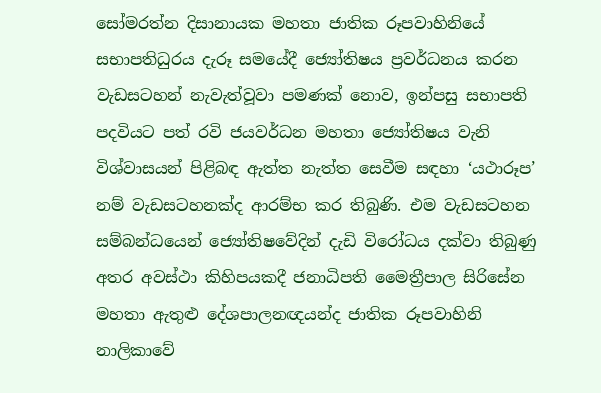සෝමරත්න දිසානායක මහතා ජාතික රූපවාහිනියේ සභාපතිධුරය දැරූ සමයේදී ජ්‍යෝතිෂය ප්‍රවර්ධනය කරන වැඩසටහන් නැවැත්වූවා පමණක් නොව, ඉන්පසු සභාපති පදවියට පත් රවි ජයවර්ධන මහතා ජ්‍යෝතිෂය වැනි විශ්වාසයන් පිළිබඳ ඇත්ත නැත්ත සෙවීම සඳහා ‘යථාරූප’ නම් වැඩසටහනක්ද ආරම්භ කර තිබුණි. එම වැඩසටහන සම්බන්ධයෙන් ජ්‍යෝතිෂවේදින් දැඩි විරෝධය දක්වා තිබුණු අතර අවස්ථා කිහිපයකදී ජනාධිපති මෛත්‍රීපාල සිරිසේන මහතා ඇතුළු දේශපාලනඥයන්ද ජාතික රූපවාහිනි නාලිකාවේ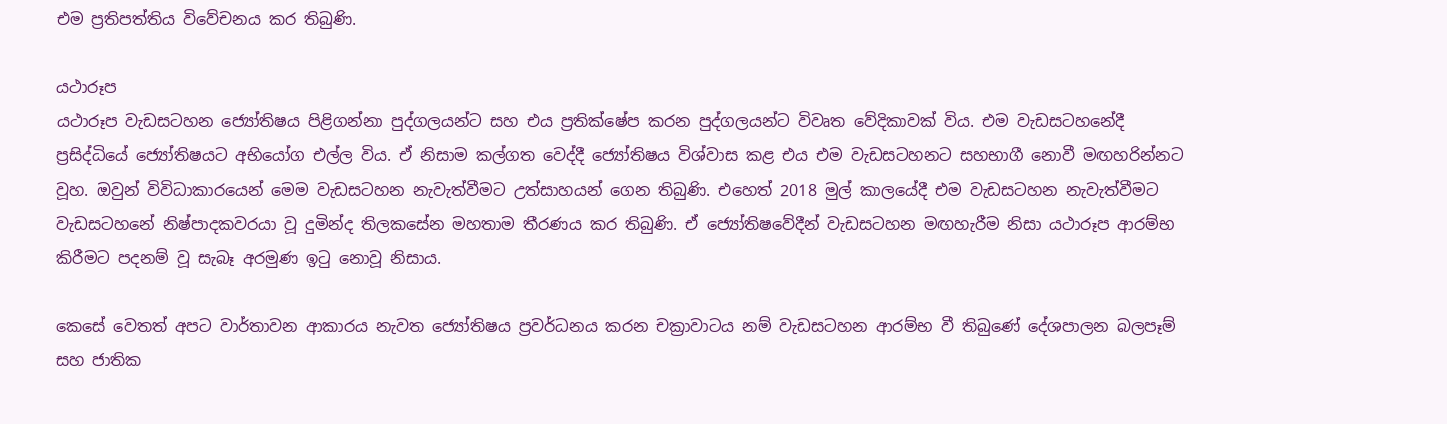එම ප්‍රතිපත්තිය විවේචනය කර තිබුණි.

යථාරූප
යථාරූප වැඩසටහන ජ්‍යෝතිෂය පිළිගන්නා පුද්ගලයන්ට සහ එය ප්‍රතික්ෂේප කරන පුද්ගලයන්ට විවෘත වේදිකාවක් විය. එම වැඩසටහනේදී ප්‍රසිද්ධියේ ජ්‍යෝතිෂයට අභියෝග එල්ල විය. ඒ නිසාම කල්ගත වෙද්දී ජ්‍යෝතිෂය විශ්වාස කළ එය එම වැඩසටහනට සහභාගී නොවී මඟහරින්නට වූහ. ඔවුන් විවිධාකාරයෙන් මෙම වැඩසටහන නැවැත්වීමට උත්සාහයන් ගෙන තිබුණි. එහෙත් 2018 මුල් කාලයේදී එම වැඩසටහන නැවැත්වීමට වැඩසටහනේ නිෂ්පාදකවරයා වූ දුමින්ද තිලකසේන මහතාම තීරණය කර තිබුණි. ඒ ජ්‍යෝතිෂවේදීන් වැඩසටහන මඟහැරීම නිසා යථාරූප ආරම්භ කිරීමට පදනම් වූ සැබෑ අරමුණ ඉටු නොවූ නිසාය.

කෙසේ වෙතත් අපට වාර්තාවන ආකාරය නැවත ජ්‍යෝතිෂය ප්‍රවර්ධනය කරන චක්‍රාවාටය නම් වැඩසටහන ආරම්භ වී තිබුණේ දේශපාලන බලපෑම් සහ ජාතික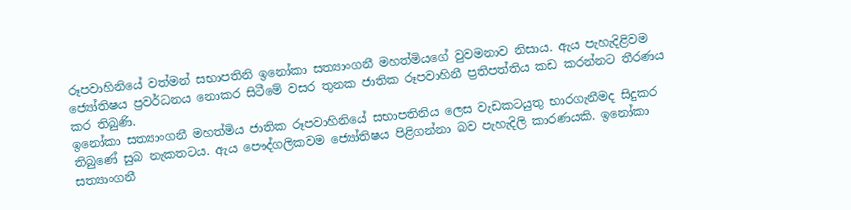රූපවාහිනියේ වත්මන් සභාපතිනි ඉනෝකා සත්‍යාංගනී මහත්මියගේ වුවමනාව නිසාය. ඇය පැහැදිළිවම ජ්‍යෝතිෂය ප්‍රවර්ධනය නොකර සිටීමේ වසර තුනක ජාතික රූපවාහිනී ප්‍රතිපත්තිය කඩ කරන්නට තීරණය කර තිබුණි.
ඉනෝකා සත්‍යාංගනී මහත්මිය ජාතික රූපවාහිනියේ සභාපතිනිය ලෙස වැඩකටයුතු භාරගැනීමද සිදුකර තිබුණේ සුබ නැකතටය. ඇය පෞද්ගලිකවම ජ්‍යෝතිෂය පිළිගන්නා බව පැහැදිලි කාරණයකි. ඉනෝකා සත්‍යාංගනී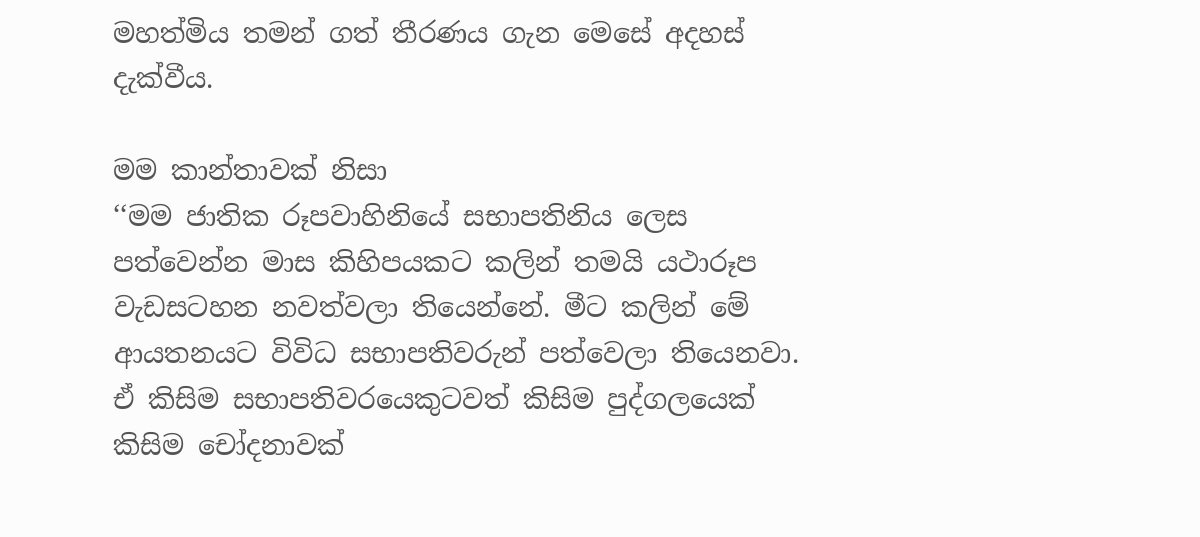මහත්මිය තමන් ගත් තීරණය ගැන මෙසේ අදහස් දැක්වීය.

මම කාන්තාවක් නිසා
‘‘මම ජාතික රූපවාහිනියේ සභාපතිනිය ලෙස පත්වෙන්න මාස කිහිපයකට කලින් තමයි යථාරූප වැඩසටහන නවත්වලා තියෙන්නේ. මීට කලින් මේ ආයතනයට විවිධ සභාපතිවරුන් පත්වෙලා තියෙනවා. ඒ කිසිම සභාපතිවරයෙකුටවත් කිසිම පුද්ගලයෙක් කිසිම චෝදනාවක්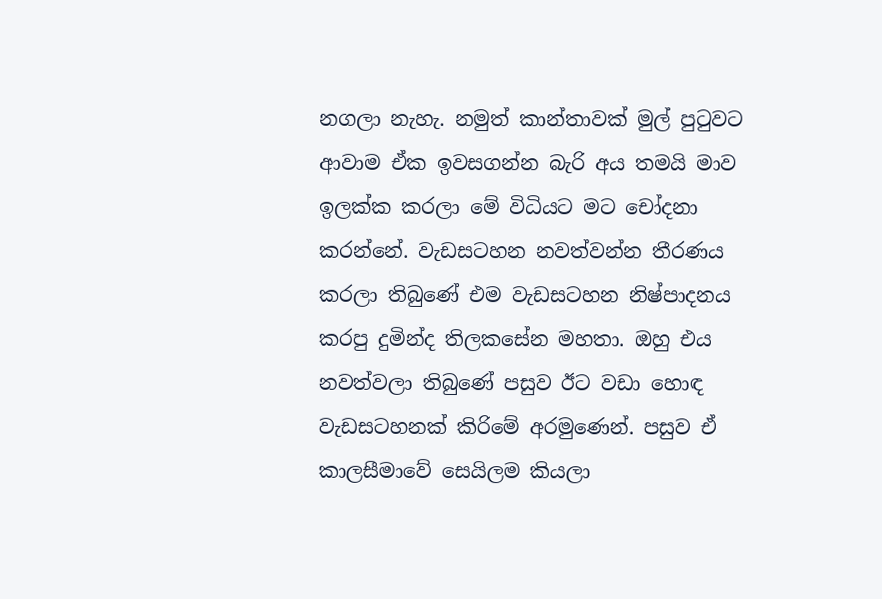නගලා නැහැ. නමුත් කාන්තාවක් මුල් පුටුවට ආවාම ඒක ඉවසගන්න බැරි අය තමයි මාව ඉලක්ක කරලා මේ විධියට මට චෝදනා කරන්නේ. වැඩසටහන නවත්වන්න තීරණය කරලා තිබුණේ එම වැඩසටහන නිෂ්පාදනය කරපු දුමින්ද තිලකසේන මහතා. ඔහු එය නවත්වලා තිබුණේ පසුව ඊට වඩා හොඳ වැඩසටහනක් කිරිමේ අරමුණෙන්. පසුව ඒ කාලසීමාවේ සෙයිලම කියලා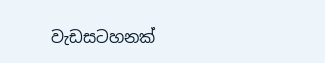වැඩසටහනක්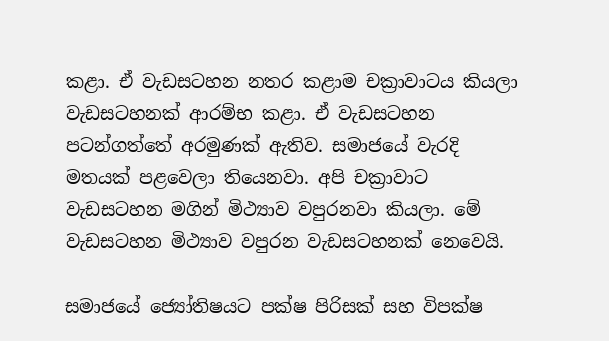කළා. ඒ වැඩසටහන නතර කළාම චක්‍රාවාටය කියලා වැඩසටහනක් ආරම්භ කළා. ඒ වැඩසටහන පටන්ගත්තේ අරමුණක් ඇතිව. සමාජයේ වැරදි මතයක් පළවෙලා තියෙනවා. අපි චක්‍රාවාට වැඩසටහන මගින් මිථ්‍යාව වපුරනවා කියලා. මේ වැඩසටහන මිථ්‍යාව වපුරන වැඩසටහනක් නෙවෙයි.

සමාජයේ ජ්‍යෝතිෂයට පක්ෂ පිරිසක් සහ විපක්ෂ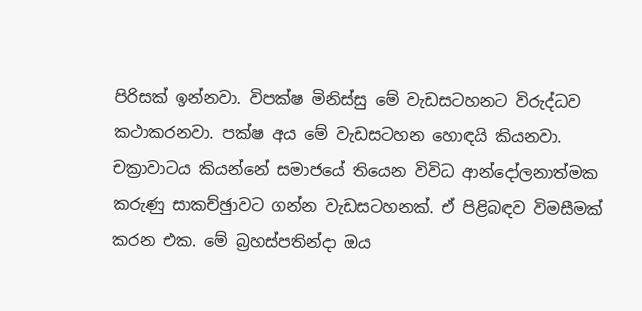පිරිසක් ඉන්නවා. විපක්ෂ මිනිස්සු මේ වැඩසටහනට විරුද්ධව කථාකරනවා. පක්ෂ අය මේ වැඩසටහන හොඳයි කියනවා. චක්‍රාවාටය කියන්නේ සමාජයේ තියෙන විවිධ ආන්දෝලනාත්මක කරුණු සාකච්ඡුාවට ගන්න වැඩසටහනක්. ඒ පිළිබඳව විමසීමක් කරන එක. මේ බ්‍රහස්පතින්දා ඔය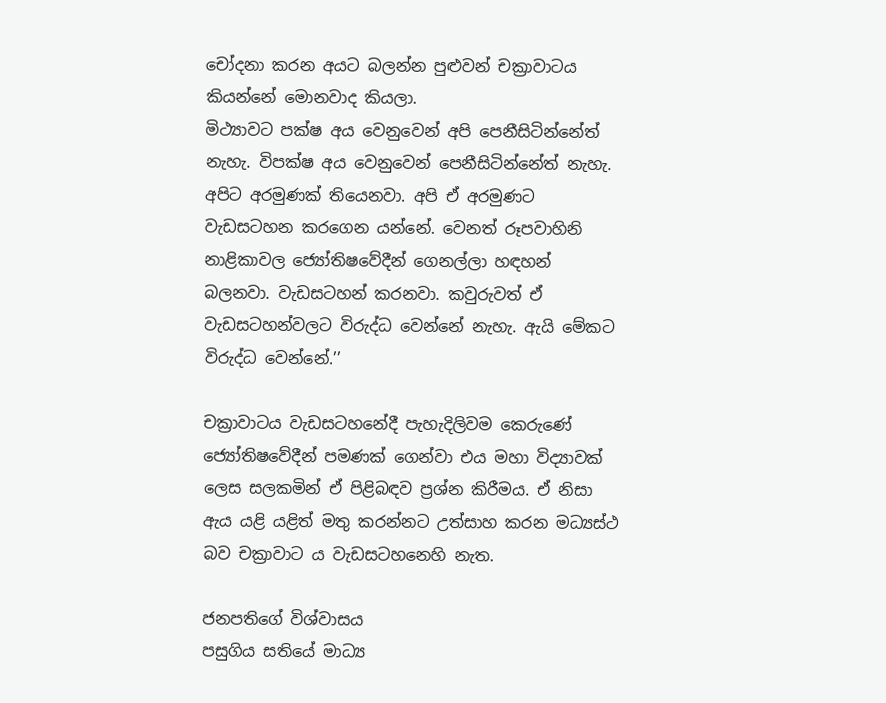චෝදනා කරන අයට බලන්න පුළුවන් චක්‍රාවාටය කියන්නේ මොනවාද කියලා.
මිථ්‍යාවට පක්ෂ අය වෙනුවෙන් අපි පෙනීසිටින්නේත් නැහැ. විපක්ෂ අය වෙනුවෙන් පෙනීසිටින්නේත් නැහැ. අපිට අරමුණක් තියෙනවා. අපි ඒ අරමුණට වැඩසටහන කරගෙන යන්නේ. වෙනත් රූපවාහිනි නාළිකාවල ජ්‍යෝතිෂවේදීන් ගෙනල්ලා හඳහන් බලනවා. වැඩසටහන් කරනවා. කවුරුවත් ඒ වැඩසටහන්වලට විරුද්ධ වෙන්නේ නැහැ. ඇයි මේකට විරුද්ධ වෙන්නේ.’’

චක්‍රාවාටය වැඩසටහනේදී පැහැදිලිවම කෙරුණේ ජ්‍යෝතිෂවේදීන් පමණක් ගෙන්වා එය මහා විද්‍යාවක් ලෙස සලකමින් ඒ පිළිබඳව ප්‍රශ්න කිරීමය. ඒ නිසා ඇය යළි යළිත් මතු කරන්නට උත්සාහ කරන මධ්‍යස්ථ බව චක්‍රාවාට ය වැඩසටහනෙහි නැත.

ජනපතිගේ විශ්වාසය
පසුගිය සතියේ මාධ්‍ය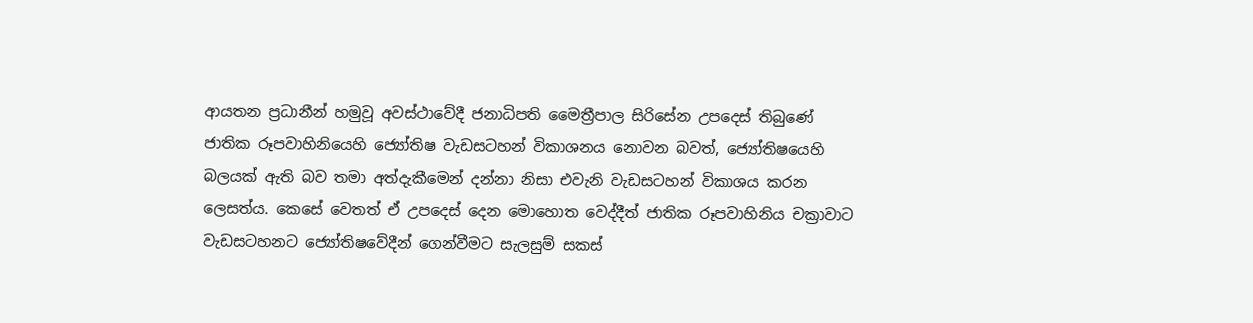ආයතන ප්‍රධානීන් හමුවූ අවස්ථාවේදී ජනාධිපති මෛත්‍රීපාල සිරිසේන උපදෙස් තිබුණේ ජාතික රූපවාහිනියෙහි ජ්‍යෝතිෂ වැඩසටහන් විකාශනය නොවන බවත්, ජ්‍යෝතිෂයෙහි බලයක් ඇති බව තමා අත්දැකීමෙන් දන්නා නිසා එවැනි වැඩසටහන් විකාශය කරන ලෙසත්ය. කෙසේ වෙතත් ඒ උපදෙස් දෙන මොහොත වෙද්දීත් ජාතික රූපවාහිනිය චක්‍රාවාට වැඩසටහනට ජ්‍යෝතිෂවේදීන් ගෙන්වීමට සැලසුම් සකස්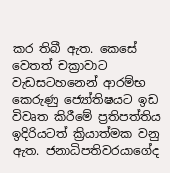කර තිබී ඇත. කෙසේ වෙතත් චක්‍රාවාට වැඩසටහනෙන් ආරම්භ කෙරුණු ජ්‍යෝතිෂයට ඉඩ විවෘත කිරීමේ ප්‍රතිපත්තිය ඉදිරියටත් ක්‍රියාත්මක වනු ඇත. ජනාධිපතිවරයාගේද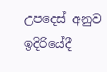උපදෙස් අනුව ඉදිරියේදී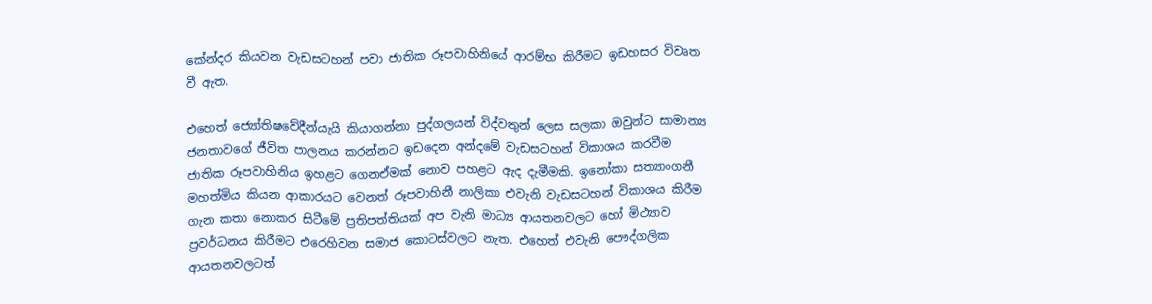කේන්දර කියවන වැඩසටහන් පවා ජාතික රූපවාහිනියේ ආරම්භ කිරීමට ඉඩහසර විවෘත වී ඇත.

එහෙත් ජ්‍යෝතිෂවේදීන්යැයි කියාගන්නා පුද්ගලයන් විද්වතුන් ලෙස සලකා ඔවුන්ට සාමාන්‍ය ජනතාවගේ ජීවිත පාලනය කරන්නට ඉඩදෙන අන්දමේ වැඩසටහන් විකාශය කරවීම ජාතික රූපවාහිනිය ඉහළට ගෙනඒමක් නොව පහළට ඇද දැමීමකි. ඉනෝකා සත්‍යාංගනී මහත්මිය කියන ආකාරයට වෙනත් රූපවාහිනී නාලිකා එවැනි වැඩසටහන් විකාශය කිරීම ගැන කතා නොකර සිටීමේ ප්‍රතිපත්තියක් අප වැනි මාධ්‍ය ආයතනවලට හෝ මිථ්‍යාව ප්‍රවර්ධනය කිරීමට එරෙහිවන සමාජ කොටස්වලට නැත. එහෙත් එවැනි පෞද්ගලික ආයතනවලටත්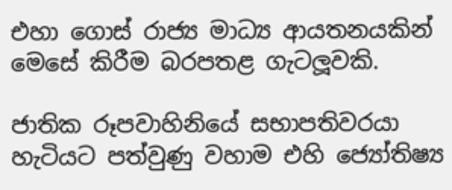එහා ගොස් රාජ්‍ය මාධ්‍ය ආයතනයකින් මෙසේ කිරීම බරපතළ ගැටලූ‍වකි.

ජාතික රූපවාහිනියේ සභාපතිවරයා හැටියට පත්වුණු වහාම එහි ජ්‍යෝතිෂ්‍ය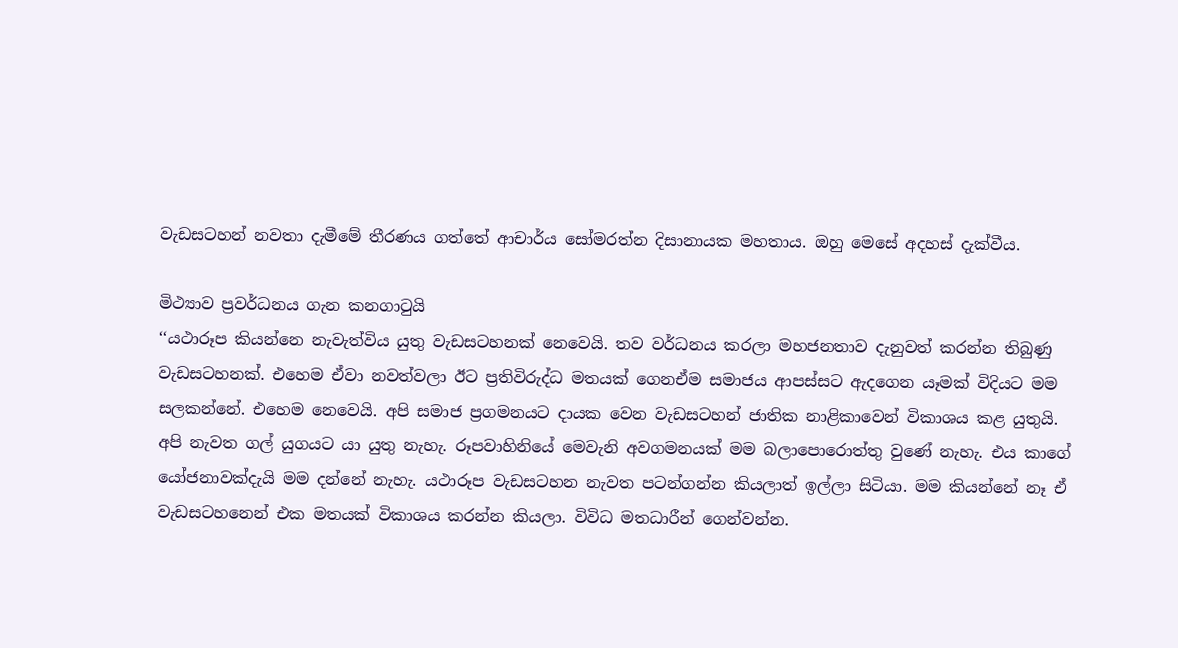වැඩසටහන් නවතා දැමීමේ තීරණය ගත්තේ ආචාර්ය සෝමරත්න දිසානායක මහතාය. ඔහු මෙසේ අදහස් දැක්වීය.

මිථ්‍යාව ප්‍රවර්ධනය ගැන කනගාටුයි
‘‘යථාරූප කියන්නෙ නැවැත්විය යුතු වැඩසටහනක් නෙවෙයි. තව වර්ධනය කරලා මහජනතාව දැනුවත් කරන්න තිබුණු වැඩසටහනක්. එහෙම ඒවා නවත්වලා ඊට ප්‍රතිවිරුද්ධ මතයක් ගෙනඒම සමාජය ආපස්සට ඇදගෙන යෑමක් විදියට මම සලකන්නේ. එහෙම නෙවෙයි. අපි සමාජ ප්‍රගමනයට දායක වෙන වැඩසටහන් ජාතික නාළිකාවෙන් විකාශය කළ යුතුයි. අපි නැවත ගල් යුගයට යා යුතු නැහැ. රූපවාහිනියේ මෙවැනි අවගමනයක් මම බලාපොරොත්තු වුණේ නැහැ. එය කාගේ යෝජනාවක්දැයි මම දන්නේ නැහැ. යථාරූප වැඩසටහන නැවත පටන්ගන්න කියලාත් ඉල්ලා සිටියා. මම කියන්නේ නෑ ඒ වැඩසටහනෙන් එක මතයක් විකාශය කරන්න කියලා. විවිධ මතධාරීන් ගෙන්වන්න.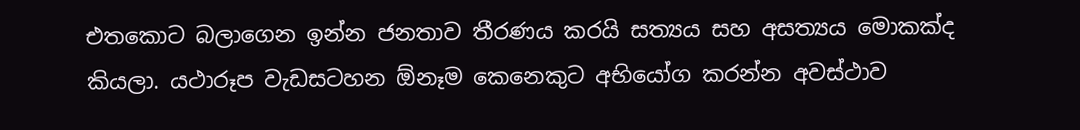එතකොට බලාගෙන ඉන්න ජනතාව තීරණය කරයි සත්‍යය සහ අසත්‍යය මොකක්ද කියලා. යථාරූප වැඩසටහන ඕනෑම කෙනෙකුට අභියෝග කරන්න අවස්ථාව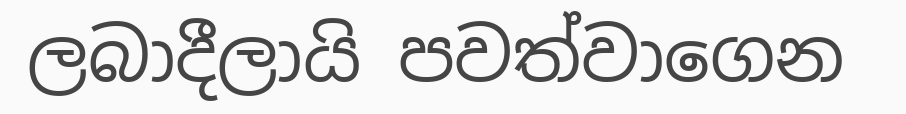ලබාදීලායි පවත්වාගෙන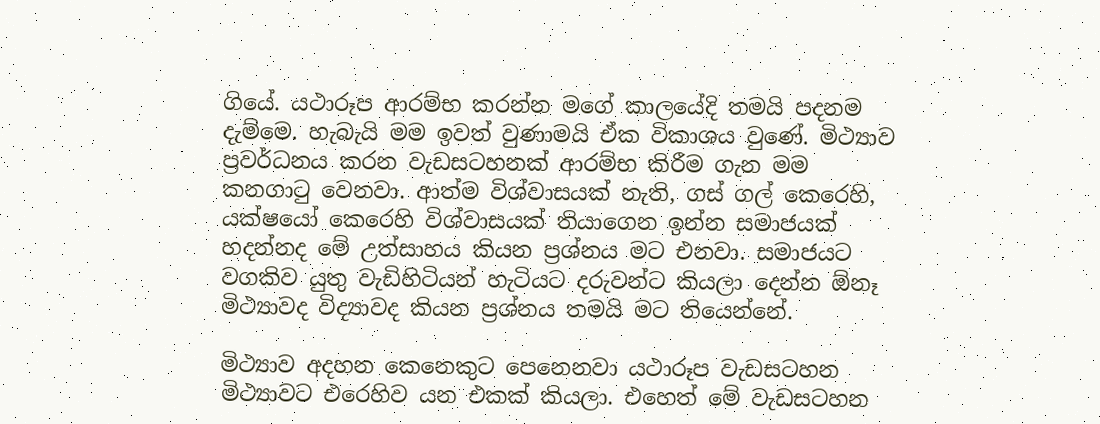ගියේ. යථාරූප ආරම්භ කරන්න මගේ කාලයේදි තමයි පදනම දැම්මෙ. හැබැයි මම ඉවත් වුණාමයි ඒක විකාශය වුණේ. මිථ්‍යාව ප්‍රවර්ධනය කරන වැඩසටහනක් ආරම්භ කිරීම ගැන මම කනගාටු වෙනවා. ආත්ම විශ්වාසයක් නැති, ගස් ගල් කෙරෙහි, යක්ෂයෝ කෙරෙහි විශ්වාසයක් තියාගෙන ඉන්න සමාජයක් හදන්නද මේ උත්සාහය කියන ප්‍රශ්නය මට එනවා. සමාජයට වගකිව යුතු වැඩිහිටියන් හැටියට දරුවන්ට කියලා දෙන්න ඕනෑ මිථ්‍යාවද විද්‍යාවද කියන ප්‍රශ්නය තමයි මට තියෙන්නේ.

මිථ්‍යාව අදහන කෙනෙකුට පෙනෙනවා යථාරූප වැඩසටහන මිථ්‍යාවට එරෙහිව යන එකක් කියලා. එහෙත් මේ වැඩසටහන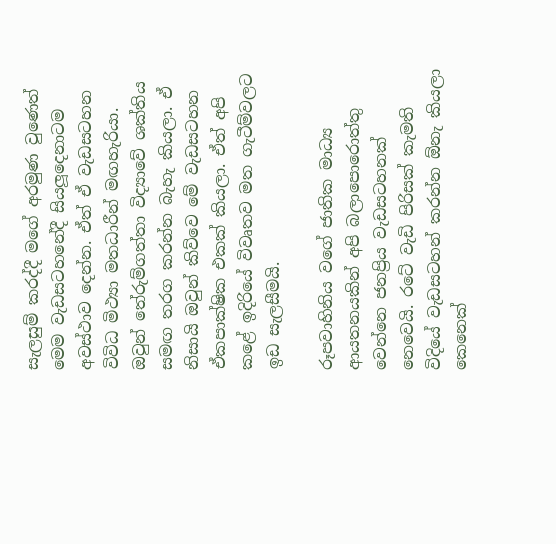සැලසුම් කරද්දී මගේ අරමුණ වුණෙත් මෙම වැඩසටහනේදී සියලූ‍දෙනාටම අවස්ථාව දෙන්න. ඒත් ඒ වැඩසටහන විවිධ මිථ්‍යා මතධාරීන් මඟහැරියා. ඔවුන් තේරුම්ගත්තා විද්‍යාවේ ශක්තිය සමඟ තරග කරන්න බැහැ කියලා. ඒ නිසායි ඔවුන් කිව්වෙ මේ වැඩසටහන ඒකපාක්ෂික එකක් කියලා. ඒත් අපි කළේ ඉදිරියේ විවෘතව මත ගැටීම්වලට ඉඩ සැලසීමයි.

රූපවාහිනිය වගේ ජාතික මාධ්‍ය ආයතනයකින් අපි බලාපොරොත්තු වෙන්නෙ ජනප්‍රිය වැඩසටහනක් නෙවෙයි. රටේ වැඩි පිරිසක් කැමති විදියේ වැඩසටහන් කරන්න ඕනැ කියලා කෙනෙක්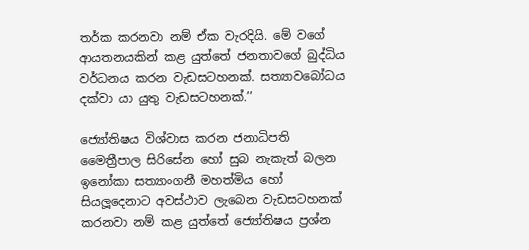තර්ක කරනවා නම් ඒක වැරදියි. මේ වගේ ආයතනයකින් කළ යුත්තේ ජනතාවගේ බුද්ධිය වර්ධනය කරන වැඩසටහනක්. සත්‍යාවබෝධය දක්වා යා යුතු වැඩසටහනක්.’’

ජ්‍යෝතිෂය විශ්වාස කරන ජනාධිපති මෛත්‍රීපාල සිරිසේන හෝ සුබ නැකැත් බලන ඉනෝකා සත්‍යාංගනී මහත්මිය හෝ සියලූ‍දෙනාට අවස්ථාව ලැබෙන වැඩසටහනක් කරනවා නම් කළ යුත්තේ ජ්‍යෝතිෂය ප්‍රශ්න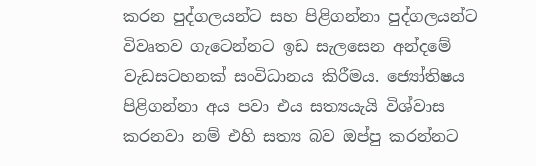කරන පුද්ගලයන්ට සහ පිළිගන්නා පුද්ගලයන්ට විවෘතව ගැටෙන්නට ඉඩ සැලසෙන අන්දමේ වැඩසටහනක් සංවිධානය කිරීමය. ජ්‍යෝතිෂය පිළිගන්නා අය පවා එය සත්‍යයැයි විශ්වාස කරනවා නම් එහි සත්‍ය බව ඔප්පු කරන්නට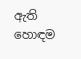ඇති හොඳම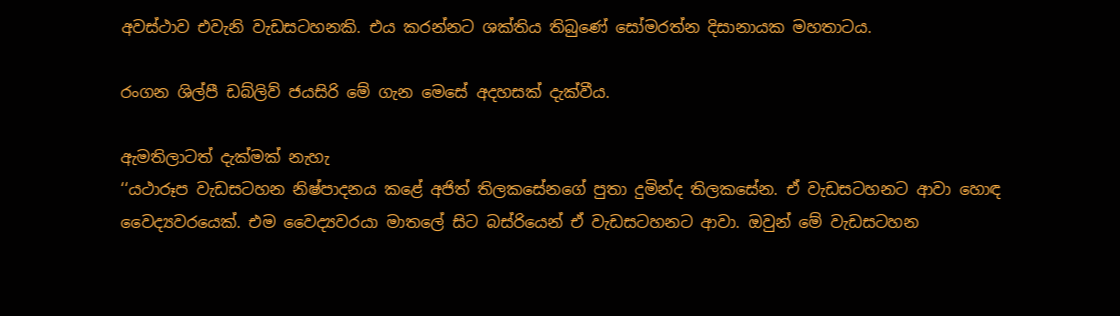අවස්ථාව එවැනි වැඩසටහනකි. එය කරන්නට ශක්තිය තිබුණේ සෝමරත්න දිසානායක මහතාටය.

රංගන ශිල්පී ඩබ්ලිව් ජයසිරි මේ ගැන මෙසේ අදහසක් දැක්වීය.

ඇමතිලාටත් දැක්මක් නැහැ
‘‘යථාරූප වැඩසටහන නිෂ්පාදනය කළේ අජිත් තිලකසේනගේ පුතා දුමින්ද තිලකසේන. ඒ වැඩසටහනට ආවා හොඳ වෛද්‍යවරයෙක්. එම වෛද්‍යවරයා මාතලේ සිට බස්රියෙන් ඒ වැඩසටහනට ආවා. ඔවුන් මේ වැඩසටහන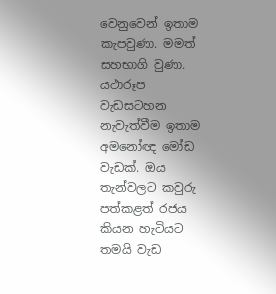වෙනුවෙන් ඉතාම කැපවුණා. මමත් සහභාගි වුණා. යථාරූප වැඩසටහන නැවැත්වීම ඉතාම අමනෝඥ මෝඩ වැඩක්. ඔය තැන්වලට කවුරු පත්කළත් රජය කියන හැටියට තමයි වැඩ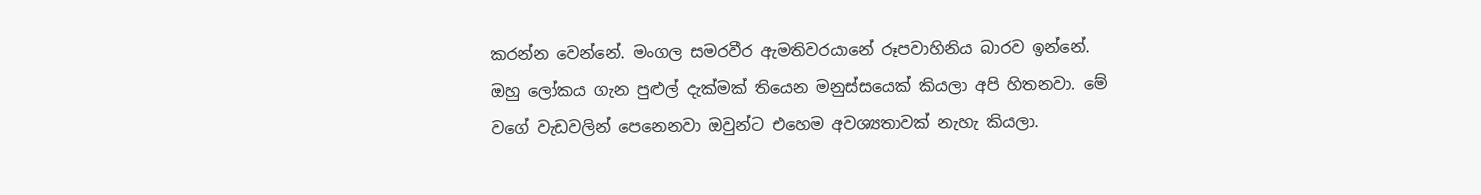කරන්න වෙන්නේ. මංගල සමරවීර ඇමතිවරයානේ රූපවාහිනිය බාරව ඉන්නේ. ඔහු ලෝකය ගැන පුළුල් දැක්මක් තියෙන මනුස්සයෙක් කියලා අපි හිතනවා. මේ වගේ වැඩවලින් පෙනෙනවා ඔවුන්ට එහෙම අවශ්‍යතාවක් නැහැ කියලා.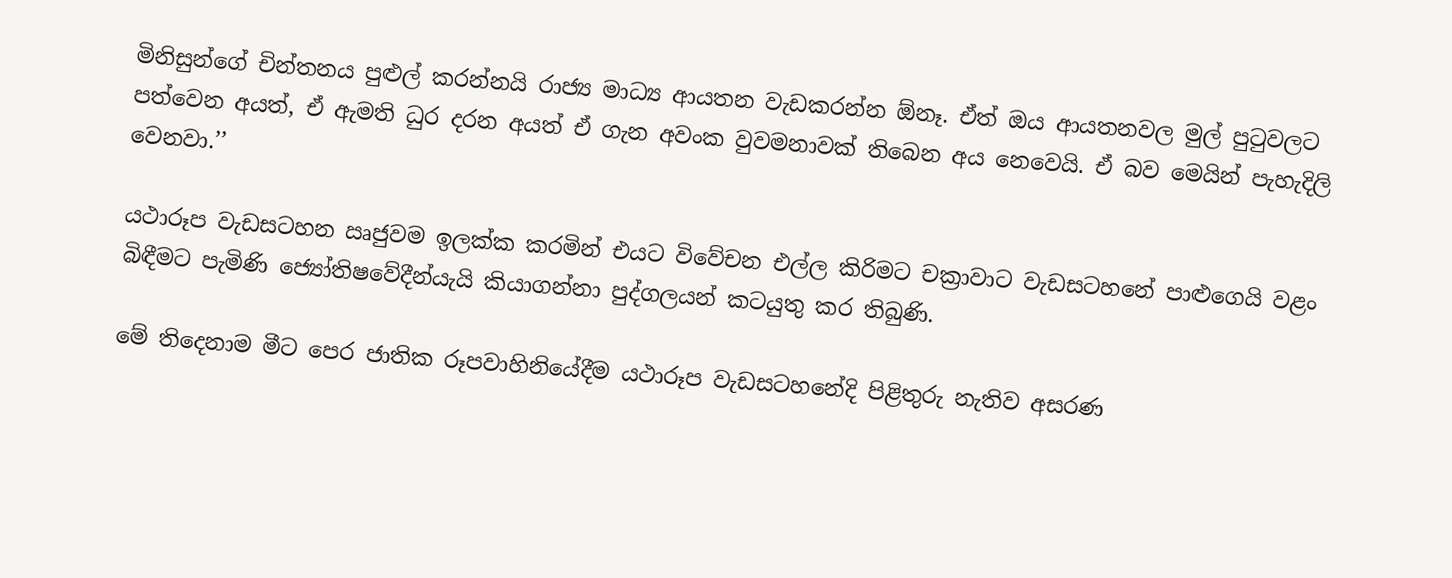මිනිසුන්ගේ චින්තනය පුළුල් කරන්නයි රාජ්‍ය මාධ්‍ය ආයතන වැඩකරන්න ඕනෑ. ඒත් ඔය ආයතනවල මුල් පුටුවලට පත්වෙන අයත්, ඒ ඇමති ධුර දරන අයත් ඒ ගැන අවංක වුවමනාවක් තිබෙන අය නෙවෙයි. ඒ බව මෙයින් පැහැදිලි වෙනවා.’’

යථාරූප වැඩසටහන ඍජුවම ඉලක්ක කරමින් එයට විවේචන එල්ල කිරිමට චක්‍රාවාට වැඩසටහනේ පාළුගෙයි වළං බිඳීමට පැමිණි ජ්‍යෝතිෂවේදීන්යැයි කියාගන්නා පුද්ගලයන් කටයුතු කර තිබුණි.

මේ තිදෙනාම මීට පෙර ජාතික රූපවාහිනියේදීම යථාරූප වැඩසටහනේදි පිළිතුරු නැතිව අසරණ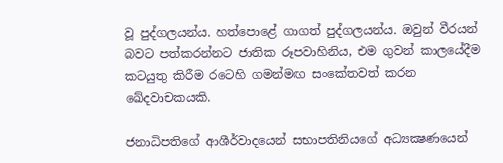වූ පුද්ගලයන්ය. හත්පොළේ ගාගත් පුද්ගලයන්ය. ඔවුන් වීරයන් බවට පත්කරන්නට ජාතික රූපවාහිනිය, එම ගුවන් කාලයේදීම කටයුතු කිරීම රටෙහි ගමන්මඟ සංකේතවත් කරන ඛේදවාචකයකි.

ජනාධිපතිගේ ආශීර්වාදයෙන් සභාපතිනියගේ අධ්‍යක්‍ෂණයෙන්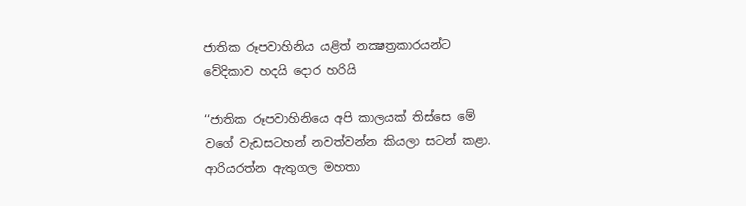ජාතික රූපවාහිනිය යළිත් නක්‍ෂත්‍රකාරයන්ට වේදිකාව හදයි දොර හරියි

‘‘ජාතික රූපවාහිනියෙ අපි කාලයක් තිස්සෙ මේ වගේ වැඩසටහන් නවත්වන්න කියලා සටන් කළා. ආරියරත්න ඇතුගල මහතා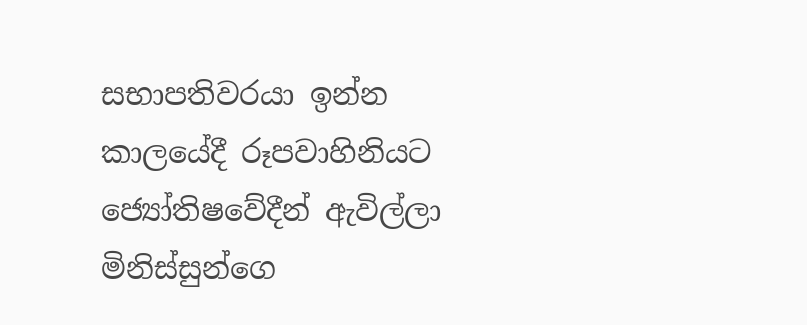සභාපතිවරයා ඉන්න කාලයේදී රූපවාහිනියට ජ්‍යෝතිෂවේදීන් ඇවිල්ලා මිනිස්සුන්ගෙ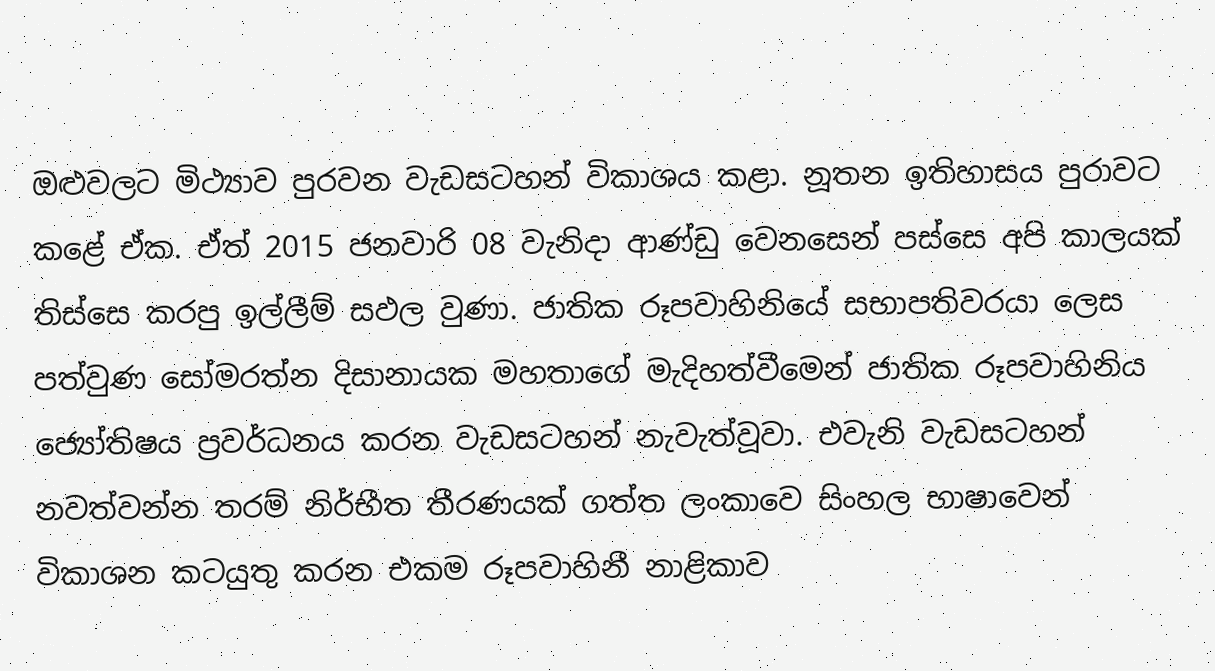ඔළුවලට මිථ්‍යාව පුරවන වැඩසටහන් විකාශය කළා. නූතන ඉතිහාසය පුරාවට කළේ ඒක. ඒත් 2015 ජනවාරි 08 වැනිදා ආණ්ඩු වෙනසෙන් පස්සෙ අපි කාලයක් තිස්සෙ කරපු ඉල්ලීම් සඵල වුණා. ජාතික රූපවාහිනියේ සභාපතිවරයා ලෙස පත්වුණ සෝමරත්න දිසානායක මහතාගේ මැදිහත්වීමෙන් ජාතික රූපවාහිනිය ජ්‍යෝතිෂය ප්‍රවර්ධනය කරන වැඩසටහන් නැවැත්වූවා. එවැනි වැඩසටහන් නවත්වන්න තරම් නිර්භීත තීරණයක් ගත්ත ලංකාවෙ සිංහල භාෂාවෙන් විකාශන කටයුතු කරන එකම රූපවාහිනී නාළිකාව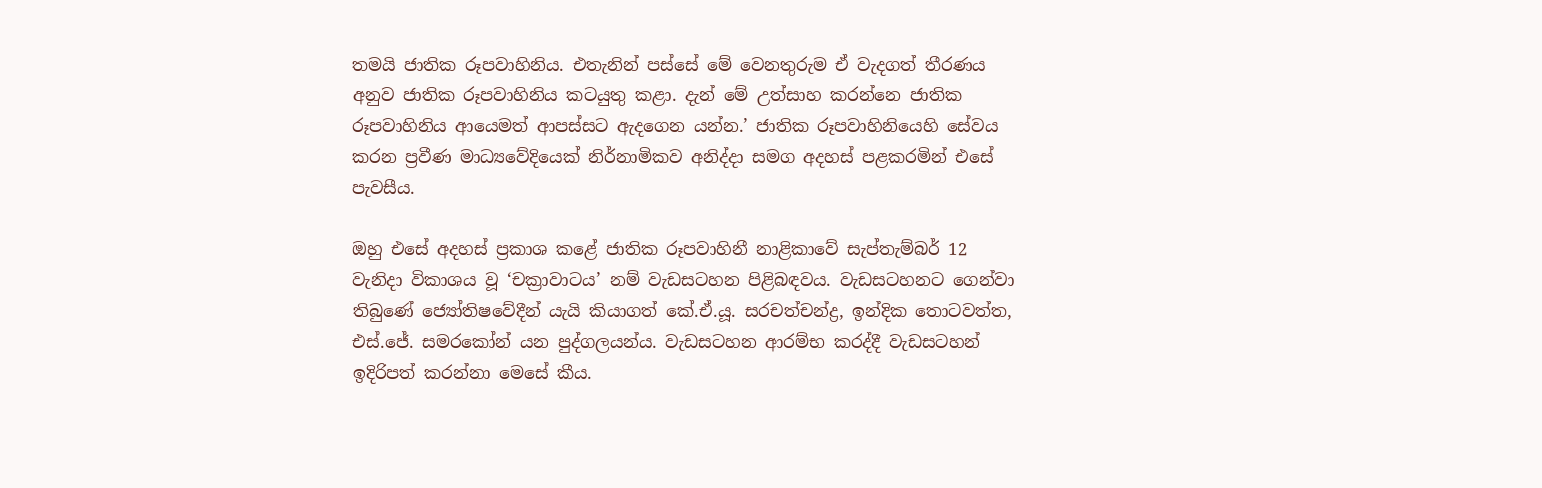තමයි ජාතික රූපවාහිනිය. එතැනින් පස්සේ මේ වෙනතුරුම ඒ වැදගත් තීරණය අනුව ජාතික රූපවාහිනිය කටයුතු කළා. දැන් මේ උත්සාහ කරන්නෙ ජාතික රූපවාහිනිය ආයෙමත් ආපස්සට ඇදගෙන යන්න.’ ජාතික රූපවාහිනියෙහි සේවය කරන ප්‍රවීණ මාධ්‍යවේදියෙක් නිර්නාමිකව අනිද්දා සමග අදහස් පළකරමින් එසේ පැවසීය.

ඔහු එසේ අදහස් ප්‍රකාශ කළේ ජාතික රූපවාහිනී නාළිකාවේ සැප්තැම්බර් 12 වැනිදා විකාශය වූ ‘චක්‍රාවාටය’ නම් වැඩසටහන පිළිබඳවය. වැඩසටහනට ගෙන්වා තිබුණේ ජ්‍යෝතිෂවේදීන් යැයි කියාගත් කේ.ඒ.යූ. සරචත්චන්ද්‍ර, ඉන්දික තොටවත්ත, එස්.ජේ. සමරකෝන් යන පුද්ගලයන්ය. වැඩසටහන ආරම්භ කරද්දී වැඩසටහන් ඉදිරිපත් කරන්නා මෙසේ කීය.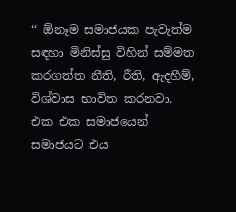‘‘ ඕනෑම සමාජයක පැවැත්ම සඳහා මිනිස්සු විහින් සම්මත කරගත්ත නීති, රීති, ඇදහීම්, විශ්වාස භාවිත කරනවා. එක එක සමාජයෙන් සමාජයට එය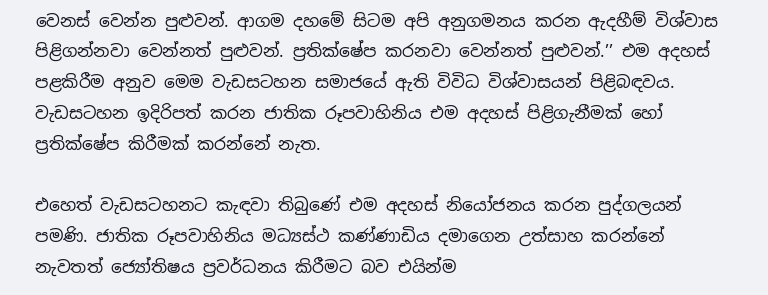වෙනස් වෙන්න පුළුවන්. ආගම දහමේ සිටම අපි අනුගමනය කරන ඇදහීම් විශ්වාස පිළිගන්නවා වෙන්නත් පුළුවන්. ප්‍රතික්ෂේප කරනවා වෙන්නත් පුළුවන්.’’ එම අදහස් පළකිරීම අනුව මෙම වැඩසටහන සමාජයේ ඇති විවිධ විශ්වාසයන් පිළිබඳවය. වැඩසටහන ඉදිරිපත් කරන ජාතික රූපවාහිනිය එම අදහස් පිළිගැනීමක් හෝ ප්‍රතික්ෂේප කිරීමක් කරන්නේ නැත.

එහෙත් වැඩසටහනට කැඳවා තිබුණේ එම අදහස් නියෝජනය කරන පුද්ගලයන් පමණි. ජාතික රූපවාහිනිය මධ්‍යස්ථ කණ්ණාඩිය දමාගෙන උත්සාහ කරන්නේ නැවතත් ජ්‍යෝතිෂය ප්‍රවර්ධනය කිරීමට බව එයින්ම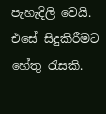පැහැදිලි වෙයි. එසේ සිදුකිරීමට හේතු රැසකි.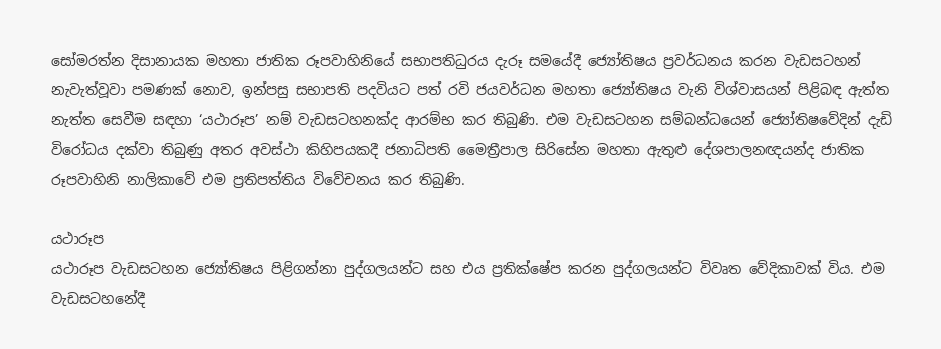සෝමරත්න දිසානායක මහතා ජාතික රූපවාහිනියේ සභාපතිධුරය දැරූ සමයේදී ජ්‍යෝතිෂය ප්‍රවර්ධනය කරන වැඩසටහන් නැවැත්වූවා පමණක් නොව, ඉන්පසු සභාපති පදවියට පත් රවි ජයවර්ධන මහතා ජ්‍යෝතිෂය වැනි විශ්වාසයන් පිළිබඳ ඇත්ත නැත්ත සෙවීම සඳහා ‘යථාරූප’ නම් වැඩසටහනක්ද ආරම්භ කර තිබුණි. එම වැඩසටහන සම්බන්ධයෙන් ජ්‍යෝතිෂවේදින් දැඩි විරෝධය දක්වා තිබුණු අතර අවස්ථා කිහිපයකදී ජනාධිපති මෛත්‍රීපාල සිරිසේන මහතා ඇතුළු දේශපාලනඥයන්ද ජාතික රූපවාහිනි නාලිකාවේ එම ප්‍රතිපත්තිය විවේචනය කර තිබුණි.

යථාරූප
යථාරූප වැඩසටහන ජ්‍යෝතිෂය පිළිගන්නා පුද්ගලයන්ට සහ එය ප්‍රතික්ෂේප කරන පුද්ගලයන්ට විවෘත වේදිකාවක් විය. එම වැඩසටහනේදී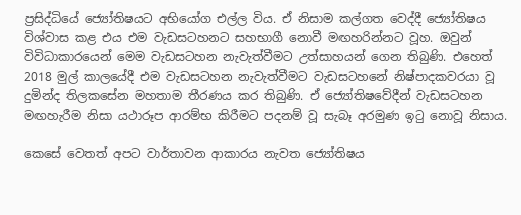ප්‍රසිද්ධියේ ජ්‍යෝතිෂයට අභියෝග එල්ල විය. ඒ නිසාම කල්ගත වෙද්දී ජ්‍යෝතිෂය විශ්වාස කළ එය එම වැඩසටහනට සහභාගී නොවී මඟහරින්නට වූහ. ඔවුන් විවිධාකාරයෙන් මෙම වැඩසටහන නැවැත්වීමට උත්සාහයන් ගෙන තිබුණි. එහෙත් 2018 මුල් කාලයේදී එම වැඩසටහන නැවැත්වීමට වැඩසටහනේ නිෂ්පාදකවරයා වූ දුමින්ද තිලකසේන මහතාම තීරණය කර තිබුණි. ඒ ජ්‍යෝතිෂවේදීන් වැඩසටහන මඟහැරීම නිසා යථාරූප ආරම්භ කිරීමට පදනම් වූ සැබෑ අරමුණ ඉටු නොවූ නිසාය.

කෙසේ වෙතත් අපට වාර්තාවන ආකාරය නැවත ජ්‍යෝතිෂය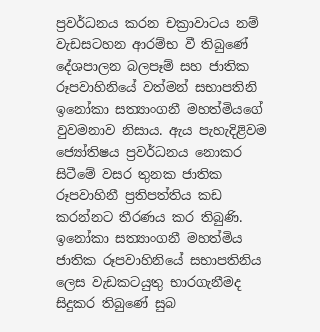ප්‍රවර්ධනය කරන චක්‍රාවාටය නම් වැඩසටහන ආරම්භ වී තිබුණේ දේශපාලන බලපෑම් සහ ජාතික රූපවාහිනියේ වත්මන් සභාපතිනි ඉනෝකා සත්‍යාංගනී මහත්මියගේ වුවමනාව නිසාය. ඇය පැහැදිළිවම ජ්‍යෝතිෂය ප්‍රවර්ධනය නොකර සිටීමේ වසර තුනක ජාතික රූපවාහිනී ප්‍රතිපත්තිය කඩ කරන්නට තීරණය කර තිබුණි.
ඉනෝකා සත්‍යාංගනී මහත්මිය ජාතික රූපවාහිනියේ සභාපතිනිය ලෙස වැඩකටයුතු භාරගැනීමද සිදුකර තිබුණේ සුබ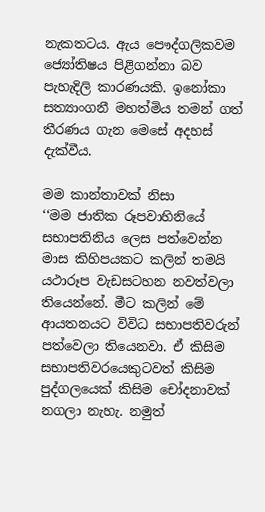නැකතටය. ඇය පෞද්ගලිකවම ජ්‍යෝතිෂය පිළිගන්නා බව පැහැදිලි කාරණයකි. ඉනෝකා සත්‍යාංගනී මහත්මිය තමන් ගත් තීරණය ගැන මෙසේ අදහස් දැක්වීය.

මම කාන්තාවක් නිසා
‘‘මම ජාතික රූපවාහිනියේ සභාපතිනිය ලෙස පත්වෙන්න මාස කිහිපයකට කලින් තමයි යථාරූප වැඩසටහන නවත්වලා තියෙන්නේ. මීට කලින් මේ ආයතනයට විවිධ සභාපතිවරුන් පත්වෙලා තියෙනවා. ඒ කිසිම සභාපතිවරයෙකුටවත් කිසිම පුද්ගලයෙක් කිසිම චෝදනාවක් නගලා නැහැ. නමුත්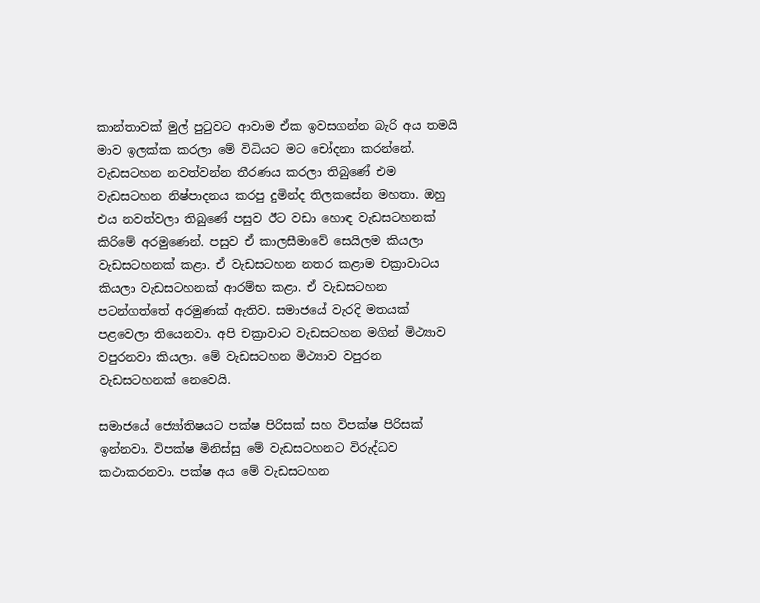කාන්තාවක් මුල් පුටුවට ආවාම ඒක ඉවසගන්න බැරි අය තමයි මාව ඉලක්ක කරලා මේ විධියට මට චෝදනා කරන්නේ. වැඩසටහන නවත්වන්න තීරණය කරලා තිබුණේ එම වැඩසටහන නිෂ්පාදනය කරපු දුමින්ද තිලකසේන මහතා. ඔහු එය නවත්වලා තිබුණේ පසුව ඊට වඩා හොඳ වැඩසටහනක් කිරිමේ අරමුණෙන්. පසුව ඒ කාලසීමාවේ සෙයිලම කියලා වැඩසටහනක් කළා. ඒ වැඩසටහන නතර කළාම චක්‍රාවාටය කියලා වැඩසටහනක් ආරම්භ කළා. ඒ වැඩසටහන පටන්ගත්තේ අරමුණක් ඇතිව. සමාජයේ වැරදි මතයක් පළවෙලා තියෙනවා. අපි චක්‍රාවාට වැඩසටහන මගින් මිථ්‍යාව වපුරනවා කියලා. මේ වැඩසටහන මිථ්‍යාව වපුරන වැඩසටහනක් නෙවෙයි.

සමාජයේ ජ්‍යෝතිෂයට පක්ෂ පිරිසක් සහ විපක්ෂ පිරිසක් ඉන්නවා. විපක්ෂ මිනිස්සු මේ වැඩසටහනට විරුද්ධව කථාකරනවා. පක්ෂ අය මේ වැඩසටහන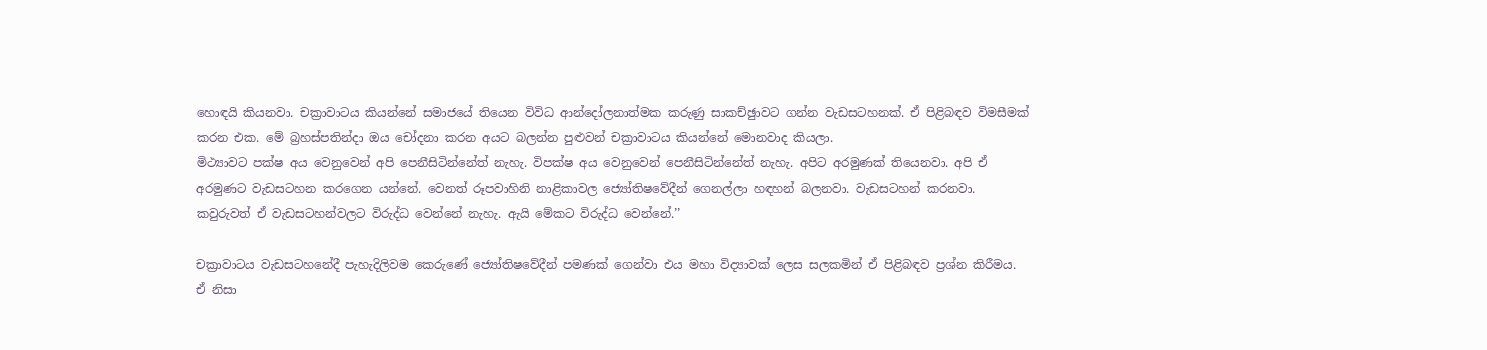හොඳයි කියනවා. චක්‍රාවාටය කියන්නේ සමාජයේ තියෙන විවිධ ආන්දෝලනාත්මක කරුණු සාකච්ඡුාවට ගන්න වැඩසටහනක්. ඒ පිළිබඳව විමසීමක් කරන එක. මේ බ්‍රහස්පතින්දා ඔය චෝදනා කරන අයට බලන්න පුළුවන් චක්‍රාවාටය කියන්නේ මොනවාද කියලා.
මිථ්‍යාවට පක්ෂ අය වෙනුවෙන් අපි පෙනීසිටින්නේත් නැහැ. විපක්ෂ අය වෙනුවෙන් පෙනීසිටින්නේත් නැහැ. අපිට අරමුණක් තියෙනවා. අපි ඒ අරමුණට වැඩසටහන කරගෙන යන්නේ. වෙනත් රූපවාහිනි නාළිකාවල ජ්‍යෝතිෂවේදීන් ගෙනල්ලා හඳහන් බලනවා. වැඩසටහන් කරනවා. කවුරුවත් ඒ වැඩසටහන්වලට විරුද්ධ වෙන්නේ නැහැ. ඇයි මේකට විරුද්ධ වෙන්නේ.’’

චක්‍රාවාටය වැඩසටහනේදී පැහැදිලිවම කෙරුණේ ජ්‍යෝතිෂවේදීන් පමණක් ගෙන්වා එය මහා විද්‍යාවක් ලෙස සලකමින් ඒ පිළිබඳව ප්‍රශ්න කිරීමය. ඒ නිසා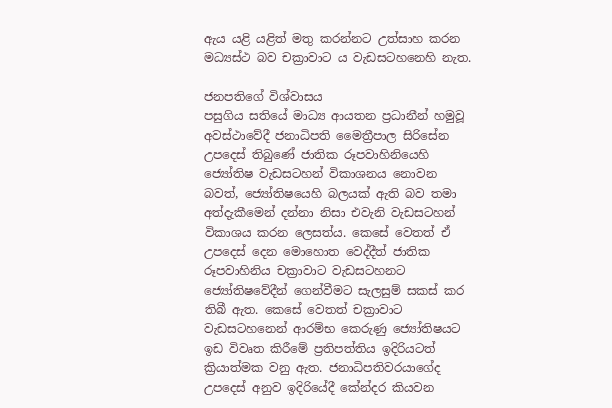ඇය යළි යළිත් මතු කරන්නට උත්සාහ කරන මධ්‍යස්ථ බව චක්‍රාවාට ය වැඩසටහනෙහි නැත.

ජනපතිගේ විශ්වාසය
පසුගිය සතියේ මාධ්‍ය ආයතන ප්‍රධානීන් හමුවූ අවස්ථාවේදී ජනාධිපති මෛත්‍රීපාල සිරිසේන උපදෙස් තිබුණේ ජාතික රූපවාහිනියෙහි ජ්‍යෝතිෂ වැඩසටහන් විකාශනය නොවන බවත්, ජ්‍යෝතිෂයෙහි බලයක් ඇති බව තමා අත්දැකීමෙන් දන්නා නිසා එවැනි වැඩසටහන් විකාශය කරන ලෙසත්ය. කෙසේ වෙතත් ඒ උපදෙස් දෙන මොහොත වෙද්දීත් ජාතික රූපවාහිනිය චක්‍රාවාට වැඩසටහනට ජ්‍යෝතිෂවේදීන් ගෙන්වීමට සැලසුම් සකස් කර තිබී ඇත. කෙසේ වෙතත් චක්‍රාවාට වැඩසටහනෙන් ආරම්භ කෙරුණු ජ්‍යෝතිෂයට ඉඩ විවෘත කිරීමේ ප්‍රතිපත්තිය ඉදිරියටත් ක්‍රියාත්මක වනු ඇත. ජනාධිපතිවරයාගේද උපදෙස් අනුව ඉදිරියේදී කේන්දර කියවන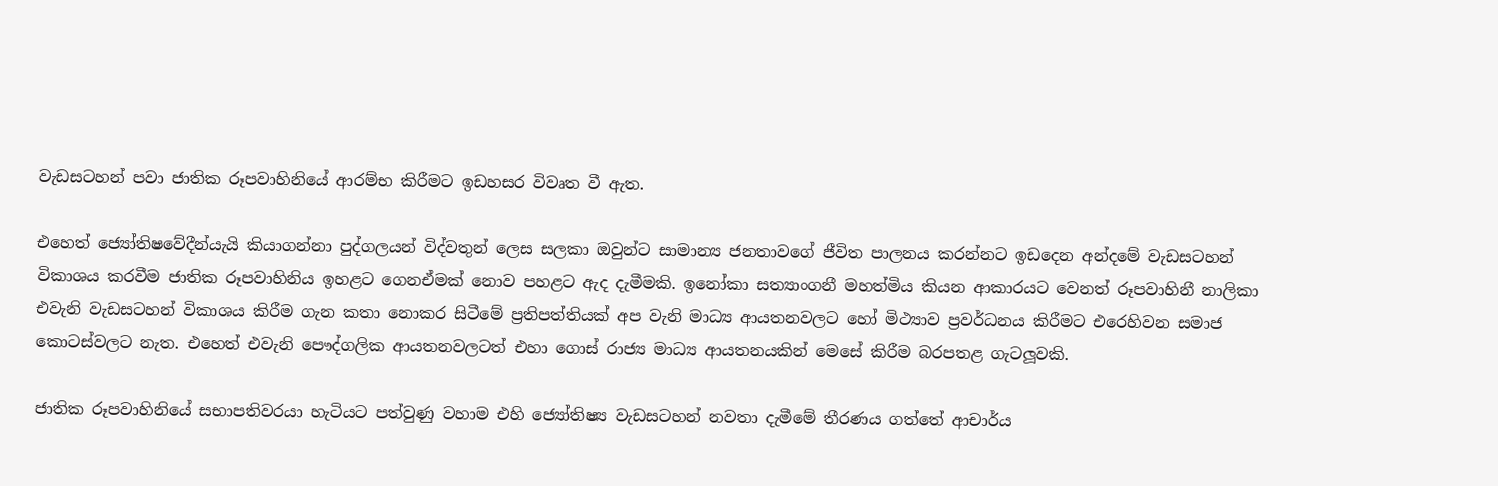වැඩසටහන් පවා ජාතික රූපවාහිනියේ ආරම්භ කිරීමට ඉඩහසර විවෘත වී ඇත.

එහෙත් ජ්‍යෝතිෂවේදීන්යැයි කියාගන්නා පුද්ගලයන් විද්වතුන් ලෙස සලකා ඔවුන්ට සාමාන්‍ය ජනතාවගේ ජීවිත පාලනය කරන්නට ඉඩදෙන අන්දමේ වැඩසටහන් විකාශය කරවීම ජාතික රූපවාහිනිය ඉහළට ගෙනඒමක් නොව පහළට ඇද දැමීමකි. ඉනෝකා සත්‍යාංගනී මහත්මිය කියන ආකාරයට වෙනත් රූපවාහිනී නාලිකා එවැනි වැඩසටහන් විකාශය කිරීම ගැන කතා නොකර සිටීමේ ප්‍රතිපත්තියක් අප වැනි මාධ්‍ය ආයතනවලට හෝ මිථ්‍යාව ප්‍රවර්ධනය කිරීමට එරෙහිවන සමාජ කොටස්වලට නැත. එහෙත් එවැනි පෞද්ගලික ආයතනවලටත් එහා ගොස් රාජ්‍ය මාධ්‍ය ආයතනයකින් මෙසේ කිරීම බරපතළ ගැටලූ‍වකි.

ජාතික රූපවාහිනියේ සභාපතිවරයා හැටියට පත්වුණු වහාම එහි ජ්‍යෝතිෂ්‍ය වැඩසටහන් නවතා දැමීමේ තීරණය ගත්තේ ආචාර්ය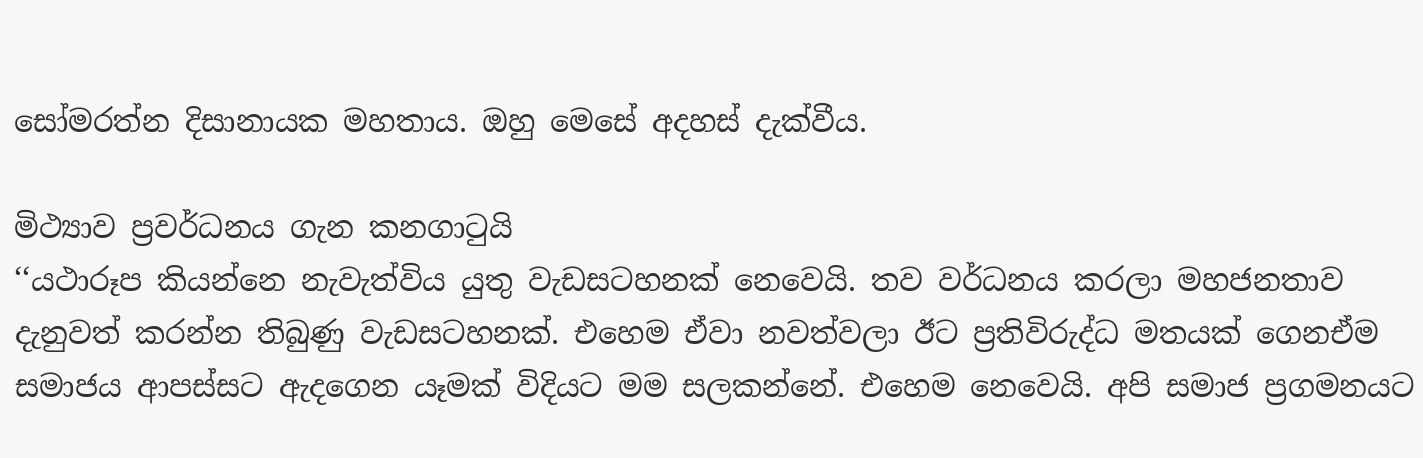සෝමරත්න දිසානායක මහතාය. ඔහු මෙසේ අදහස් දැක්වීය.

මිථ්‍යාව ප්‍රවර්ධනය ගැන කනගාටුයි
‘‘යථාරූප කියන්නෙ නැවැත්විය යුතු වැඩසටහනක් නෙවෙයි. තව වර්ධනය කරලා මහජනතාව දැනුවත් කරන්න තිබුණු වැඩසටහනක්. එහෙම ඒවා නවත්වලා ඊට ප්‍රතිවිරුද්ධ මතයක් ගෙනඒම සමාජය ආපස්සට ඇදගෙන යෑමක් විදියට මම සලකන්නේ. එහෙම නෙවෙයි. අපි සමාජ ප්‍රගමනයට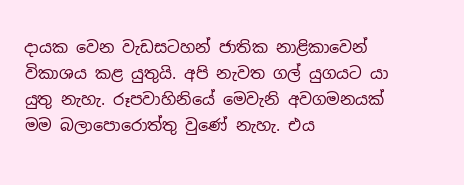දායක වෙන වැඩසටහන් ජාතික නාළිකාවෙන් විකාශය කළ යුතුයි. අපි නැවත ගල් යුගයට යා යුතු නැහැ. රූපවාහිනියේ මෙවැනි අවගමනයක් මම බලාපොරොත්තු වුණේ නැහැ. එය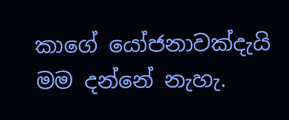කාගේ යෝජනාවක්දැයි මම දන්නේ නැහැ.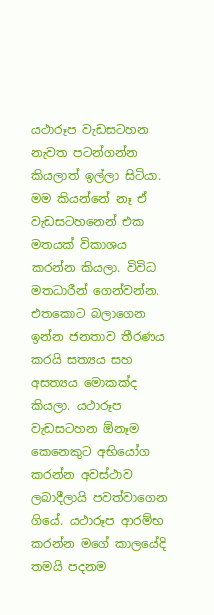යථාරූප වැඩසටහන නැවත පටන්ගන්න කියලාත් ඉල්ලා සිටියා. මම කියන්නේ නෑ ඒ වැඩසටහනෙන් එක මතයක් විකාශය කරන්න කියලා. විවිධ මතධාරීන් ගෙන්වන්න. එතකොට බලාගෙන ඉන්න ජනතාව තීරණය කරයි සත්‍යය සහ අසත්‍යය මොකක්ද කියලා. යථාරූප වැඩසටහන ඕනෑම කෙනෙකුට අභියෝග කරන්න අවස්ථාව ලබාදීලායි පවත්වාගෙන ගියේ. යථාරූප ආරම්භ කරන්න මගේ කාලයේදි තමයි පදනම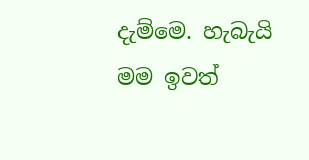දැම්මෙ. හැබැයි මම ඉවත්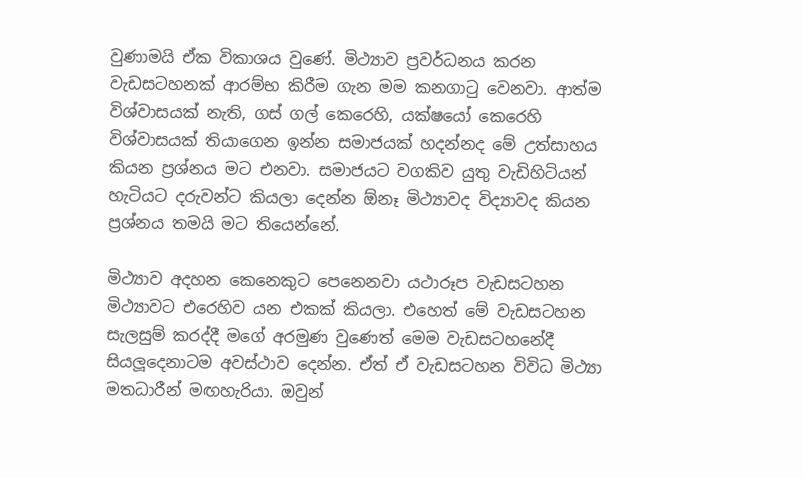වුණාමයි ඒක විකාශය වුණේ. මිථ්‍යාව ප්‍රවර්ධනය කරන වැඩසටහනක් ආරම්භ කිරීම ගැන මම කනගාටු වෙනවා. ආත්ම විශ්වාසයක් නැති, ගස් ගල් කෙරෙහි, යක්ෂයෝ කෙරෙහි විශ්වාසයක් තියාගෙන ඉන්න සමාජයක් හදන්නද මේ උත්සාහය කියන ප්‍රශ්නය මට එනවා. සමාජයට වගකිව යුතු වැඩිහිටියන් හැටියට දරුවන්ට කියලා දෙන්න ඕනෑ මිථ්‍යාවද විද්‍යාවද කියන ප්‍රශ්නය තමයි මට තියෙන්නේ.

මිථ්‍යාව අදහන කෙනෙකුට පෙනෙනවා යථාරූප වැඩසටහන මිථ්‍යාවට එරෙහිව යන එකක් කියලා. එහෙත් මේ වැඩසටහන සැලසුම් කරද්දී මගේ අරමුණ වුණෙත් මෙම වැඩසටහනේදී සියලූ‍දෙනාටම අවස්ථාව දෙන්න. ඒත් ඒ වැඩසටහන විවිධ මිථ්‍යා මතධාරීන් මඟහැරියා. ඔවුන්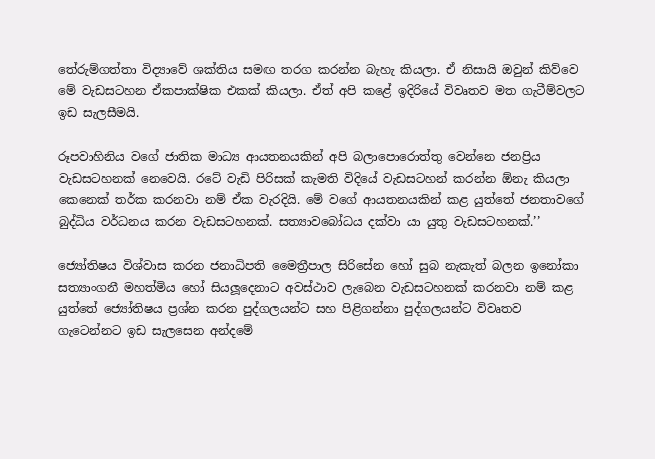තේරුම්ගත්තා විද්‍යාවේ ශක්තිය සමඟ තරග කරන්න බැහැ කියලා. ඒ නිසායි ඔවුන් කිව්වෙ මේ වැඩසටහන ඒකපාක්ෂික එකක් කියලා. ඒත් අපි කළේ ඉදිරියේ විවෘතව මත ගැටීම්වලට ඉඩ සැලසීමයි.

රූපවාහිනිය වගේ ජාතික මාධ්‍ය ආයතනයකින් අපි බලාපොරොත්තු වෙන්නෙ ජනප්‍රිය වැඩසටහනක් නෙවෙයි. රටේ වැඩි පිරිසක් කැමති විදියේ වැඩසටහන් කරන්න ඕනැ කියලා කෙනෙක් තර්ක කරනවා නම් ඒක වැරදියි. මේ වගේ ආයතනයකින් කළ යුත්තේ ජනතාවගේ බුද්ධිය වර්ධනය කරන වැඩසටහනක්. සත්‍යාවබෝධය දක්වා යා යුතු වැඩසටහනක්.’’

ජ්‍යෝතිෂය විශ්වාස කරන ජනාධිපති මෛත්‍රීපාල සිරිසේන හෝ සුබ නැකැත් බලන ඉනෝකා සත්‍යාංගනී මහත්මිය හෝ සියලූ‍දෙනාට අවස්ථාව ලැබෙන වැඩසටහනක් කරනවා නම් කළ යුත්තේ ජ්‍යෝතිෂය ප්‍රශ්න කරන පුද්ගලයන්ට සහ පිළිගන්නා පුද්ගලයන්ට විවෘතව ගැටෙන්නට ඉඩ සැලසෙන අන්දමේ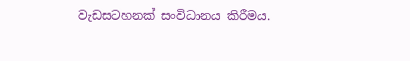වැඩසටහනක් සංවිධානය කිරීමය.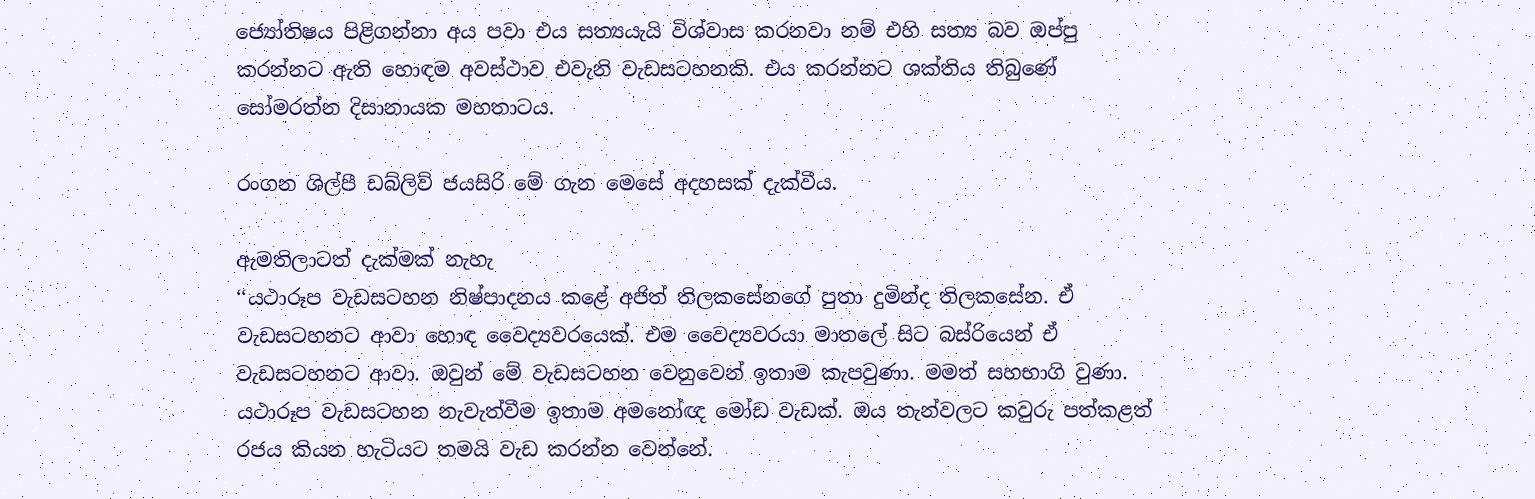ජ්‍යෝතිෂය පිළිගන්නා අය පවා එය සත්‍යයැයි විශ්වාස කරනවා නම් එහි සත්‍ය බව ඔප්පු කරන්නට ඇති හොඳම අවස්ථාව එවැනි වැඩසටහනකි. එය කරන්නට ශක්තිය තිබුණේ සෝමරත්න දිසානායක මහතාටය.

රංගන ශිල්පී ඩබ්ලිව් ජයසිරි මේ ගැන මෙසේ අදහසක් දැක්වීය.

ඇමතිලාටත් දැක්මක් නැහැ
‘‘යථාරූප වැඩසටහන නිෂ්පාදනය කළේ අජිත් තිලකසේනගේ පුතා දුමින්ද තිලකසේන. ඒ වැඩසටහනට ආවා හොඳ වෛද්‍යවරයෙක්. එම වෛද්‍යවරයා මාතලේ සිට බස්රියෙන් ඒ වැඩසටහනට ආවා. ඔවුන් මේ වැඩසටහන වෙනුවෙන් ඉතාම කැපවුණා. මමත් සහභාගි වුණා. යථාරූප වැඩසටහන නැවැත්වීම ඉතාම අමනෝඥ මෝඩ වැඩක්. ඔය තැන්වලට කවුරු පත්කළත් රජය කියන හැටියට තමයි වැඩ කරන්න වෙන්නේ.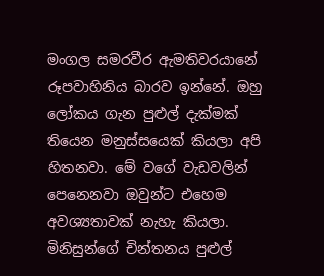මංගල සමරවීර ඇමතිවරයානේ රූපවාහිනිය බාරව ඉන්නේ. ඔහු ලෝකය ගැන පුළුල් දැක්මක් තියෙන මනුස්සයෙක් කියලා අපි හිතනවා. මේ වගේ වැඩවලින් පෙනෙනවා ඔවුන්ට එහෙම අවශ්‍යතාවක් නැහැ කියලා. මිනිසුන්ගේ චින්තනය පුළුල්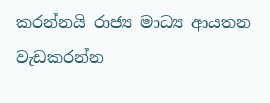කරන්නයි රාජ්‍ය මාධ්‍ය ආයතන වැඩකරන්න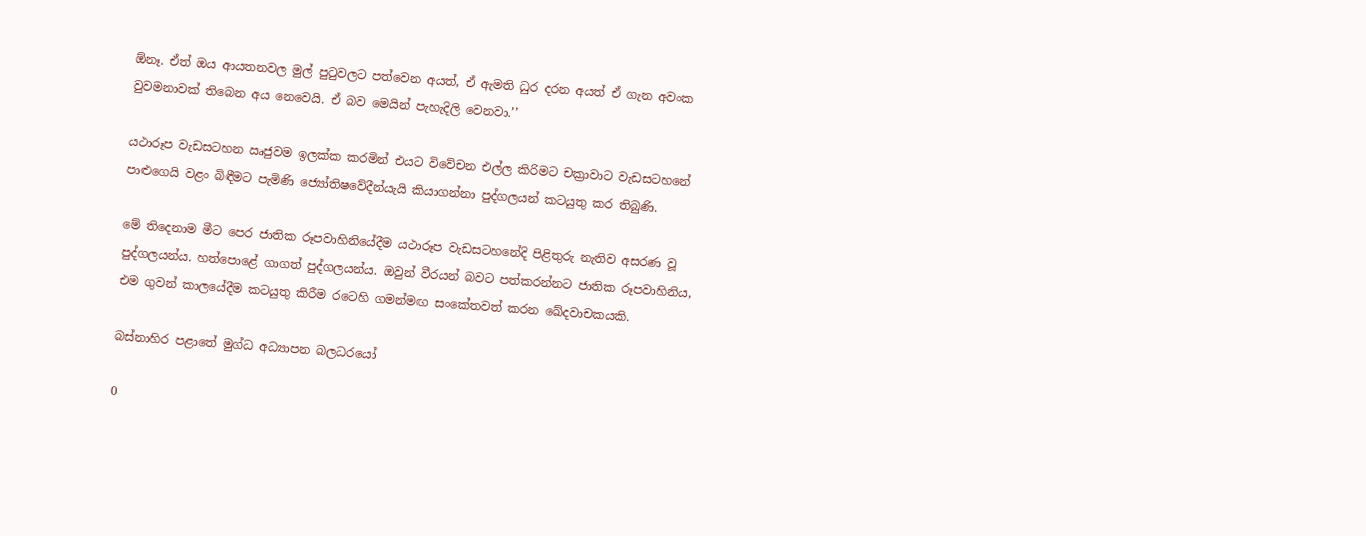ඕනෑ. ඒත් ඔය ආයතනවල මුල් පුටුවලට පත්වෙන අයත්, ඒ ඇමති ධුර දරන අයත් ඒ ගැන අවංක වුවමනාවක් තිබෙන අය නෙවෙයි. ඒ බව මෙයින් පැහැදිලි වෙනවා.’’

යථාරූප වැඩසටහන ඍජුවම ඉලක්ක කරමින් එයට විවේචන එල්ල කිරිමට චක්‍රාවාට වැඩසටහනේ පාළුගෙයි වළං බිඳීමට පැමිණි ජ්‍යෝතිෂවේදීන්යැයි කියාගන්නා පුද්ගලයන් කටයුතු කර තිබුණි.

මේ තිදෙනාම මීට පෙර ජාතික රූපවාහිනියේදීම යථාරූප වැඩසටහනේදි පිළිතුරු නැතිව අසරණ වූ පුද්ගලයන්ය. හත්පොළේ ගාගත් පුද්ගලයන්ය. ඔවුන් වීරයන් බවට පත්කරන්නට ජාතික රූපවාහිනිය, එම ගුවන් කාලයේදීම කටයුතු කිරීම රටෙහි ගමන්මඟ සංකේතවත් කරන ඛේදවාචකයකි.

බස්නාහිර පළාතේ මුග්ධ අධ්‍යාපන බලධරයෝ

0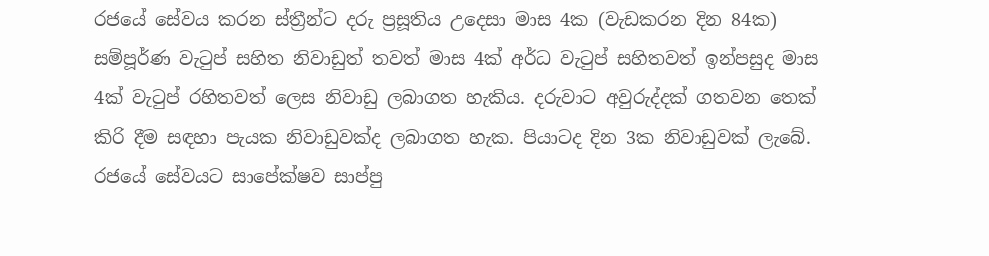රජයේ සේවය කරන ස්ත්‍රීන්ට දරු ප්‍රසූතිය උදෙසා මාස 4ක (වැඩකරන දින 84ක) සම්පූර්ණ වැටුප් සහිත නිවාඩුත් තවත් මාස 4ක් අර්ධ වැටුප් සහිතවත් ඉන්පසුද මාස 4ක් වැටුප් රහිතවත් ලෙස නිවාඩු ලබාගත හැකිය. දරුවාට අවුරුද්දක් ගතවන තෙක් කිරි දීම සඳහා පැයක නිවාඩුවක්ද ලබාගත හැක. පියාටද දින 3ක නිවාඩුවක් ලැබේ. රජයේ සේවයට සාපේක්ෂව සාප්පු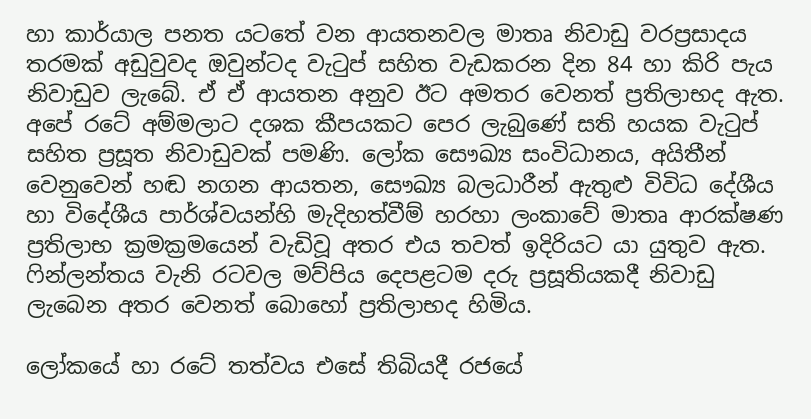හා කාර්යාල පනත යටතේ වන ආයතනවල මාතෘ නිවාඩු වරප්‍රසාදය තරමක් අඩුවුවද ඔවුන්ටද වැටුප් සහිත වැඩකරන දින 84 හා කිරි පැය නිවාඩුව ලැබේ. ඒ ඒ ආයතන අනුව ඊට අමතර වෙනත් ප්‍රතිලාභද ඇත. අපේ රටේ අම්මලාට දශක කීපයකට පෙර ලැබුණේ සති හයක වැටුප් සහිත ප්‍රසූත නිවාඩුවක් පමණි. ලෝක සෞඛ්‍ය සංවිධානය, අයිතීන් වෙනුවෙන් හඬ නගන ආයතන, සෞඛ්‍ය බලධාරීන් ඇතුළු විවිධ දේශීය හා විදේශීය පාර්ශ්වයන්හි මැදිහත්වීම් හරහා ලංකාවේ මාතෘ ආරක්ෂණ ප්‍රතිලාභ ක්‍රමක්‍රමයෙන් වැඩිවූ අතර එය තවත් ඉදිරියට යා යුතුව ඇත. ෆින්ලන්තය වැනි රටවල මව්පිය දෙපළටම දරු ප්‍රසූතියකදී නිවාඩු ලැබෙන අතර වෙනත් බොහෝ ප්‍රතිලාභද හිමිය.

ලෝකයේ හා රටේ තත්වය එසේ තිබියදී රජයේ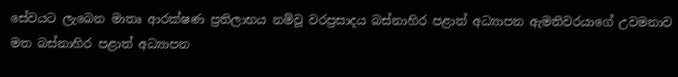සේවයට ලැබෙන මාතෘ ආරක්ෂණ ප්‍රතිලාභය නම්වූ වරප්‍රසාදය බස්නාහිර පළාත් අධ්‍යාපන ඇමතිවරයාගේ උවමනාව මත බස්නාහිර පළාත් අධ්‍යාපන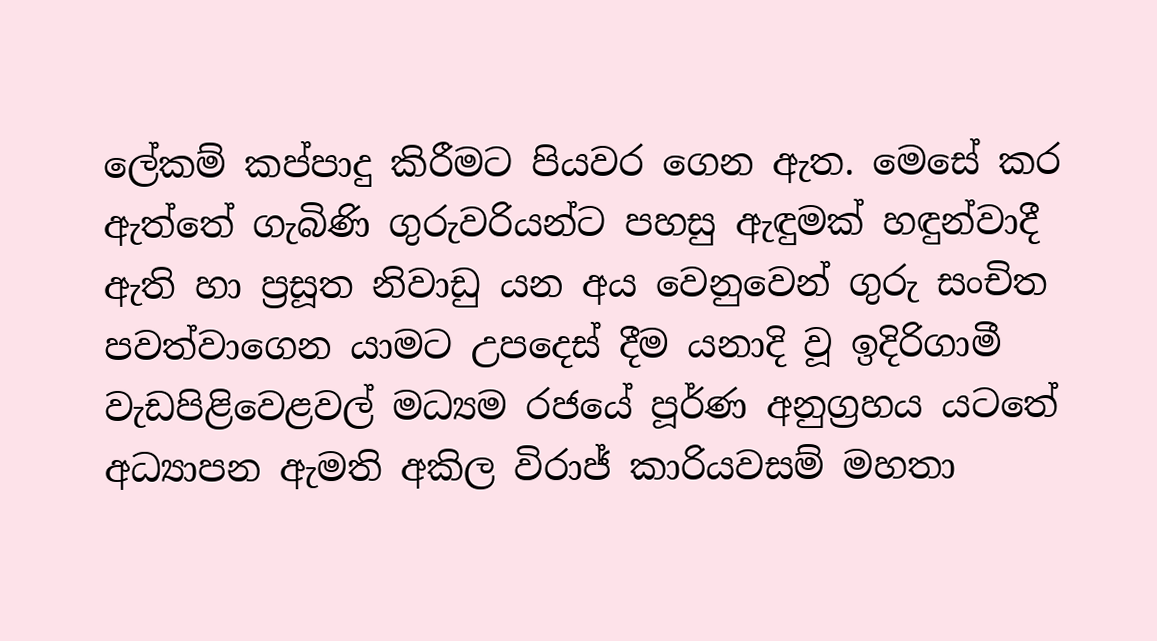ලේකම් කප්පාදු කිරීමට පියවර ගෙන ඇත. මෙසේ කර ඇත්තේ ගැබිණි ගුරුවරියන්ට පහසු ඇඳුමක් හඳුන්වාදී ඇති හා ප්‍රසූත නිවාඩු යන අය වෙනුවෙන් ගුරු සංචිත පවත්වාගෙන යාමට උපදෙස් දීම යනාදි වූ ඉදිරිගාමී වැඩපිළිවෙළවල් මධ්‍යම රජයේ පූර්ණ අනුග්‍රහය යටතේ අධ්‍යාපන ඇමති අකිල විරාජ් කාරියවසම් මහතා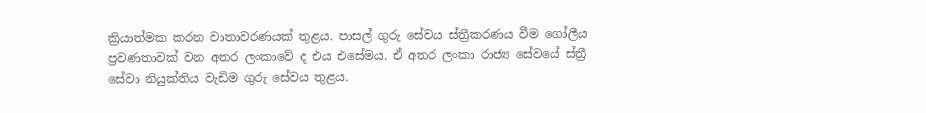ක්‍රියාත්මක කරන වාතාවරණයක් තුළය. පාසල් ගුරු සේවය ස්ත්‍රීකරණය වීම ගෝලීය ප්‍රවණතාවක් වන අතර ලංකාවේ ද එය එසේමය. ඒ අතර ලංකා රාජ්‍ය සේවයේ ස්ත්‍රී සේවා නියුක්තිය වැඩිම ගුරු සේවය තුළය.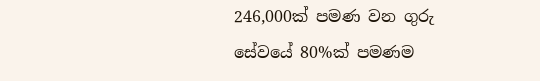246,000ක් පමණ වන ගුරු සේවයේ 80%ක් පමණම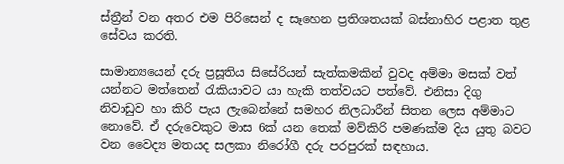ස්ත්‍රීන් වන අතර එම පිරිසෙන් ද සෑහෙන ප්‍රතිශතයක් බස්නාහිර පළාත තුළ සේවය කරති.

සාමාන්‍ය‍යෙන් දරු ප්‍රසූතිය සිසේරියන් සැත්කමකින් වුවද අම්මා මසක් වත් යන්නට මත්තෙන් රැකියාවට යා හැකි තත්වයට පත්වේ. එනිසා දිගු නිවාඩුව හා කිරි පැය ලැබෙන්නේ සමහර නිලධාරීන් සිතන ලෙස අම්මාට නොවේ. ඒ දරුවෙකුට මාස 6ක් යන තෙක් මව්කිරි පමණක්ම දිය යුතු බවට වන වෛද්‍ය මතයද සලකා නිරෝගී දරු පරපුරක් සඳහාය.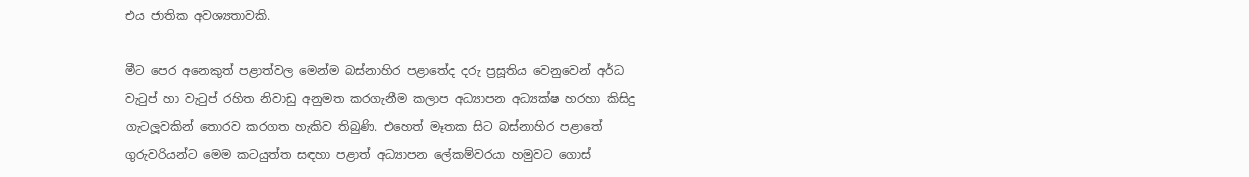එය ජාතික අවශ්‍යතාවකි.

මීට පෙර අනෙකුත් පළාත්වල මෙන්ම බස්නාහිර පළාතේද දරු ප්‍රසූතිය වෙනුවෙන් අර්ධ වැටුප් හා වැටුප් රහිත නිවාඩු අනුමත කරගැනීම කලාප අධ්‍යාපන අධ්‍යක්ෂ හරහා කිසිදු ගැටලූවකින් තොරව කරගත හැකිව තිබුණි. එහෙත් මෑතක සිට බස්නාහිර පළාතේ ගුරුවරියන්ට මෙම කටයුත්ත සඳහා පළාත් අධ්‍යාපන ලේකම්වරයා හමුවට ගොස්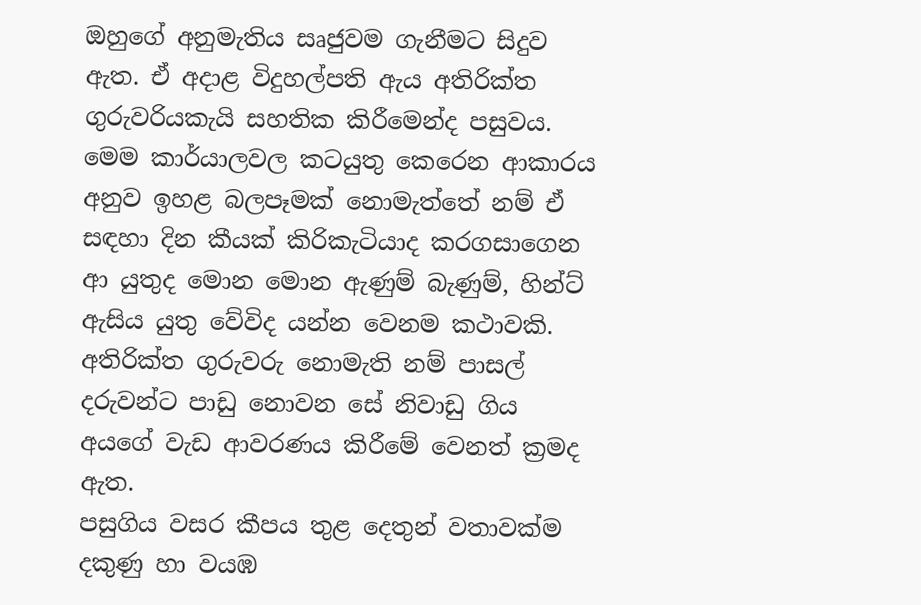ඔහුගේ අනුමැතිය සෘජුවම ගැනීමට සිදුව ඇත. ඒ අදාළ විදුහල්පති ඇය අතිරික්ත ගුරුවරියකැයි සහතික කිරීමෙන්ද පසුවය. මෙම කාර්යාලවල කටයුතු කෙරෙන ආකාරය අනුව ඉහළ බලපෑමක් නොමැත්තේ නම් ඒ සඳහා දින කීයක් කිරිකැටියාද කරගසාගෙන ආ යුතුද මොන මොන ඇණුම් බැණුම්, හින්ට් ඇසිය යුතු වේවිද යන්න වෙනම කථාවකි. අතිරික්ත ගුරුවරු නොමැති නම් පාසල් දරුවන්ට පාඩු නොවන සේ නිවාඩු ගිය අයගේ වැඩ ආවරණය කිරීමේ වෙනත් ක්‍රමද ඇත.
පසුගිය වසර කීපය තුළ දෙතුන් වතාවක්ම දකුණු හා වයඹ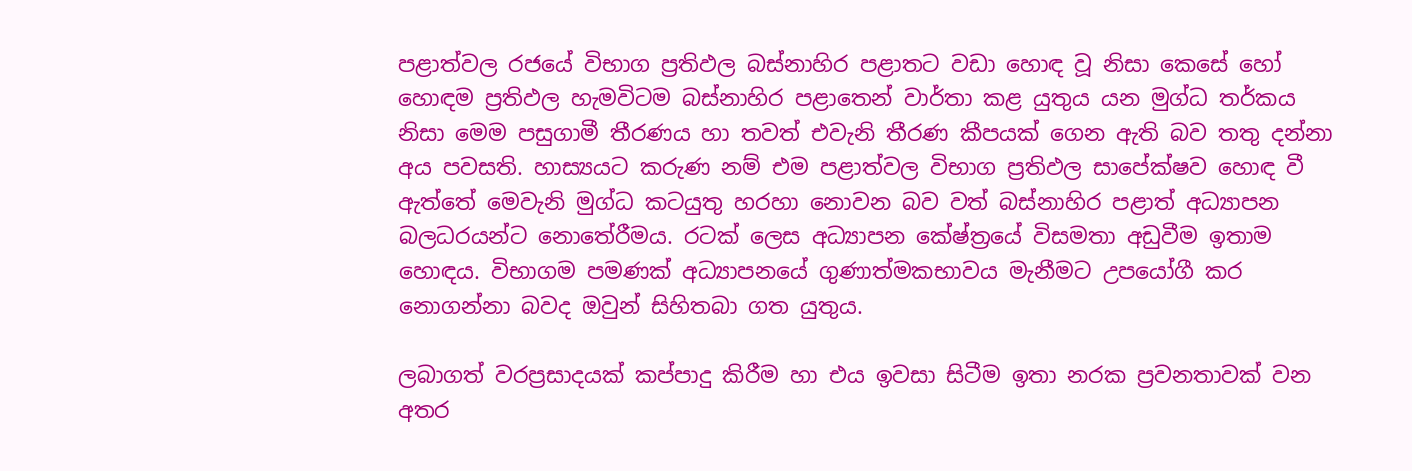පළාත්වල රජයේ විභාග ප්‍රතිඵල බස්නාහිර පළාතට වඩා හොඳ වූ නිසා කෙසේ හෝ හොඳම ප්‍රතිඵල හැමවිටම බස්නාහිර පළාතෙන් වාර්තා කළ යුතුය යන මුග්ධ තර්කය නිසා මෙම පසුගාමී තීරණය හා තවත් එවැනි තීරණ කීපයක් ගෙන ඇති බව තතු දන්නා අය පවසති. හාස්‍යයට කරුණ නම් එම පළාත්වල විභාග ප්‍රතිඵල සාපේක්ෂව හොඳ වී ඇත්තේ මෙවැනි මුග්ධ කටයුතු හරහා නොවන බව වත් බස්නාහිර පළාත් අධ්‍යාපන බලධරයන්ට නොතේරීමය. රටක් ලෙස අධ්‍යාපන කේෂ්ත්‍රයේ විසමතා අඩුවීම ඉතාම හොඳය. විභාගම පමණක් අධ්‍යාපනයේ ගුණාත්මකභාවය මැනීමට උපයෝගී කර නොගන්නා බවද ඔවුන් සිහිතබා ගත යුතුය.

ලබාගත් වරප්‍රසාදයක් කප්පාදු කිරීම හා එය ඉවසා සිටීම ඉතා නරක ප්‍රවනතාවක් වන අතර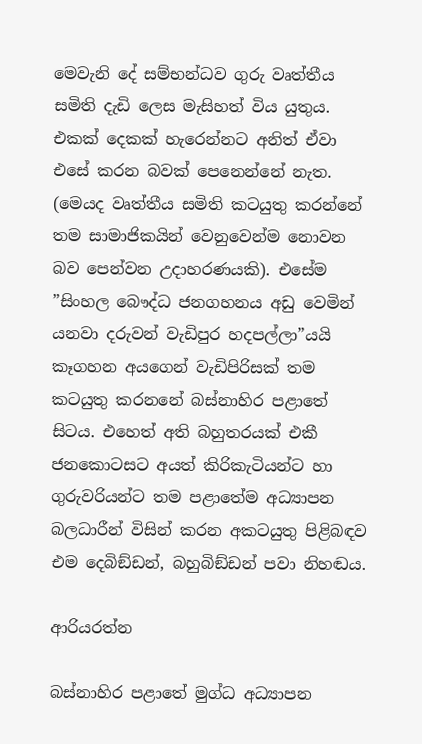මෙවැනි දේ සම්භන්ධව ගුරු වෘත්තීය සමිති දැඩි ලෙස මැසිහත් විය යුතුය. එකක් දෙකක් හැරෙන්නට අනිත් ඒවා එසේ කරන බවක් පෙනෙන්නේ නැත. (මෙයද වෘත්තීය සමිති කටයුතු කරන්නේ තම සාමාජිකයින් වෙනුවෙන්ම නොවන බව පෙන්වන උදාහරණයකි). එසේම ”සිංහල බෞද්ධ ජනගහනය අඩු වෙමින් යනවා දරුවන් වැඩිපුර හදපල්ලා”යයි කෑගහන අයගෙන් වැඩිපිරිසක් තම කටයුතු කරනනේ බස්නාහිර පළාතේ සිටය. එහෙත් අති බහුතරයක් එකී ජනකොටසට අයත් කිරිකැටියන්ට හා ගුරුවරියන්ට තම පළාතේම අධ්‍යාපන බලධාරීන් විසින් කරන අකටයුතු පිළිබඳව එම දෙබිඞ්ඩන්, බහුබිඞ්ඩන් පවා නිහඬය.

ආරියරත්න

බස්නාහිර පළාතේ මුග්ධ අධ්‍යාපන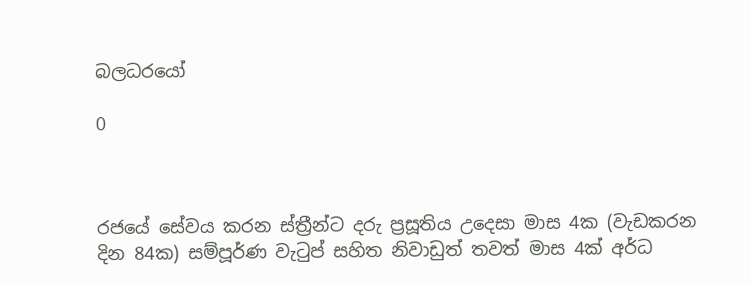බලධරයෝ

0



රජයේ සේවය කරන ස්ත්‍රීන්ට දරු ප්‍රසූතිය උදෙසා මාස 4ක (වැඩකරන දින 84ක) සම්පූර්ණ වැටුප් සහිත නිවාඩුත් තවත් මාස 4ක් අර්ධ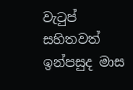වැටුප් සහිතවත් ඉන්පසුද මාස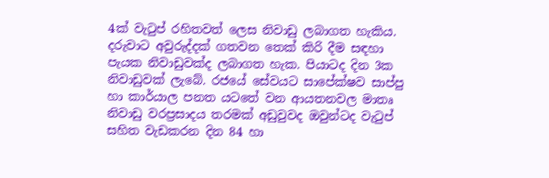4ක් වැටුප් රහිතවත් ලෙස නිවාඩු ලබාගත හැකිය. දරුවාට අවුරුද්දක් ගතවන තෙක් කිරි දීම සඳහා පැයක නිවාඩුවක්ද ලබාගත හැක. පියාටද දින 3ක නිවාඩුවක් ලැබේ. රජයේ සේවයට සාපේක්ෂව සාප්පු හා කාර්යාල පනත යටතේ වන ආයතනවල මාතෘ නිවාඩු වරප්‍රසාදය තරමක් අඩුවුවද ඔවුන්ටද වැටුප් සහිත වැඩකරන දින 84 හා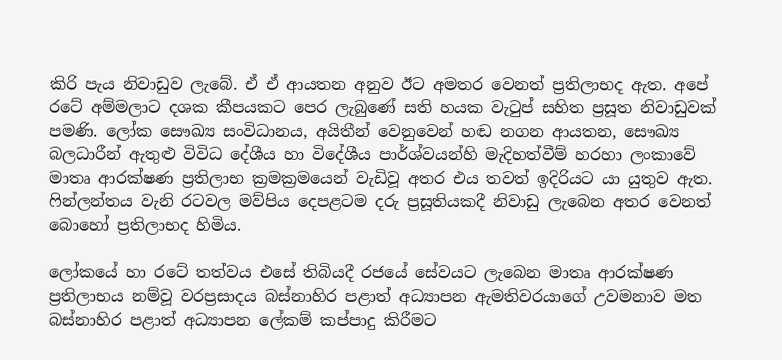කිරි පැය නිවාඩුව ලැබේ. ඒ ඒ ආයතන අනුව ඊට අමතර වෙනත් ප්‍රතිලාභද ඇත. අපේ රටේ අම්මලාට දශක කීපයකට පෙර ලැබුණේ සති හයක වැටුප් සහිත ප්‍රසූත නිවාඩුවක් පමණි. ලෝක සෞඛ්‍ය සංවිධානය, අයිතීන් වෙනුවෙන් හඬ නගන ආයතන, සෞඛ්‍ය බලධාරීන් ඇතුළු විවිධ දේශීය හා විදේශීය පාර්ශ්වයන්හි මැදිහත්වීම් හරහා ලංකාවේ මාතෘ ආරක්ෂණ ප්‍රතිලාභ ක්‍රමක්‍රමයෙන් වැඩිවූ අතර එය තවත් ඉදිරියට යා යුතුව ඇත. ෆින්ලන්තය වැනි රටවල මව්පිය දෙපළටම දරු ප්‍රසූතියකදී නිවාඩු ලැබෙන අතර වෙනත් බොහෝ ප්‍රතිලාභද හිමිය.

ලෝකයේ හා රටේ තත්වය එසේ තිබියදී රජයේ සේවයට ලැබෙන මාතෘ ආරක්ෂණ ප්‍රතිලාභය නම්වූ වරප්‍රසාදය බස්නාහිර පළාත් අධ්‍යාපන ඇමතිවරයාගේ උවමනාව මත බස්නාහිර පළාත් අධ්‍යාපන ලේකම් කප්පාදු කිරීමට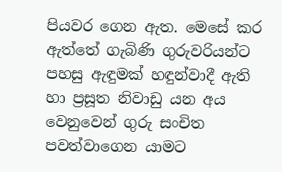පියවර ගෙන ඇත. මෙසේ කර ඇත්තේ ගැබිණි ගුරුවරියන්ට පහසු ඇඳුමක් හඳුන්වාදී ඇති හා ප්‍රසූත නිවාඩු යන අය වෙනුවෙන් ගුරු සංචිත පවත්වාගෙන යාමට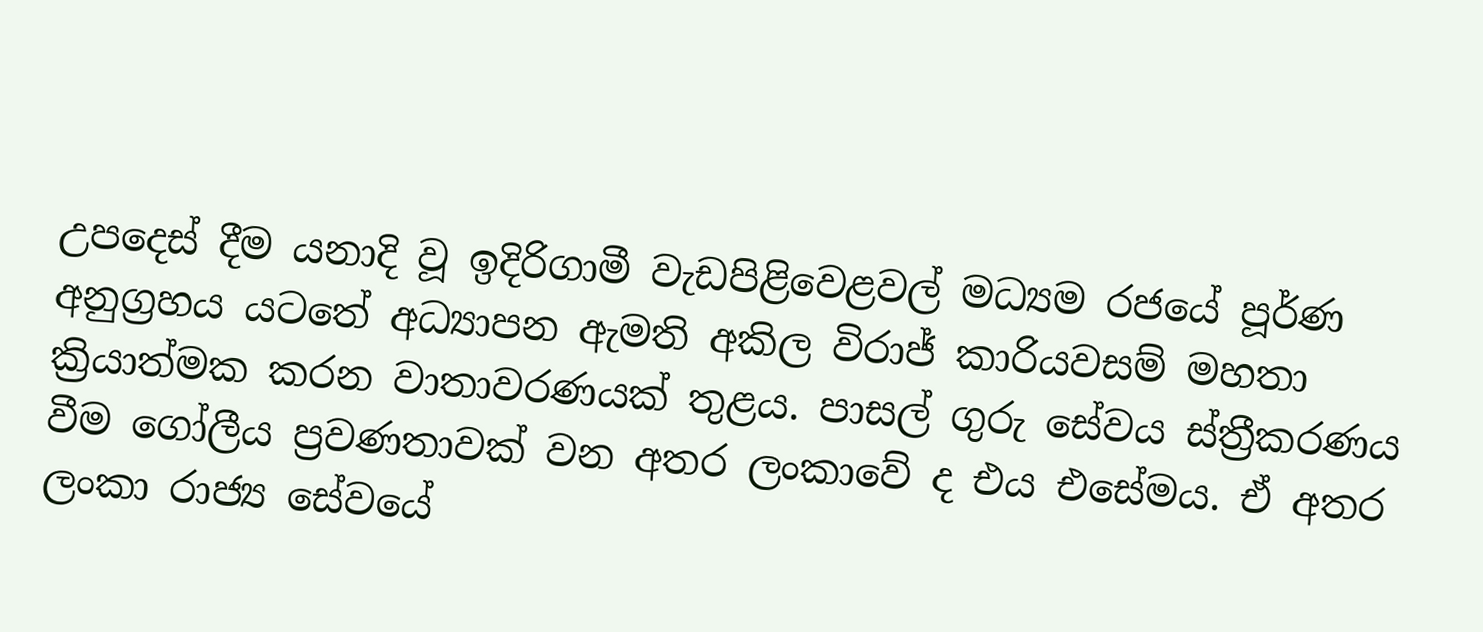උපදෙස් දීම යනාදි වූ ඉදිරිගාමී වැඩපිළිවෙළවල් මධ්‍යම රජයේ පූර්ණ අනුග්‍රහය යටතේ අධ්‍යාපන ඇමති අකිල විරාජ් කාරියවසම් මහතා ක්‍රියාත්මක කරන වාතාවරණයක් තුළය. පාසල් ගුරු සේවය ස්ත්‍රීකරණය වීම ගෝලීය ප්‍රවණතාවක් වන අතර ලංකාවේ ද එය එසේමය. ඒ අතර ලංකා රාජ්‍ය සේවයේ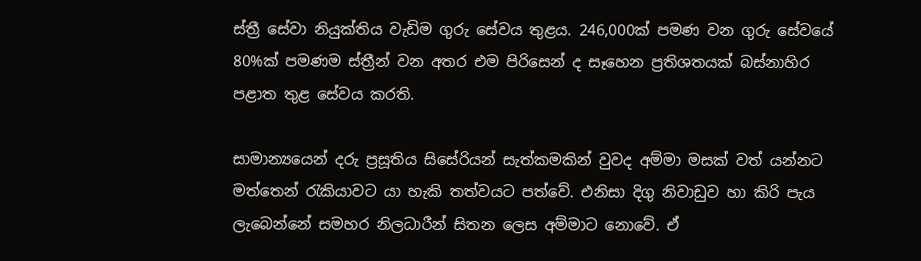ස්ත්‍රී සේවා නියුක්තිය වැඩිම ගුරු සේවය තුළය. 246,000ක් පමණ වන ගුරු සේවයේ 80%ක් පමණම ස්ත්‍රීන් වන අතර එම පිරිසෙන් ද සෑහෙන ප්‍රතිශතයක් බස්නාහිර පළාත තුළ සේවය කරති.

සාමාන්‍ය‍යෙන් දරු ප්‍රසූතිය සිසේරියන් සැත්කමකින් වුවද අම්මා මසක් වත් යන්නට මත්තෙන් රැකියාවට යා හැකි තත්වයට පත්වේ. එනිසා දිගු නිවාඩුව හා කිරි පැය ලැබෙන්නේ සමහර නිලධාරීන් සිතන ලෙස අම්මාට නොවේ. ඒ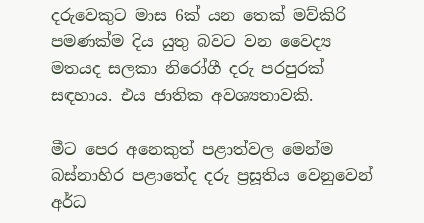දරුවෙකුට මාස 6ක් යන තෙක් මව්කිරි පමණක්ම දිය යුතු බවට වන වෛද්‍ය මතයද සලකා නිරෝගී දරු පරපුරක් සඳහාය. එය ජාතික අවශ්‍යතාවකි.

මීට පෙර අනෙකුත් පළාත්වල මෙන්ම බස්නාහිර පළාතේද දරු ප්‍රසූතිය වෙනුවෙන් අර්ධ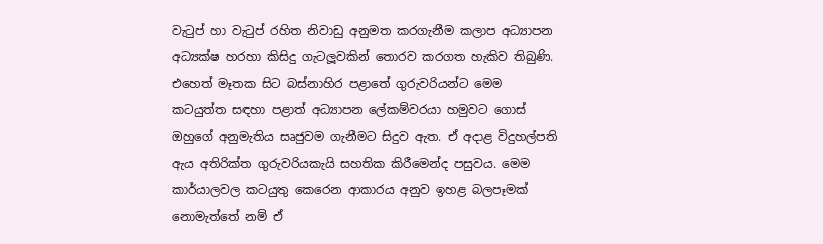වැටුප් හා වැටුප් රහිත නිවාඩු අනුමත කරගැනීම කලාප අධ්‍යාපන අධ්‍යක්ෂ හරහා කිසිදු ගැටලූවකින් තොරව කරගත හැකිව තිබුණි. එහෙත් මෑතක සිට බස්නාහිර පළාතේ ගුරුවරියන්ට මෙම කටයුත්ත සඳහා පළාත් අධ්‍යාපන ලේකම්වරයා හමුවට ගොස් ඔහුගේ අනුමැතිය සෘජුවම ගැනීමට සිදුව ඇත. ඒ අදාළ විදුහල්පති ඇය අතිරික්ත ගුරුවරියකැයි සහතික කිරීමෙන්ද පසුවය. මෙම කාර්යාලවල කටයුතු කෙරෙන ආකාරය අනුව ඉහළ බලපෑමක් නොමැත්තේ නම් ඒ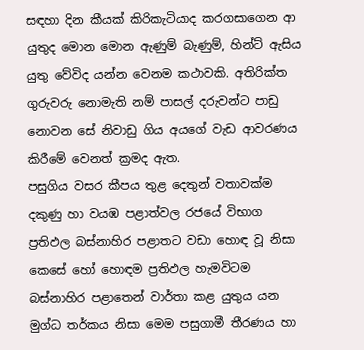සඳහා දින කීයක් කිරිකැටියාද කරගසාගෙන ආ යුතුද මොන මොන ඇණුම් බැණුම්, හින්ට් ඇසිය යුතු වේවිද යන්න වෙනම කථාවකි. අතිරික්ත ගුරුවරු නොමැති නම් පාසල් දරුවන්ට පාඩු නොවන සේ නිවාඩු ගිය අයගේ වැඩ ආවරණය කිරීමේ වෙනත් ක්‍රමද ඇත.
පසුගිය වසර කීපය තුළ දෙතුන් වතාවක්ම දකුණු හා වයඹ පළාත්වල රජයේ විභාග ප්‍රතිඵල බස්නාහිර පළාතට වඩා හොඳ වූ නිසා කෙසේ හෝ හොඳම ප්‍රතිඵල හැමවිටම බස්නාහිර පළාතෙන් වාර්තා කළ යුතුය යන මුග්ධ තර්කය නිසා මෙම පසුගාමී තීරණය හා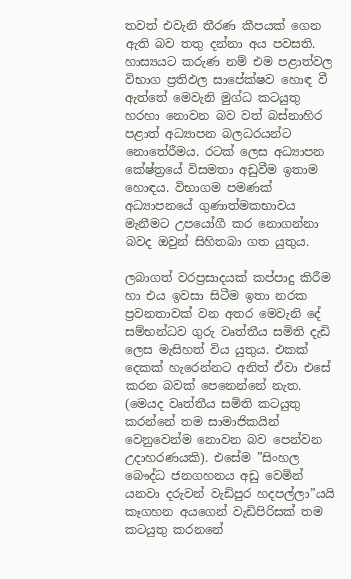තවත් එවැනි තීරණ කීපයක් ගෙන ඇති බව තතු දන්නා අය පවසති. හාස්‍යයට කරුණ නම් එම පළාත්වල විභාග ප්‍රතිඵල සාපේක්ෂව හොඳ වී ඇත්තේ මෙවැනි මුග්ධ කටයුතු හරහා නොවන බව වත් බස්නාහිර පළාත් අධ්‍යාපන බලධරයන්ට නොතේරීමය. රටක් ලෙස අධ්‍යාපන කේෂ්ත්‍රයේ විසමතා අඩුවීම ඉතාම හොඳය. විභාගම පමණක් අධ්‍යාපනයේ ගුණාත්මකභාවය මැනීමට උපයෝගී කර නොගන්නා බවද ඔවුන් සිහිතබා ගත යුතුය.

ලබාගත් වරප්‍රසාදයක් කප්පාදු කිරීම හා එය ඉවසා සිටීම ඉතා නරක ප්‍රවනතාවක් වන අතර මෙවැනි දේ සම්භන්ධව ගුරු වෘත්තීය සමිති දැඩි ලෙස මැසිහත් විය යුතුය. එකක් දෙකක් හැරෙන්නට අනිත් ඒවා එසේ කරන බවක් පෙනෙන්නේ නැත. (මෙයද වෘත්තීය සමිති කටයුතු කරන්නේ තම සාමාජිකයින් වෙනුවෙන්ම නොවන බව පෙන්වන උදාහරණයකි). එසේම ”සිංහල බෞද්ධ ජනගහනය අඩු වෙමින් යනවා දරුවන් වැඩිපුර හදපල්ලා”යයි කෑගහන අයගෙන් වැඩිපිරිසක් තම කටයුතු කරනනේ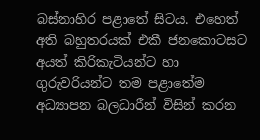බස්නාහිර පළාතේ සිටය. එහෙත් අති බහුතරයක් එකී ජනකොටසට අයත් කිරිකැටියන්ට හා ගුරුවරියන්ට තම පළාතේම අධ්‍යාපන බලධාරීන් විසින් කරන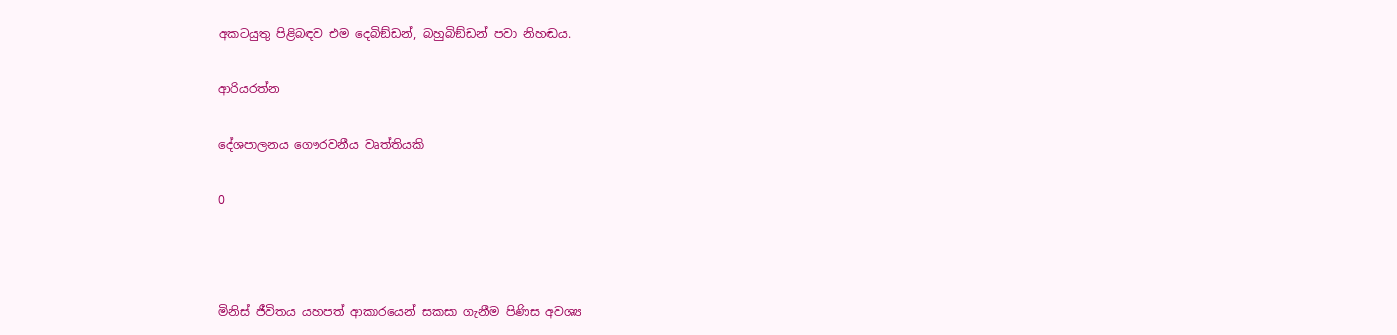අකටයුතු පිළිබඳව එම දෙබිඞ්ඩන්, බහුබිඞ්ඩන් පවා නිහඬය.

ආරියරත්න

දේශපාලනය ගෞරවනීය වෘත්තියකි

0



මිනිස් ජීවිතය යහපත් ආකාරයෙන් සකසා ගැනීම පිණිස අවශ්‍ය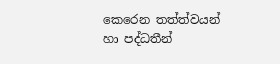කෙරෙන තත්ත්වයන් හා පද්ධතීන්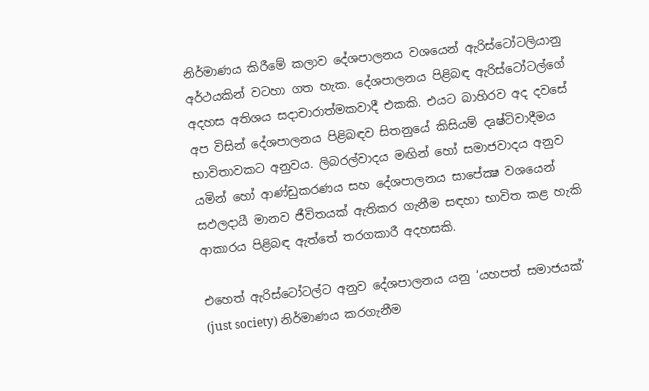නිර්මාණය කිරීමේ කලාව දේශපාලනය වශයෙන් ඇරිස්ටෝටලියානු අර්ථයකින් වටහා ගත හැක. දේශපාලනය පිළිබඳ ඇරිස්ටෝටල්ගේ අදහස අතිශය සදාචාරාත්මකවාදී එකකි. එයට බාහිරව අද දවසේ අප විසින් දේශපාලනය පිළිබඳව සිතනුයේ කිසියම් දෘෂ්ටිවාදීමය භාවිතාවකට අනුවය. ලිබරල්වාදය මඟින් හෝ සමාජවාදය අනුව යමින් හෝ ආණ්ඩුකරණය සහ දේශපාලනය සාපේක්‍ෂ වශයෙන් සඵලදායී මානව ජීවිතයක් ඇතිකර ගැනීම සඳහා භාවිත කළ හැකි ආකාරය පිළිබඳ ඇත්තේ තරගකාරී අදහසකි.

එහෙත් ඇරිස්ටෝටල්ට අනුව දේශපාලනය යනු ‘යහපත් සමාජයක්’ (just society) නිර්මාණය කරගැනීම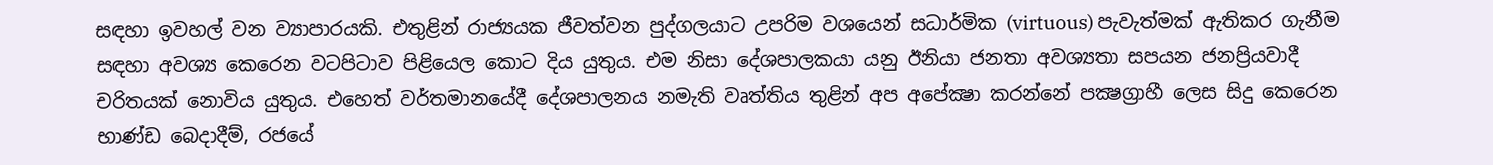සඳහා ඉවහල් වන ව්‍යාපාරයකි. එතුළින් රාජ්‍යයක ජීවත්වන පුද්ගලයාට උපරිම වශයෙන් සධාර්මික (virtuous) පැවැත්මක් ඇතිකර ගැනීම සඳහා අවශ්‍ය කෙරෙන වටපිටාව පිළියෙල කොට දිය යුතුය. එම නිසා දේශපාලකයා යනු ඊනියා ජනතා අවශ්‍යතා සපයන ජනප්‍රියවාදී චරිතයක් නොවිය යුතුය. එහෙත් වර්තමානයේදී දේශපාලනය නමැති වෘත්තිය තුළින් අප අපේක්‍ෂා කරන්නේ පක්‍ෂග්‍රාහී ලෙස සිදු කෙරෙන භාණ්ඩ බෙදාදීම්, රජයේ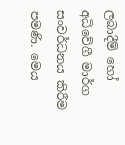ලබාදීම් හෝ අධිවේගී මාර්ග සංවර්ධනය කිරීම පමණි. මෙය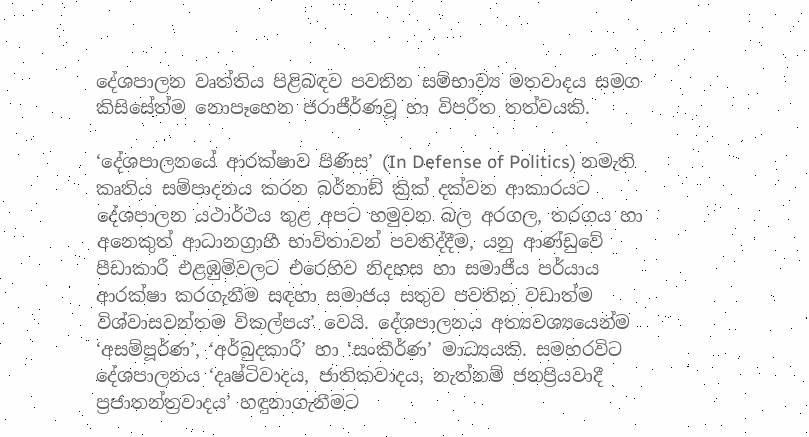දේශපාලන වෘත්තිය පිළිබඳව පවතින සම්භාව්‍ය මතවාදය සමග කිසිසේත්ම නොපෑහෙන ජරාජීර්ණවූ හා විපරීත තත්වයකි.

‘දේශපාලනයේ ආරක්ෂාව පිණිස’ (In Defense of Politics) නමැති කෘතිය සම්පාදනය කරන බර්නාඞ් ක්‍රික් දක්වන ආකාරයට දේශපාලන යථාර්ථය තුළ අපට හමුවන බල අරගල, තරගය හා අනෙකුත් ආධානග්‍රාහී භාවිතාවන් පවතිද්දීම, යනු ආණ්ඩුවේ පීඩාකාරී එළඹුම්වලට එරෙහිව නිදහස හා සමාජීය පර්යාය ආරක්ෂා කරගැනීම සඳහා සමාජය සතුව පවතින වඩාත්ම විශ්වාසවන්තම විකල්පය’ වෙයි. දේශපාලනය අත්‍යවශ්‍යයෙන්ම ‘අසම්පූර්ණ’, ‘අර්බුදකාරී’ හා ‘සංකීර්ණ’ මාධ්‍යයකි. සමහරවිට දේශපාලනය ‘දෘෂ්ටිවාදය, ජාතිකවාදය, නැත්නම් ජනප්‍රියවාදී ප්‍රජාතන්ත්‍රවාදය’ හඳුනාගැනීමට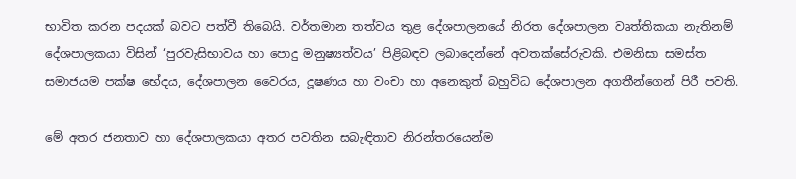භාවිත කරන පදයක් බවට පත්වී තිබෙයි. වර්තමාන තත්වය තුළ දේශපාලනයේ නිරත දේශපාලන වෘත්තිකයා නැතිනම් දේශපාලකයා විසින් ‘පුරවැසිභාවය හා පොදු මනුෂ්‍යත්වය’ පිළිබඳව ලබාදෙන්නේ අවතක්සේරුවකි. එමනිසා සමස්ත සමාජයම පක්ෂ භේදය, දේශපාලන වෛරය, දූෂණය හා වංචා හා අනෙකුත් බහුවිධ දේශපාලන අගතීන්ගෙන් පිරී පවති.

මේ අතර ජනතාව හා දේශපාලකයා අතර පවතින සබැඳිතාව නිරන්තරයෙන්ම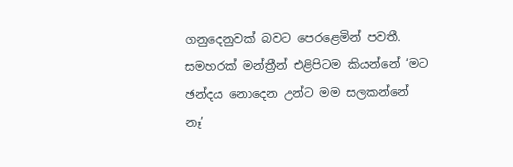ගනුදෙනුවක් බවට පෙරළෙමින් පවතී. සමහරක් මන්ත්‍රීන් එළිපිටම කියන්නේ ‘මට ඡන්දය නොදෙන උන්ට මම සලකන්නේ නෑ’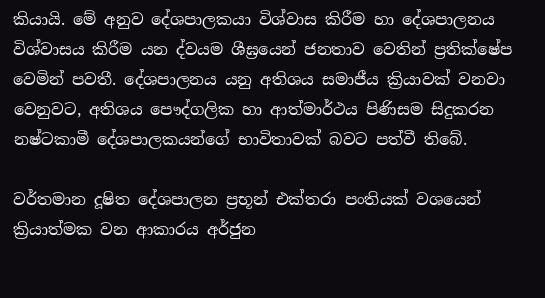කියායි. මේ අනුව දේශපාලකයා විශ්වාස කිරීම හා දේශපාලනය විශ්වාසය කිරීම යන ද්වයම ශීඝ්‍රයෙන් ජනතාව වෙතින් ප්‍රතික්ෂේප වෙමින් පවතී. දේශපාලනය යනු අතිශය සමාජීය ක්‍රියාවක් වනවා වෙනුවට, අතිශය පෞද්ගලික හා ආත්මාර්ථය පිණිසම සිදුකරන නෂ්ටකාමී දේශපාලකයන්ගේ භාවිතාවක් බවට පත්වී තිබේ.

වර්තමාන දූෂිත දේශපාලන ප්‍රභූන් එක්තරා පංතියක් වශයෙන් ක්‍රියාත්මක වන ආකාරය අර්ජුන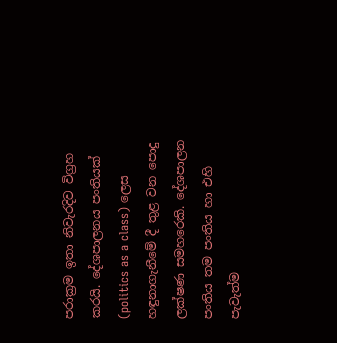පරාක්‍රම ඉතා නිවැරදිව විග්‍රහ කරයි. දේශපාලනය පංතියක් (politics as a class) ලෙස හඳුනාගැනීමේ දී තුළ වන පොදු ලක්ෂණ සමහරෙකි. දේශපාලන පංතිය තම පංතිය හා එහි පැවැත්ම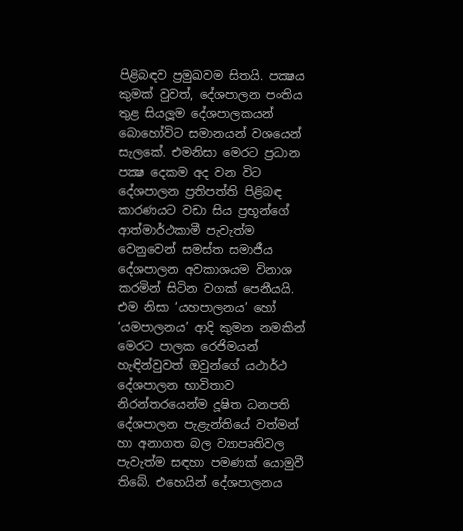පිළිබඳව ප්‍රමුඛවම සිතයි. පක්‍ෂය කුමක් වුවත්, දේශපාලන පංතිය තුළ සියලූම දේශපාලකයන් බොහෝවිට සමානයන් වශයෙන් සැලකේ. එමනිසා මෙරට ප්‍රධාන පක්‍ෂ දෙකම අද වන විට දේශපාලන ප්‍රතිපත්ති පිළිබඳ කාරණයට වඩා සිය ප්‍රභූන්ගේ ආත්මාර්ථකාමී පැවැත්ම වෙනුවෙන් සමස්ත සමාජීය දේශපාලන අවකාශයම විනාශ කරමින් සිටින වගක් පෙනීයයි. එම නිසා ‘යහපාලනය’ හෝ ‘යමපාලනය’ ආදි කුමන නමකින් මෙරට පාලක රෙජිමයන් හැඳින්වුවත් ඔවුන්ගේ යථාර්ථ දේශපාලන භාවිතාව නිරන්තරයෙන්ම දූෂිත ධනපති දේශපාලන පැළැන්තියේ වත්මන් හා අනාගත බල ව්‍යාපෘතිවල පැවැත්ම සඳහා පමණක් යොමුවී තිබේ. එහෙයින් දේශපාලනය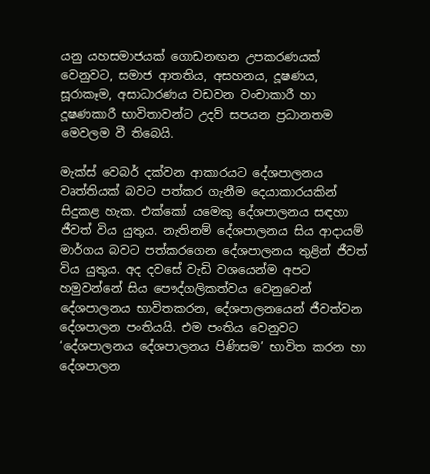යනු යහසමාජයක් ගොඩනඟන උපකරණයක් වෙනුවට, සමාජ ආතතිය, අසහනය, දූෂණය, සූරාකෑම, අසාධාරණය වඩවන වංචාකාරී හා දූෂණකාරී භාවිතාවන්ට උදව් සපයන ප්‍රධානතම මෙවලම වී තිබෙයි.

මැක්ස් වෙබර් දක්වන ආකාරයට දේශපාලනය වෘත්තියක් බවට පත්කර ගැනීම දෙයාකාරයකින් සිදුකළ හැක. එක්කෝ යමෙකු දේශපාලනය සඳහා ජීවත් විය යුතුය. නැතිනම් දේශපාලනය සිය ආදායම් මාර්ගය බවට පත්කරගෙන දේශපාලනය තුළින් ජීවත් විය යුතුය. අද දවසේ වැඩි වශයෙන්ම අපට හමුවන්නේ සිය පෞද්ගලිකත්වය වෙනුවෙන් දේශපාලනය භාවිතකරන, දේශපාලනයෙන් ජීවත්වන දේශපාලන පංතියයි. එම පංතිය වෙනුවට ‘දේශපාලනය දේශපාලනය පිණිසම’ භාවිත කරන හා දේශපාලන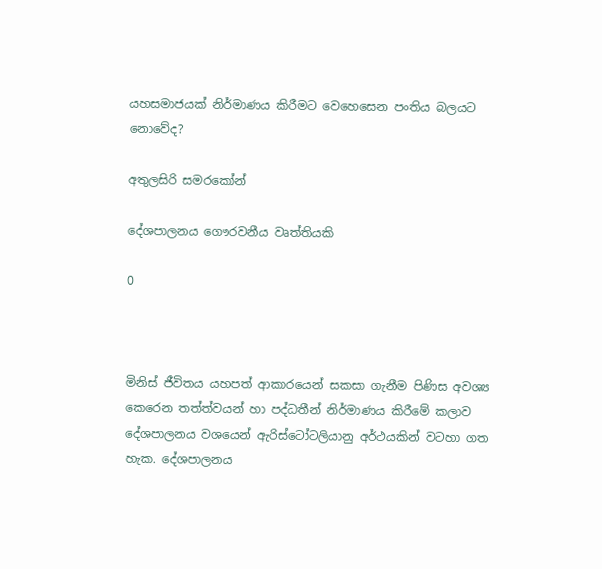යහසමාජයක් නිර්මාණය කිරීමට වෙහෙසෙන පංතිය බලයට නොවේද?

අතුලසිරි සමරකෝන්

දේශපාලනය ගෞරවනීය වෘත්තියකි

0



මිනිස් ජීවිතය යහපත් ආකාරයෙන් සකසා ගැනීම පිණිස අවශ්‍ය කෙරෙන තත්ත්වයන් හා පද්ධතීන් නිර්මාණය කිරීමේ කලාව දේශපාලනය වශයෙන් ඇරිස්ටෝටලියානු අර්ථයකින් වටහා ගත හැක. දේශපාලනය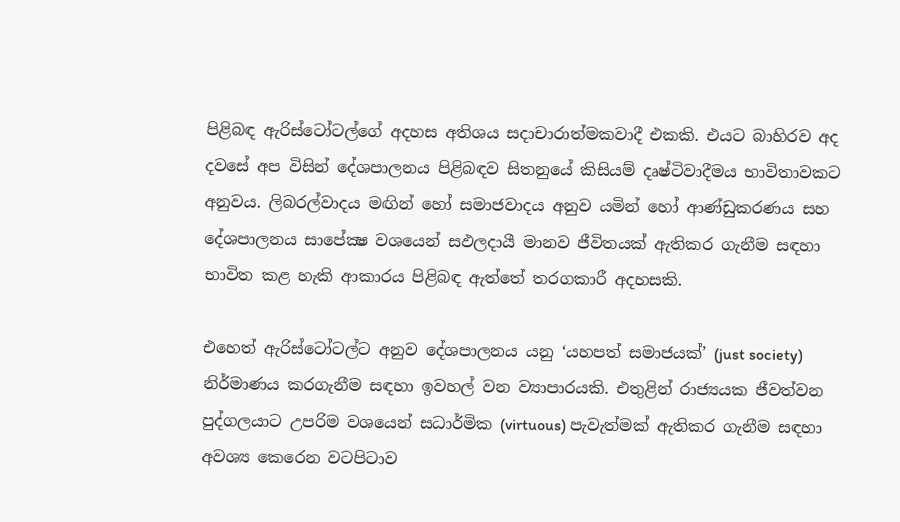පිළිබඳ ඇරිස්ටෝටල්ගේ අදහස අතිශය සදාචාරාත්මකවාදී එකකි. එයට බාහිරව අද දවසේ අප විසින් දේශපාලනය පිළිබඳව සිතනුයේ කිසියම් දෘෂ්ටිවාදීමය භාවිතාවකට අනුවය. ලිබරල්වාදය මඟින් හෝ සමාජවාදය අනුව යමින් හෝ ආණ්ඩුකරණය සහ දේශපාලනය සාපේක්‍ෂ වශයෙන් සඵලදායී මානව ජීවිතයක් ඇතිකර ගැනීම සඳහා භාවිත කළ හැකි ආකාරය පිළිබඳ ඇත්තේ තරගකාරී අදහසකි.

එහෙත් ඇරිස්ටෝටල්ට අනුව දේශපාලනය යනු ‘යහපත් සමාජයක්’ (just society) නිර්මාණය කරගැනීම සඳහා ඉවහල් වන ව්‍යාපාරයකි. එතුළින් රාජ්‍යයක ජීවත්වන පුද්ගලයාට උපරිම වශයෙන් සධාර්මික (virtuous) පැවැත්මක් ඇතිකර ගැනීම සඳහා අවශ්‍ය කෙරෙන වටපිටාව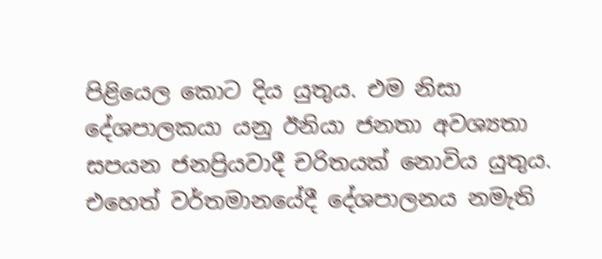පිළියෙල කොට දිය යුතුය. එම නිසා දේශපාලකයා යනු ඊනියා ජනතා අවශ්‍යතා සපයන ජනප්‍රියවාදී චරිතයක් නොවිය යුතුය. එහෙත් වර්තමානයේදී දේශපාලනය නමැති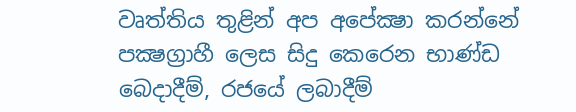වෘත්තිය තුළින් අප අපේක්‍ෂා කරන්නේ පක්‍ෂග්‍රාහී ලෙස සිදු කෙරෙන භාණ්ඩ බෙදාදීම්, රජයේ ලබාදීම්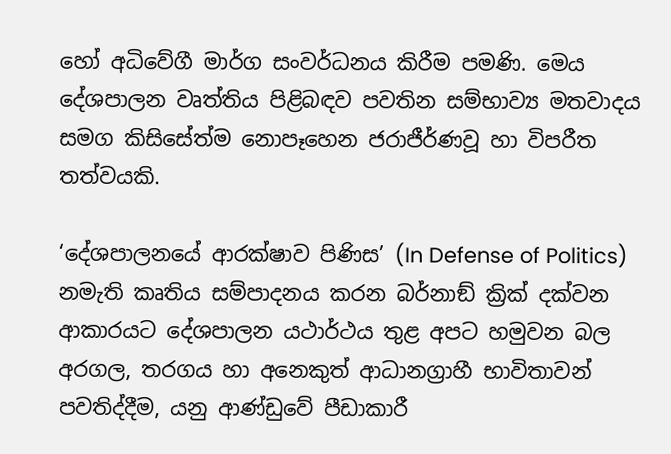හෝ අධිවේගී මාර්ග සංවර්ධනය කිරීම පමණි. මෙය දේශපාලන වෘත්තිය පිළිබඳව පවතින සම්භාව්‍ය මතවාදය සමග කිසිසේත්ම නොපෑහෙන ජරාජීර්ණවූ හා විපරීත තත්වයකි.

‘දේශපාලනයේ ආරක්ෂාව පිණිස’ (In Defense of Politics) නමැති කෘතිය සම්පාදනය කරන බර්නාඞ් ක්‍රික් දක්වන ආකාරයට දේශපාලන යථාර්ථය තුළ අපට හමුවන බල අරගල, තරගය හා අනෙකුත් ආධානග්‍රාහී භාවිතාවන් පවතිද්දීම, යනු ආණ්ඩුවේ පීඩාකාරී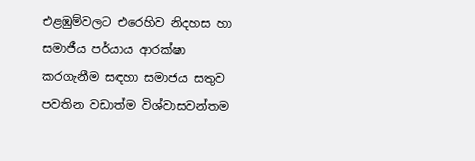එළඹුම්වලට එරෙහිව නිදහස හා සමාජීය පර්යාය ආරක්ෂා කරගැනීම සඳහා සමාජය සතුව පවතින වඩාත්ම විශ්වාසවන්තම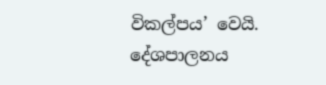විකල්පය’ වෙයි. දේශපාලනය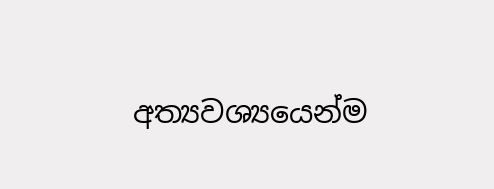අත්‍යවශ්‍යයෙන්ම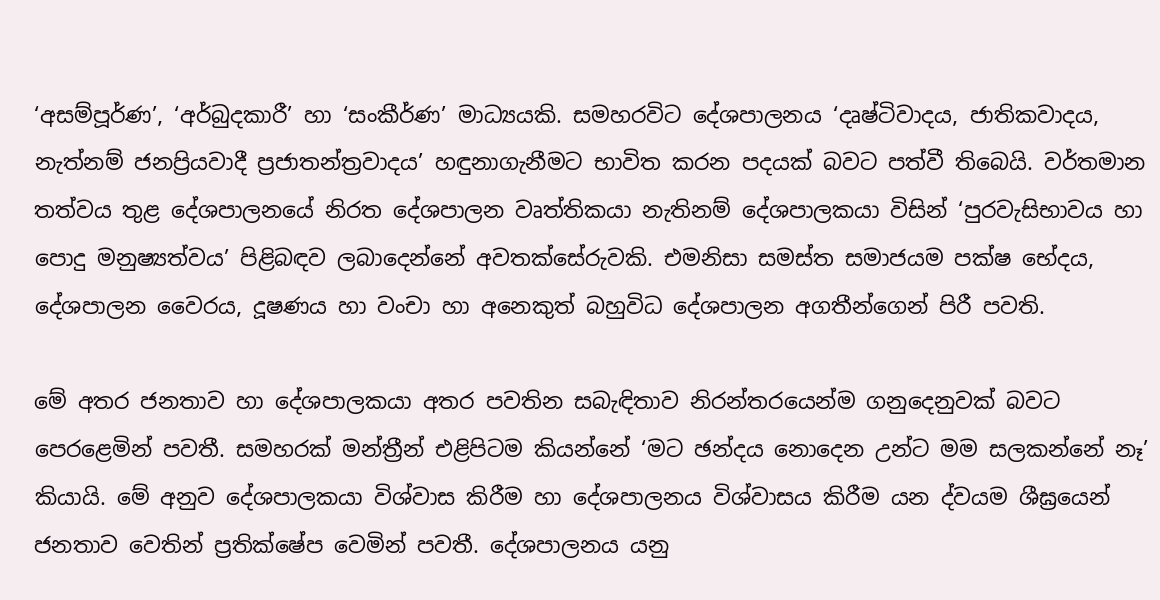‘අසම්පූර්ණ’, ‘අර්බුදකාරී’ හා ‘සංකීර්ණ’ මාධ්‍යයකි. සමහරවිට දේශපාලනය ‘දෘෂ්ටිවාදය, ජාතිකවාදය, නැත්නම් ජනප්‍රියවාදී ප්‍රජාතන්ත්‍රවාදය’ හඳුනාගැනීමට භාවිත කරන පදයක් බවට පත්වී තිබෙයි. වර්තමාන තත්වය තුළ දේශපාලනයේ නිරත දේශපාලන වෘත්තිකයා නැතිනම් දේශපාලකයා විසින් ‘පුරවැසිභාවය හා පොදු මනුෂ්‍යත්වය’ පිළිබඳව ලබාදෙන්නේ අවතක්සේරුවකි. එමනිසා සමස්ත සමාජයම පක්ෂ භේදය, දේශපාලන වෛරය, දූෂණය හා වංචා හා අනෙකුත් බහුවිධ දේශපාලන අගතීන්ගෙන් පිරී පවති.

මේ අතර ජනතාව හා දේශපාලකයා අතර පවතින සබැඳිතාව නිරන්තරයෙන්ම ගනුදෙනුවක් බවට පෙරළෙමින් පවතී. සමහරක් මන්ත්‍රීන් එළිපිටම කියන්නේ ‘මට ඡන්දය නොදෙන උන්ට මම සලකන්නේ නෑ’ කියායි. මේ අනුව දේශපාලකයා විශ්වාස කිරීම හා දේශපාලනය විශ්වාසය කිරීම යන ද්වයම ශීඝ්‍රයෙන් ජනතාව වෙතින් ප්‍රතික්ෂේප වෙමින් පවතී. දේශපාලනය යනු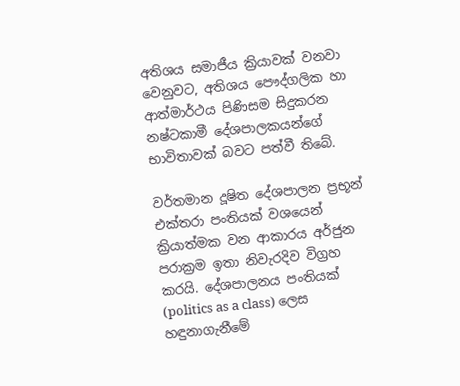අතිශය සමාජීය ක්‍රියාවක් වනවා වෙනුවට, අතිශය පෞද්ගලික හා ආත්මාර්ථය පිණිසම සිදුකරන නෂ්ටකාමී දේශපාලකයන්ගේ භාවිතාවක් බවට පත්වී තිබේ.

වර්තමාන දූෂිත දේශපාලන ප්‍රභූන් එක්තරා පංතියක් වශයෙන් ක්‍රියාත්මක වන ආකාරය අර්ජුන පරාක්‍රම ඉතා නිවැරදිව විග්‍රහ කරයි. දේශපාලනය පංතියක් (politics as a class) ලෙස හඳුනාගැනීමේ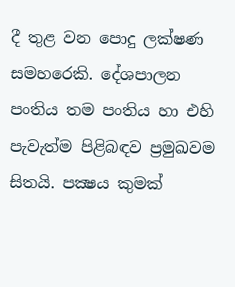දී තුළ වන පොදු ලක්ෂණ සමහරෙකි. දේශපාලන පංතිය තම පංතිය හා එහි පැවැත්ම පිළිබඳව ප්‍රමුඛවම සිතයි. පක්‍ෂය කුමක්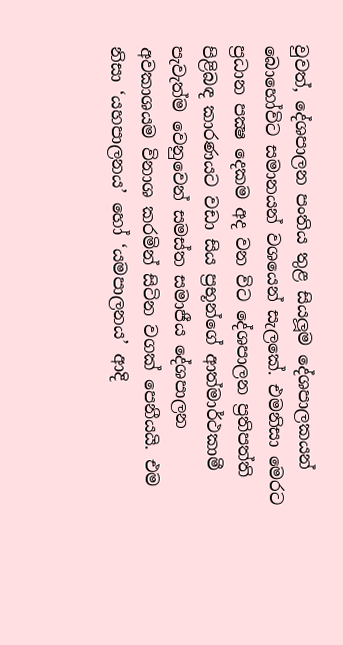වුවත්, දේශපාලන පංතිය තුළ සියලූම දේශපාලකයන් බොහෝවිට සමානයන් වශයෙන් සැලකේ. එමනිසා මෙරට ප්‍රධාන පක්‍ෂ දෙකම අද වන විට දේශපාලන ප්‍රතිපත්ති පිළිබඳ කාරණයට වඩා සිය ප්‍රභූන්ගේ ආත්මාර්ථකාමී පැවැත්ම වෙනුවෙන් සමස්ත සමාජීය දේශපාලන අවකාශයම විනාශ කරමින් සිටින වගක් පෙනීයයි. එම නිසා ‘යහපාලනය’ හෝ ‘යමපාලනය’ ආදි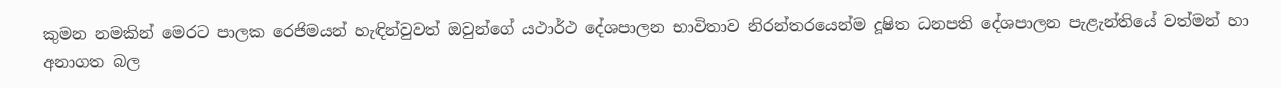කුමන නමකින් මෙරට පාලක රෙජිමයන් හැඳින්වුවත් ඔවුන්ගේ යථාර්ථ දේශපාලන භාවිතාව නිරන්තරයෙන්ම දූෂිත ධනපති දේශපාලන පැළැන්තියේ වත්මන් හා අනාගත බල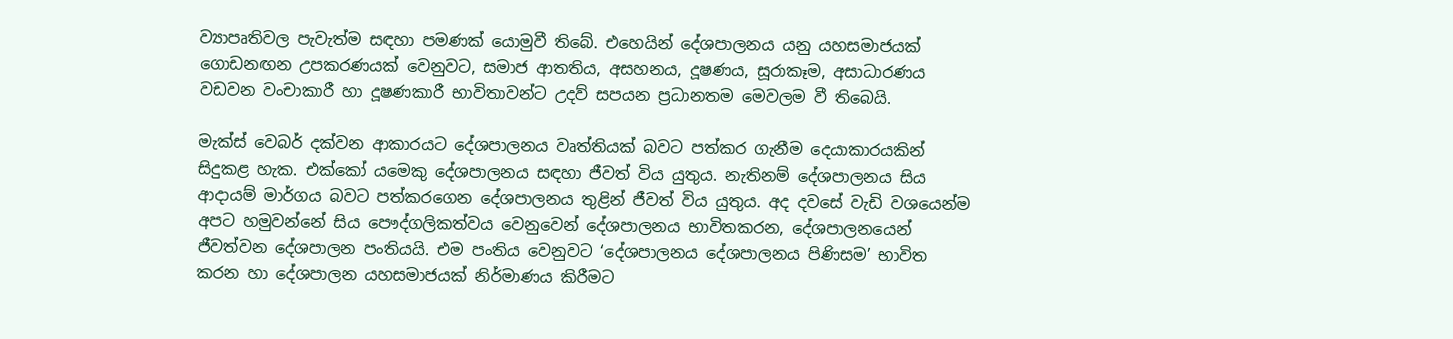ව්‍යාපෘතිවල පැවැත්ම සඳහා පමණක් යොමුවී තිබේ. එහෙයින් දේශපාලනය යනු යහසමාජයක් ගොඩනඟන උපකරණයක් වෙනුවට, සමාජ ආතතිය, අසහනය, දූෂණය, සූරාකෑම, අසාධාරණය වඩවන වංචාකාරී හා දූෂණකාරී භාවිතාවන්ට උදව් සපයන ප්‍රධානතම මෙවලම වී තිබෙයි.

මැක්ස් වෙබර් දක්වන ආකාරයට දේශපාලනය වෘත්තියක් බවට පත්කර ගැනීම දෙයාකාරයකින් සිදුකළ හැක. එක්කෝ යමෙකු දේශපාලනය සඳහා ජීවත් විය යුතුය. නැතිනම් දේශපාලනය සිය ආදායම් මාර්ගය බවට පත්කරගෙන දේශපාලනය තුළින් ජීවත් විය යුතුය. අද දවසේ වැඩි වශයෙන්ම අපට හමුවන්නේ සිය පෞද්ගලිකත්වය වෙනුවෙන් දේශපාලනය භාවිතකරන, දේශපාලනයෙන් ජීවත්වන දේශපාලන පංතියයි. එම පංතිය වෙනුවට ‘දේශපාලනය දේශපාලනය පිණිසම’ භාවිත කරන හා දේශපාලන යහසමාජයක් නිර්මාණය කිරීමට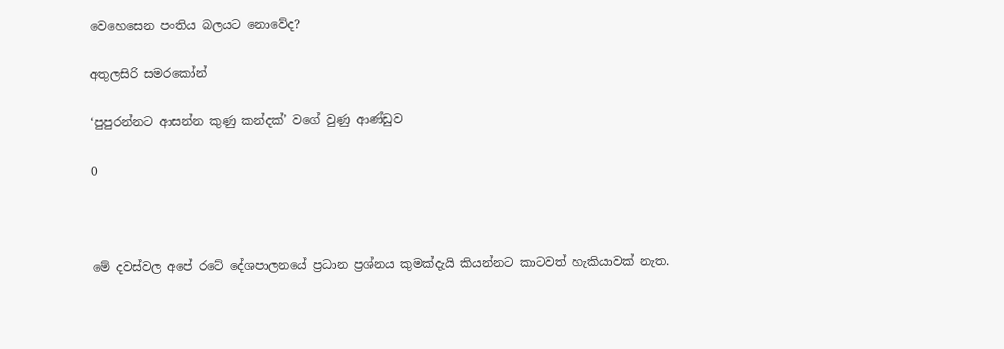වෙහෙසෙන පංතිය බලයට නොවේද?

අතුලසිරි සමරකෝන්

‘පුපුරන්නට ආසන්න කුණු කන්දක්’ වගේ වුණු ආණ්ඩුව

0



මේ දවස්වල අපේ රටේ දේශපාලනයේ ප්‍රධාන ප්‍රශ්නය කුමක්දැයි කියන්නට කාටවත් හැකියාවක් නැත.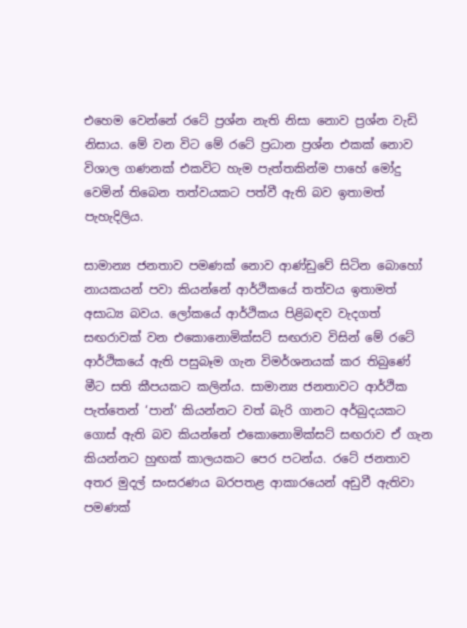එහෙම වෙන්නේ රටේ ප්‍රශ්න නැති නිසා නොව ප්‍රශ්න වැඩි නිසාය. මේ වන විට මේ රටේ ප්‍රධාන ප්‍රශ්න එකක් නොව විශාල ගණනක් එකවිට හැම පැත්තකින්ම පාහේ මෝදු වෙමින් තිබෙන තත්වයකට පත්වී ඇති බව ඉතාමත් පැහැදිලිය.

සාමාන්‍ය ජනතාව පමණක් නොව ආණ්ඩුවේ සිටින බොහෝ නායකයන් පවා කියන්නේ ආර්ථිකයේ තත්වය ඉතාමත් අසාධ්‍ය බවය. ලෝකයේ ආර්ථිකය පිළිබඳව වැදගත් සඟරාවක් වන එකොනොමික්සට් සඟරාව විසින් මේ රටේ ආර්ථිකයේ ඇති පසුබෑම ගැන විමර්ශනයක් කර තිබුණේ මීට සති කීපයකට කලින්ය. සාමාන්‍ය ජනතාවට ආර්ථික පැත්තෙන් ‘පාන්’ කියන්නට වත් බැරි ගානට අර්බුදයකට ගොස් ඇති බව කියන්නේ එකොනොමික්සට් සඟරාව ඒ ගැන කියන්නට හුඟක් කාලයකට පෙර පටන්ය. රටේ ජනතාව අතර මුදල් සංසරණය බරපතළ ආකාරයෙන් අඩුවී ඇතිවා පමණක්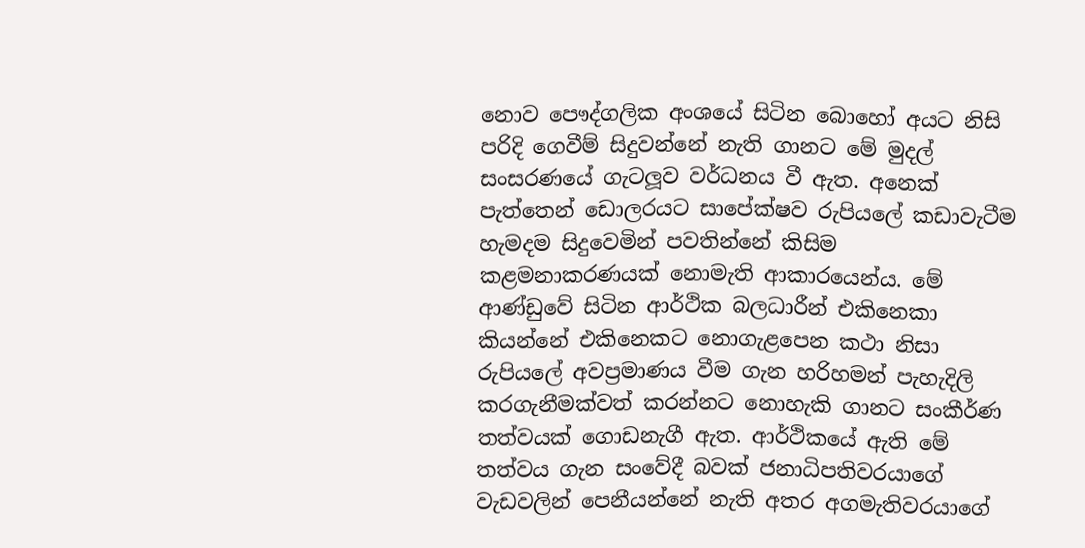නොව පෞද්ගලික අංශයේ සිටින බොහෝ අයට නිසි පරිදි ගෙවීම් සිදුවන්නේ නැති ගානට මේ මුදල් සංසරණයේ ගැටලූව වර්ධනය වී ඇත. අනෙක් පැත්තෙන් ඩොලරයට සාපේක්ෂව රුපියලේ කඩාවැටීම හැමදම සිදුවෙමින් පවතින්නේ කිසිම කළමනාකරණයක් නොමැති ආකාරයෙන්ය. මේ ආණ්ඩුවේ සිටින ආර්ථික බලධාරීන් එකිනෙකා කියන්නේ එකිනෙකට නොගැළපෙන කථා නිසා රුපියලේ අවප්‍රමාණය වීම ගැන හරිහමන් පැහැදිලි කරගැනීමක්වත් කරන්නට නොහැකි ගානට සංකීර්ණ තත්වයක් ගොඩනැගී ඇත. ආර්ථිකයේ ඇති මේ තත්වය ගැන සංවේදී බවක් ජනාධිපතිවරයාගේ වැඩවලින් පෙනීයන්නේ නැති අතර අගමැතිවරයාගේ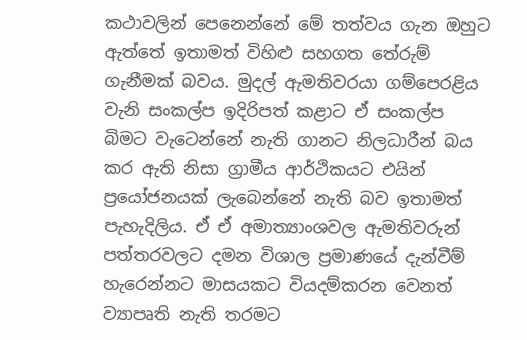කථාවලින් පෙනෙන්නේ මේ තත්වය ගැන ඔහුට ඇත්තේ ඉතාමත් විහිළු සහගත තේරුම් ගැනීමක් බවය. මුදල් ඇමතිවරයා ගම්පෙරළිය වැනි සංකල්ප ඉදිරිපත් කළාට ඒ සංකල්ප බිමට වැටෙන්නේ නැති ගානට නිලධාරීන් බය කර ඇති නිසා ග්‍රාමීය ආර්ථිකයට එයින් ප්‍රයෝජනයක් ලැබෙන්නේ නැති බව ඉතාමත් පැහැදිලිය. ඒ ඒ අමාත්‍යාංශවල ඇමතිවරුන් පත්තරවලට දමන විශාල ප්‍රමාණයේ දැන්වීම් හැරෙන්නට මාසයකට වියදම්කරන වෙනත් ව්‍යාපෘති නැති තරමට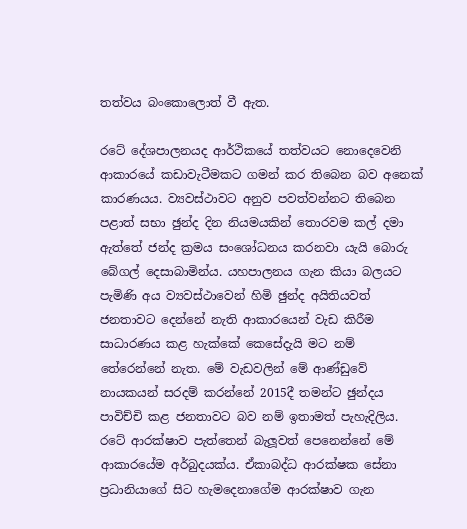තත්වය බංකොලොත් වී ඇත.

රටේ දේශපාලනයද ආර්ථිකයේ තත්වයට නොදෙවෙනි ආකාරයේ කඩාවැටීමකට ගමන් කර තිබෙන බව අනෙක් කාරණයය. ව්‍යවස්ථාවට අනුව පවත්වන්නට තිබෙන පළාත් සභා ඡුන්ද දින නියමයකින් තොරවම කල් දමා ඇත්තේ ජන්ද ක්‍රමය සංශෝධනය කරනවා යැයි බොරු බේගල් දෙසාබාමින්ය. යහපාලනය ගැන කියා බලයට පැමිණි අය ව්‍යවස්ථාවෙන් හිමි ඡුන්ද අයිතියවත් ජනතාවට දෙන්නේ නැති ආකාරයෙන් වැඩ කිරීම සාධාරණය කළ හැක්කේ කෙසේදැයි මට නම් තේරෙන්නේ නැත. මේ වැඩවලින් මේ ආණ්ඩුවේ නායකයන් සරදම් කරන්නේ 2015දී තමන්ට ඡුන්දය පාවිච්චි කළ ජනතාවට බව නම් ඉතාමත් පැහැදිලිය. රටේ ආරක්ෂාව පැත්තෙන් බැලූවත් පෙනෙන්නේ මේ ආකාරයේම අර්බුදයක්ය. ඒකාබද්ධ ආරක්ෂක සේනා ප්‍රධානියාගේ සිට හැමදෙනාගේම ආරක්ෂාව ගැන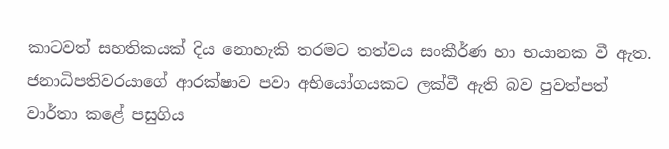කාටවත් සහතිකයක් දිය නොහැකි තරමට තත්වය සංකීර්ණ හා භයානක වී ඇත. ජනාධිපතිවරයාගේ ආරක්ෂාව පවා අභියෝගයකට ලක්වී ඇති බව පුවත්පත් වාර්තා කළේ පසුගිය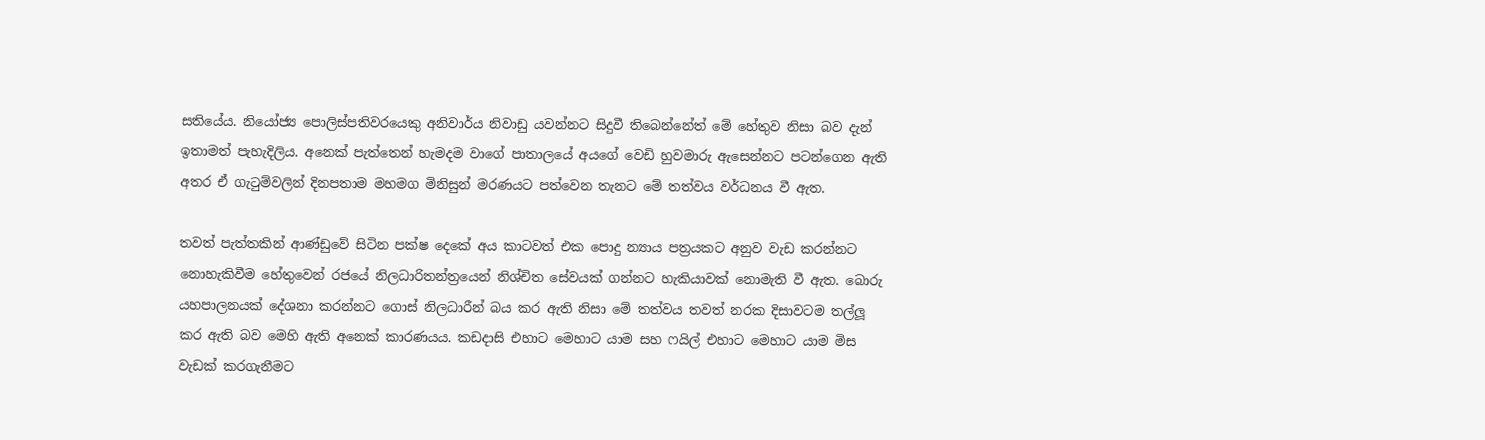සතියේය. නියෝජ්‍ය පොලිස්පතිවරයෙකු අනිවාර්ය නිවාඩු යවන්නට සිදුවී තිබෙන්නේත් මේ හේතුව නිසා බව දැන් ඉතාමත් පැහැදිලිය. අනෙක් පැත්තෙන් හැමදම වාගේ පාතාලයේ අයගේ වෙඩි හුවමාරු ඇසෙන්නට පටන්ගෙන ඇති අතර ඒ ගැටුම්වලින් දිනපතාම මහමග මිනිසුන් මරණයට පත්වෙන තැනට මේ තත්වය වර්ධනය වී ඇත.

තවත් පැත්තකින් ආණ්ඩුවේ සිටින පක්ෂ දෙකේ අය කාටවත් එක පොදු න්‍යාය පත්‍රයකට අනුව වැඩ කරන්නට නොහැකිවීම හේතුවෙන් රජයේ නිලධාරිතන්ත්‍රයෙන් නිශ්චිත සේවයක් ගන්නට හැකියාවක් නොමැති වී ඇත. බොරු යහපාලනයක් දේශනා කරන්නට ගොස් නිලධාරීන් බය කර ඇති නිසා මේ තත්වය තවත් නරක දිසාවටම තල්ලූ කර ඇති බව මෙහි ඇති අනෙක් කාරණයය. කඩදාසි එහාට මෙහාට යාම සහ ෆයිල් එහාට මෙහාට යාම මිස වැඩක් කරගැනීමට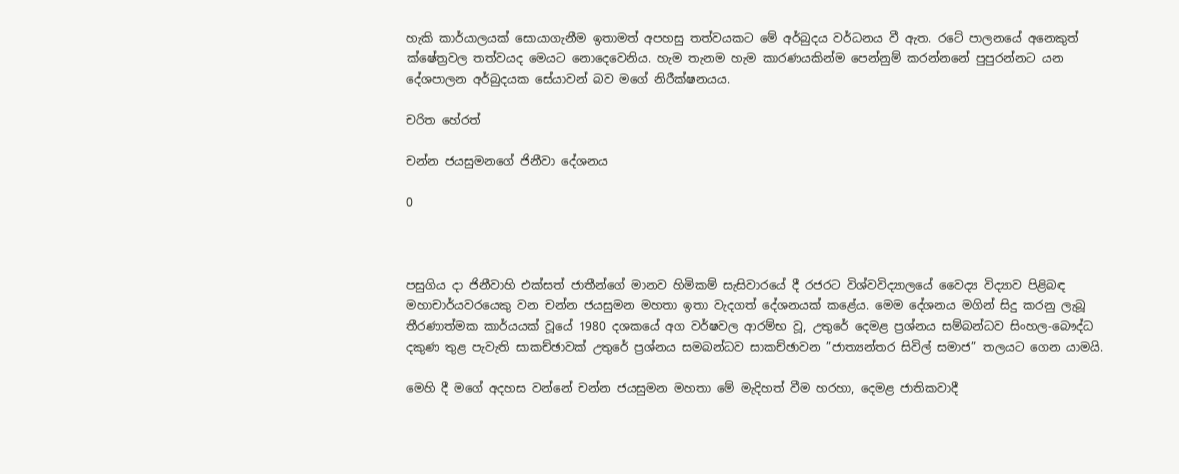හැකි කාර්යාලයක් සොයාගැනීම ඉතාමත් අපහසු තත්වයකට මේ අර්බුදය වර්ධනය වී ඇත. රටේ පාලනයේ අනෙකුත් ක්ෂේත්‍රවල තත්වයද මෙයට නොදෙවෙනිය. හැම තැනම හැම කාරණයකින්ම පෙන්නුම් කරන්නනේ පුපුරන්නට යන දේශපාලන අර්බුදයක සේයාවන් බව මගේ නිරීක්ෂනයය.

චරිත හේරත්

චන්න ජයසුමනගේ ජිනීවා දේශනය

0



පසුගිය දා ජිනීවාහි එක්සත් ජාතීන්ගේ මානව හිමිකම් සැසිවාරයේ දී රජරට විශ්වවිද්‍යාලයේ වෛද්‍ය විද්‍යාව පිළිබඳ මහාචාර්යවරයෙකු වන චන්න ජයසුමන මහතා ඉතා වැදගත් දේශනයක් කළේය. මෙම දේශනය මගින් සිදු කරනු ලැබූ තීරණාත්මක කාර්යයක් වූයේ 1980 දශකයේ අග වර්ෂවල ආරම්භ වූ, උතුරේ දෙමළ ප්‍රශ්නය සම්බන්ධව සිංහල-බෞද්ධ දකුණ තුළ පැවැති සාකච්ඡාවක් උතුරේ ප්‍රශ්නය සමබන්ධව සාකච්ඡාවන ”ජාත්‍යන්තර සිවිල් සමාජ” තලයට ගෙන යාමයි.

මෙහි දී මගේ අදහස වන්නේ චන්න ජයසුමන මහතා මේ මැදිහත් වීම හරහා, දෙමළ ජාතිකවාදී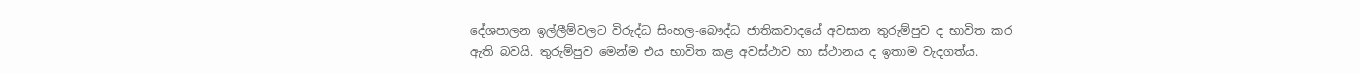දේශපාලන ඉල්ලීම්වලට විරුද්ධ සිංහල-බෞද්ධ ජාතිකවාදයේ අවසාන තුරුම්පුව ද භාවිත කර ඇති බවයි. තුරුම්පුව මෙන්ම එය භාවිත කළ අවස්ථාව හා ස්ථානය ද ඉතාම වැදගත්ය.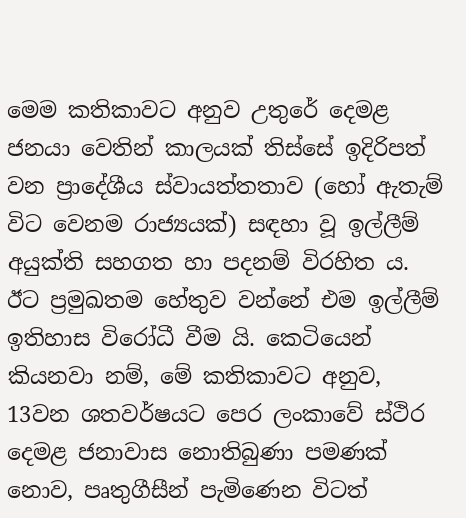මෙම කතිකාවට අනුව උතුරේ දෙමළ ජනයා වෙතින් කාලයක් තිස්සේ ඉදිරිපත් වන ප්‍රාදේශීය ස්වායත්තතාව (හෝ ඇතැම් විට වෙනම රාජ්‍යයක්) සඳහා වූ ඉල්ලීම් අයුක්ති සහගත හා පදනම් විරහිත ය. ඊට ප්‍රමුඛතම හේතුව වන්නේ එම ඉල්ලීම් ඉතිහාස විරෝධී වීම යි. කෙටියෙන් කියනවා නම්, මේ කතිකාවට අනුව, 13වන ශතවර්ෂයට පෙර ලංකාවේ ස්ථිර දෙමළ ජනාවාස නොතිබුණා පමණක් නොව, පෘතුගීසීන් පැමිණෙන විටත්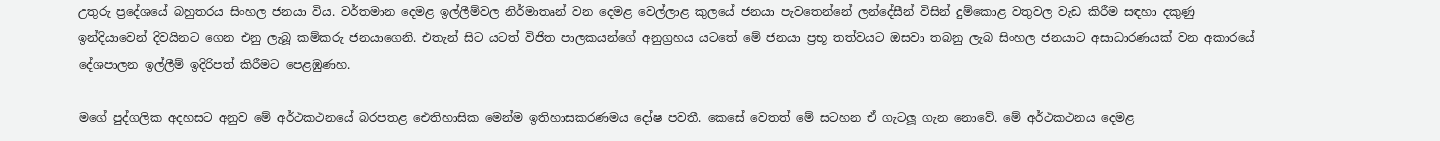උතුරු ප්‍රදේශයේ බහුතරය සිංහල ජනයා විය. වර්තමාන දෙමළ ඉල්ලීම්වල නිර්මාතෘන් වන දෙමළ වෙල්ලාළ කුලයේ ජනයා පැවතෙන්නේ ලන්දේසීන් විසින් දුම්කොළ වතුවල වැඩ කිරීම සඳහා දකුණු ඉන්දියාවෙන් දිවයිනට ගෙන එනු ලැබූ කම්කරු ජනයාගෙනි. එතැන් සිට යටත් විජිත පාලකයන්ගේ අනුග්‍රහය යටතේ මේ ජනයා ප්‍රභූ තත්වයට ඔසවා තබනු ලැබ සිංහල ජනයාට අසාධාරණයක් වන අකාරයේ දේශපාලන ඉල්ලීම් ඉදිරිපත් කිරීමට පෙළඹුණහ.

මගේ පුද්ගලික අදහසට අනුව මේ අර්ථකථනයේ බරපතළ ඓතිහාසික මෙන්ම ඉතිහාසකරණමය දෝෂ පවතී. කෙසේ වෙතත් මේ සටහන ඒ ගැටලූ‍ ගැන නොවේ. මේ අර්ථකථනය දෙමළ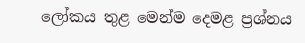ලෝකය තුළ මෙන්ම දෙමළ ප්‍රශ්නය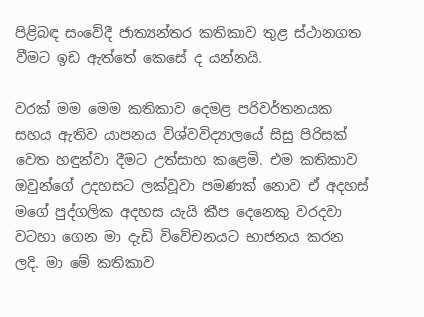පිළිබඳ සංවේදී ජාත්‍යන්තර කතිකාව තුළ ස්ථානගත වීමට ඉඩ ඇත්තේ කෙසේ ද යන්නයි.

වරක් මම මෙම කතිකාව දෙමළ පරිවර්තනයක සහය ඇතිව යාපනය විශ්වවිද්‍යාලයේ සිසු පිරිසක් වෙත හඳුන්වා දීමට උත්සාහ කළෙමි. එම කතිකාව ඔවුන්ගේ උදහසට ලක්වූවා පමණක් නොව ඒ අදහස් මගේ පුද්ගලික අදහස යැයි කීප දෙනෙකු වරදවා වටහා ගෙන මා දැඩි විවේචනයට භාජනය කරන ලදි. මා මේ කතිකාව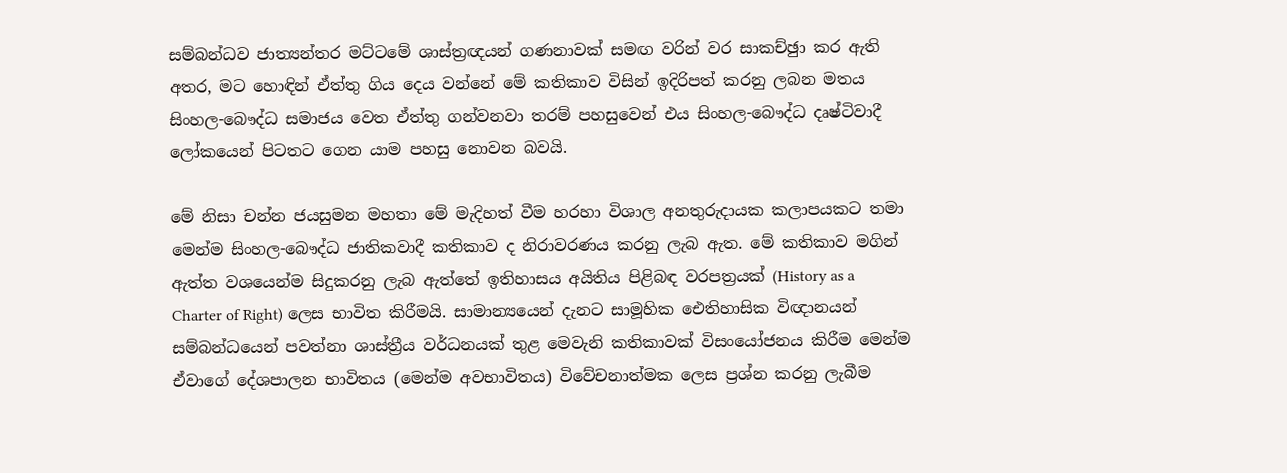සම්බන්ධව ජාත්‍යන්තර මට්ටමේ ශාස්ත්‍රඥයන් ගණනාවක් සමඟ වරින් වර සාකච්ඡුා කර ඇති අතර, මට හොඳින් ඒත්තු ගිය දෙය වන්නේ මේ කතිකාව විසින් ඉදිරිපත් කරනු ලබන මතය සිංහල-බෞද්ධ සමාජය වෙත ඒත්තු ගන්වනවා තරම් පහසුවෙන් එය සිංහල-බෞද්ධ දෘෂ්ටිවාදී ලෝකයෙන් පිටතට ගෙන යාම පහසු නොවන බවයි.

මේ නිසා චන්න ජයසුමන මහතා මේ මැදිහත් වීම හරහා විශාල අනතුරුදායක කලාපයකට තමා මෙන්ම සිංහල-බෞද්ධ ජාතිකවාදී කතිකාව ද නිරාවරණය කරනු ලැබ ඇත. මේ කතිකාව මගින් ඇත්ත වශයෙන්ම සිදුකරනු ලැබ ඇත්තේ ඉතිහාසය අයිතිය පිළිබඳ වරපත්‍රයක් (History as a Charter of Right) ලෙස භාවිත කිරීමයි. සාමාන්‍යයෙන් දැනට සාමූහික ඓතිහාසික විඥානයන් සම්බන්ධයෙන් පවත්නා ශාස්ත්‍රීය වර්ධනයක් තුළ මෙවැනි කතිකාවක් විසංයෝජනය කිරීම මෙන්ම ඒවාගේ දේශපාලන භාවිතය (මෙන්ම අවභාවිතය) විවේචනාත්මක ලෙස ප්‍රශ්න කරනු ලැබීම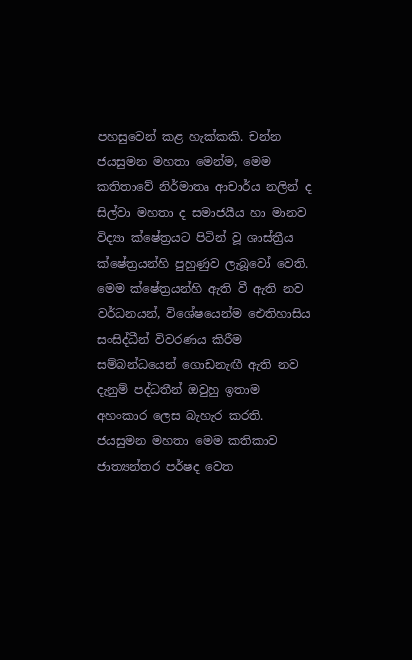පහසුවෙන් කළ හැක්කකි. චන්න ජයසුමන මහතා මෙන්ම, මෙම කතිතාවේ නිර්මාතෘ ආචාර්ය නලින් ද සිල්වා මහතා ද සමාජයීය හා මානව විද්‍යා ක්ෂේත්‍රයට පිටින් වූ ශාස්ත්‍රීය ක්ෂේත්‍රයන්හි පුහුණුව ලැබූවෝ වෙති. මෙම ක්ෂේත්‍රයන්හි ඇති වී ඇති නව වර්ධනයන්, විශේෂයෙන්ම ඓතිහාසිය සංසිද්ධීන් විවරණය කිරීම සම්බන්ධයෙන් ගොඩනැඟී ඇති නව දැනුම් පද්ධතීන් ඔවුහු ඉතාම අහංකාර ලෙස බැහැර කරති. ජයසුමන මහතා මෙම කතිකාව ජාත්‍යන්තර පර්ෂද වෙත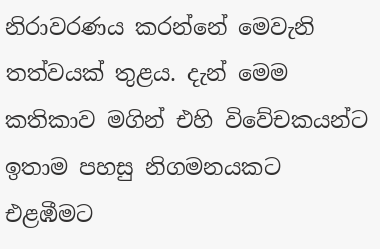නිරාවරණය කරන්නේ මෙවැනි තත්වයක් තුළය. දැන් මෙම කතිකාව මගින් එහි විවේචකයන්ට ඉතාම පහසු නිගමනයකට එළඹීමට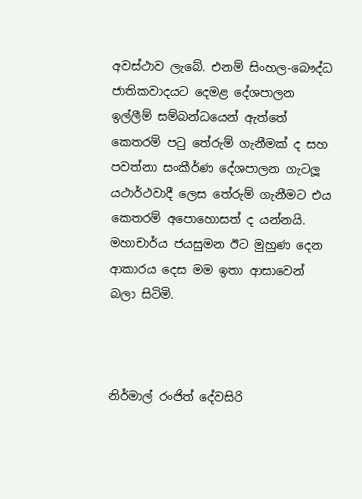අවස්ථාව ලැබේ. එනම් සිංහල-බෞද්ධ ජාතිකවාදයට දෙමළ දේශපාලන ඉල්ලීම් සම්බන්ධයෙන් ඇත්තේ කෙතරම් පටු තේරුම් ගැනීමක් ද සහ පවත්නා සංකීර්ණ දේශපාලන ගැටලූ‍ යථාර්ථවාදී ලෙස තේරුම් ගැනීමට එය කෙතරම් අපොහොසත් ද යන්නයි. මහාචාර්ය ජයසුමන ඊට මුහුණ දෙන ආකාරය දෙස මම ඉතා ආසාවෙන් බලා සිටිමි.



නිර්මාල් රංජිත් දේවසිරි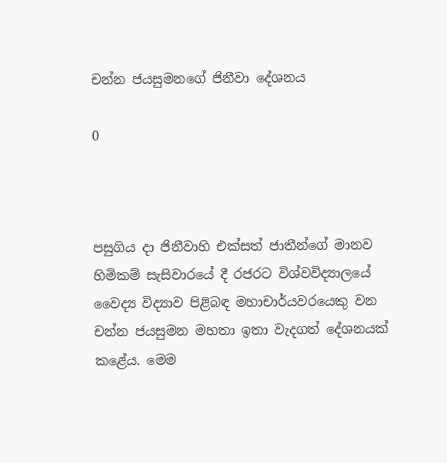චන්න ජයසුමනගේ ජිනීවා දේශනය

0



පසුගිය දා ජිනීවාහි එක්සත් ජාතීන්ගේ මානව හිමිකම් සැසිවාරයේ දී රජරට විශ්වවිද්‍යාලයේ වෛද්‍ය විද්‍යාව පිළිබඳ මහාචාර්යවරයෙකු වන චන්න ජයසුමන මහතා ඉතා වැදගත් දේශනයක් කළේය. මෙම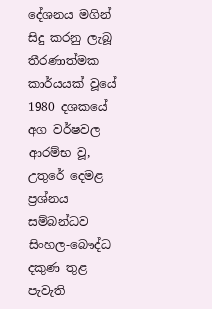දේශනය මගින් සිදු කරනු ලැබූ තීරණාත්මක කාර්යයක් වූයේ 1980 දශකයේ අග වර්ෂවල ආරම්භ වූ, උතුරේ දෙමළ ප්‍රශ්නය සම්බන්ධව සිංහල-බෞද්ධ දකුණ තුළ පැවැති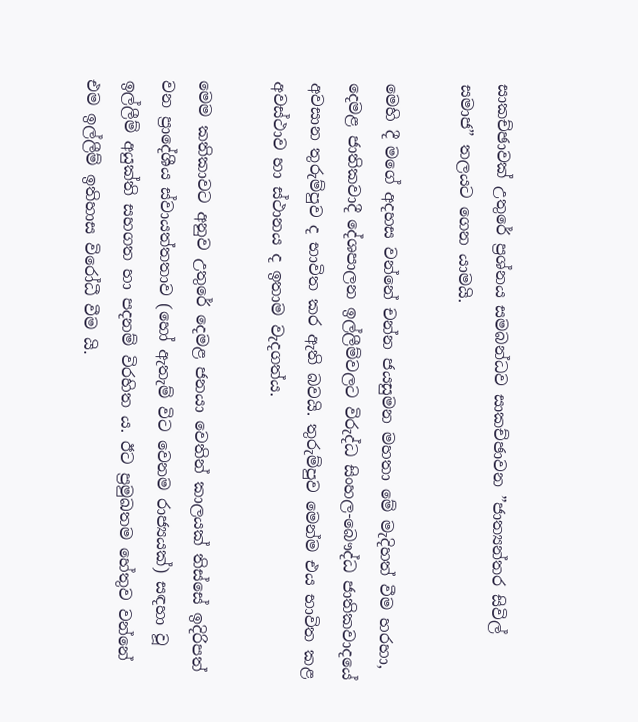සාකච්ඡාවක් උතුරේ ප්‍රශ්නය සමබන්ධව සාකච්ඡාවන ”ජාත්‍යන්තර සිවිල් සමාජ” තලයට ගෙන යාමයි.

මෙහි දී මගේ අදහස වන්නේ චන්න ජයසුමන මහතා මේ මැදිහත් වීම හරහා, දෙමළ ජාතිකවාදී දේශපාලන ඉල්ලීම්වලට විරුද්ධ සිංහල-බෞද්ධ ජාතිකවාදයේ අවසාන තුරුම්පුව ද භාවිත කර ඇති බවයි. තුරුම්පුව මෙන්ම එය භාවිත කළ අවස්ථාව හා ස්ථානය ද ඉතාම වැදගත්ය.

මෙම කතිකාවට අනුව උතුරේ දෙමළ ජනයා වෙතින් කාලයක් තිස්සේ ඉදිරිපත් වන ප්‍රාදේශීය ස්වායත්තතාව (හෝ ඇතැම් විට වෙනම රාජ්‍යයක්) සඳහා වූ ඉල්ලීම් අයුක්ති සහගත හා පදනම් විරහිත ය. ඊට ප්‍රමුඛතම හේතුව වන්නේ එම ඉල්ලීම් ඉතිහාස විරෝධී වීම යි.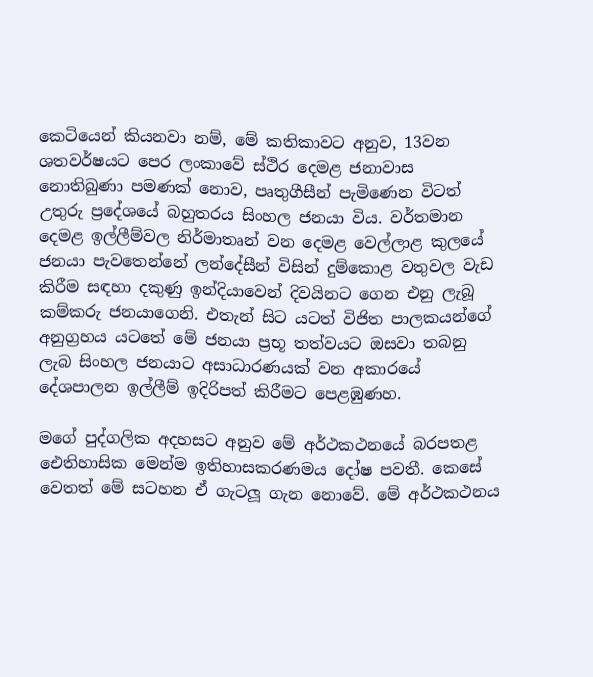කෙටියෙන් කියනවා නම්, මේ කතිකාවට අනුව, 13වන ශතවර්ෂයට පෙර ලංකාවේ ස්ථිර දෙමළ ජනාවාස නොතිබුණා පමණක් නොව, පෘතුගීසීන් පැමිණෙන විටත් උතුරු ප්‍රදේශයේ බහුතරය සිංහල ජනයා විය. වර්තමාන දෙමළ ඉල්ලීම්වල නිර්මාතෘන් වන දෙමළ වෙල්ලාළ කුලයේ ජනයා පැවතෙන්නේ ලන්දේසීන් විසින් දුම්කොළ වතුවල වැඩ කිරීම සඳහා දකුණු ඉන්දියාවෙන් දිවයිනට ගෙන එනු ලැබූ කම්කරු ජනයාගෙනි. එතැන් සිට යටත් විජිත පාලකයන්ගේ අනුග්‍රහය යටතේ මේ ජනයා ප්‍රභූ තත්වයට ඔසවා තබනු ලැබ සිංහල ජනයාට අසාධාරණයක් වන අකාරයේ දේශපාලන ඉල්ලීම් ඉදිරිපත් කිරීමට පෙළඹුණහ.

මගේ පුද්ගලික අදහසට අනුව මේ අර්ථකථනයේ බරපතළ ඓතිහාසික මෙන්ම ඉතිහාසකරණමය දෝෂ පවතී. කෙසේ වෙතත් මේ සටහන ඒ ගැටලූ‍ ගැන නොවේ. මේ අර්ථකථනය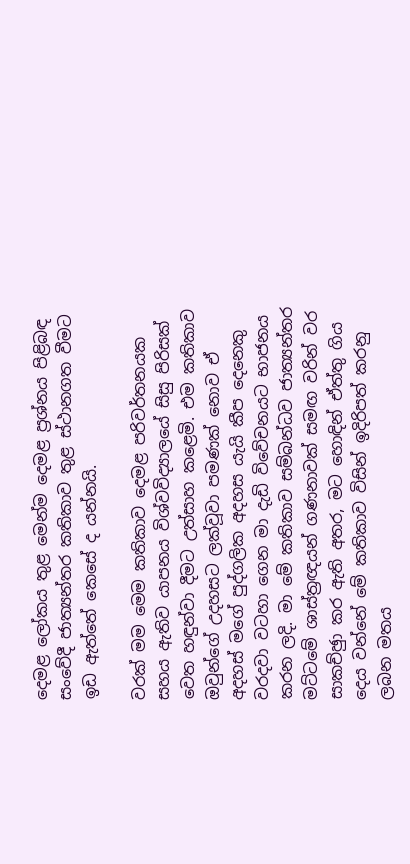දෙමළ ලෝකය තුළ මෙන්ම දෙමළ ප්‍රශ්නය පිළිබඳ සංවේදී ජාත්‍යන්තර කතිකාව තුළ ස්ථානගත වීමට ඉඩ ඇත්තේ කෙසේ ද යන්නයි.

වරක් මම මෙම කතිකාව දෙමළ පරිවර්තනයක සහය ඇතිව යාපනය විශ්වවිද්‍යාලයේ සිසු පිරිසක් වෙත හඳුන්වා දීමට උත්සාහ කළෙමි. එම කතිකාව ඔවුන්ගේ උදහසට ලක්වූවා පමණක් නොව ඒ අදහස් මගේ පුද්ගලික අදහස යැයි කීප දෙනෙකු වරදවා වටහා ගෙන මා දැඩි විවේචනයට භාජනය කරන ලදි. මා මේ කතිකාව සම්බන්ධව ජාත්‍යන්තර මට්ටමේ ශාස්ත්‍රඥයන් ගණනාවක් සමඟ වරින් වර සාකච්ඡුා කර ඇති අතර, මට හොඳින් ඒත්තු ගිය දෙය වන්නේ මේ කතිකාව විසින් ඉදිරිපත් කරනු ලබන මතය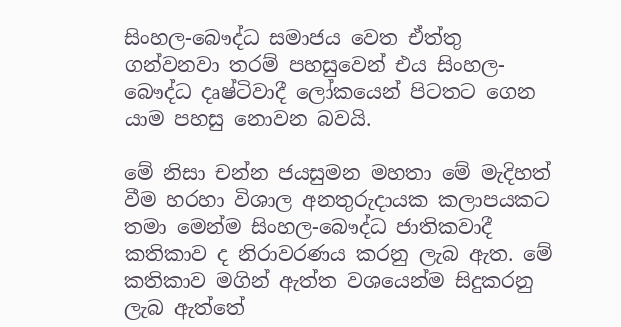සිංහල-බෞද්ධ සමාජය වෙත ඒත්තු ගන්වනවා තරම් පහසුවෙන් එය සිංහල-බෞද්ධ දෘෂ්ටිවාදී ලෝකයෙන් පිටතට ගෙන යාම පහසු නොවන බවයි.

මේ නිසා චන්න ජයසුමන මහතා මේ මැදිහත් වීම හරහා විශාල අනතුරුදායක කලාපයකට තමා මෙන්ම සිංහල-බෞද්ධ ජාතිකවාදී කතිකාව ද නිරාවරණය කරනු ලැබ ඇත. මේ කතිකාව මගින් ඇත්ත වශයෙන්ම සිදුකරනු ලැබ ඇත්තේ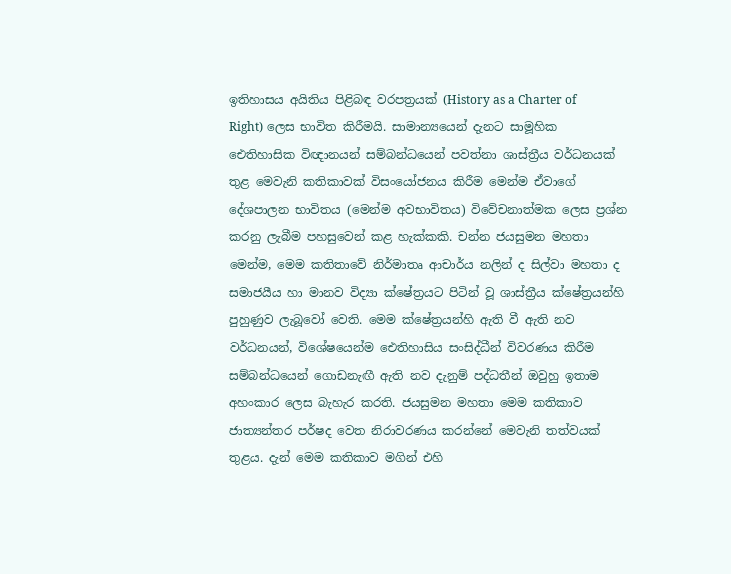ඉතිහාසය අයිතිය පිළිබඳ වරපත්‍රයක් (History as a Charter of Right) ලෙස භාවිත කිරීමයි. සාමාන්‍යයෙන් දැනට සාමූහික ඓතිහාසික විඥානයන් සම්බන්ධයෙන් පවත්නා ශාස්ත්‍රීය වර්ධනයක් තුළ මෙවැනි කතිකාවක් විසංයෝජනය කිරීම මෙන්ම ඒවාගේ දේශපාලන භාවිතය (මෙන්ම අවභාවිතය) විවේචනාත්මක ලෙස ප්‍රශ්න කරනු ලැබීම පහසුවෙන් කළ හැක්කකි. චන්න ජයසුමන මහතා මෙන්ම, මෙම කතිතාවේ නිර්මාතෘ ආචාර්ය නලින් ද සිල්වා මහතා ද සමාජයීය හා මානව විද්‍යා ක්ෂේත්‍රයට පිටින් වූ ශාස්ත්‍රීය ක්ෂේත්‍රයන්හි පුහුණුව ලැබූවෝ වෙති. මෙම ක්ෂේත්‍රයන්හි ඇති වී ඇති නව වර්ධනයන්, විශේෂයෙන්ම ඓතිහාසිය සංසිද්ධීන් විවරණය කිරීම සම්බන්ධයෙන් ගොඩනැඟී ඇති නව දැනුම් පද්ධතීන් ඔවුහු ඉතාම අහංකාර ලෙස බැහැර කරති. ජයසුමන මහතා මෙම කතිකාව ජාත්‍යන්තර පර්ෂද වෙත නිරාවරණය කරන්නේ මෙවැනි තත්වයක් තුළය. දැන් මෙම කතිකාව මගින් එහි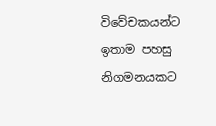විවේචකයන්ට ඉතාම පහසු නිගමනයකට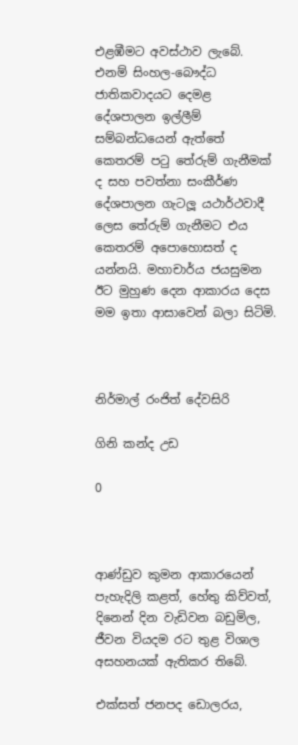එළඹීමට අවස්ථාව ලැබේ. එනම් සිංහල-බෞද්ධ ජාතිකවාදයට දෙමළ දේශපාලන ඉල්ලීම් සම්බන්ධයෙන් ඇත්තේ කෙතරම් පටු තේරුම් ගැනීමක් ද සහ පවත්නා සංකීර්ණ දේශපාලන ගැටලූ‍ යථාර්ථවාදී ලෙස තේරුම් ගැනීමට එය කෙතරම් අපොහොසත් ද යන්නයි. මහාචාර්ය ජයසුමන ඊට මුහුණ දෙන ආකාරය දෙස මම ඉතා ආසාවෙන් බලා සිටිමි.



නිර්මාල් රංජිත් දේවසිරි

ගිනි කන්ද උඩ

0



ආණ්ඩුව කුමන ආකාරයෙන් පැහැදිලි කළත්, හේතු කිව්වත්, දිනෙන් දින වැඩිවන බඩුමිල, ජීවන වියදම රට තුළ විශාල අසහනයක් ඇතිකර තිබේ.

එක්සත් ජනපද ඩොලරය,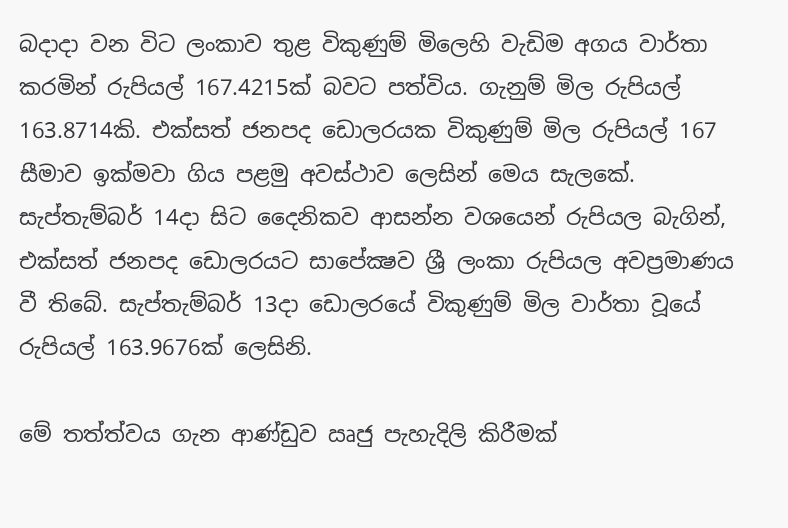බදාදා වන විට ලංකාව තුළ විකුණුම් මිලෙහි වැඩිම අගය වාර්තා කරමින් රුපියල් 167.4215ක් බවට පත්විය. ගැනුම් මිල රුපියල් 163.8714කි. එක්සත් ජනපද ඩොලරයක විකුණුම් මිල රුපියල් 167 සීමාව ඉක්මවා ගිය පළමු අවස්ථාව ලෙසින් මෙය සැලකේ. සැප්තැම්බර් 14දා සිට දෛනිකව ආසන්න වශයෙන් රුපියල බැගින්, එක්සත් ජනපද ඩොලරයට සාපේක්‍ෂව ශ්‍රී ලංකා රුපියල අවප්‍රමාණය වී තිබේ. සැප්තැම්බර් 13දා ඩොලරයේ විකුණුම් මිල වාර්තා වූයේ රුපියල් 163.9676ක් ලෙසිනි.

මේ තත්ත්වය ගැන ආණ්ඩුව ඍජු පැහැදිලි කිරීමක්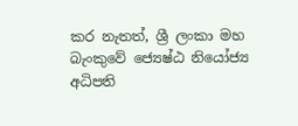කර නැතත්, ශ්‍රී ලංකා මහ බැංකුවේ ජ්‍යෙෂ්ඨ නියෝජ්‍ය අධිපති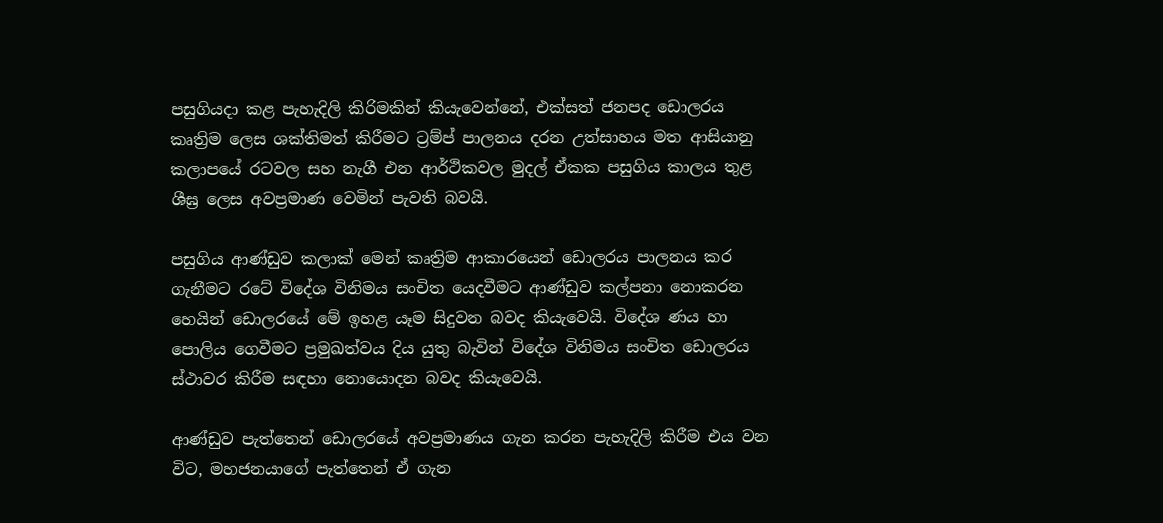පසුගියදා කළ පැහැදිලි කිරිමකින් කියැවෙන්නේ, එක්සත් ජනපද ඩොලරය කෘත්‍රිම ලෙස ශක්තිමත් කිරීමට ට්‍රම්ප් පාලනය දරන උත්සාහය මත ආසියානු කලාපයේ රටවල සහ නැගී එන ආර්ථිකවල මුදල් ඒකක පසුගිය කාලය තුළ ශීඝ්‍ර ලෙස අවප්‍රමාණ වෙමින් පැවති බවයි.

පසුගිය ආණ්ඩුව කලාක් මෙන් කෘත්‍රිම ආකාරයෙන් ඩොලරය පාලනය කර ගැනීමට රටේ විදේශ විනිමය සංචිත යෙදවීමට ආණ්ඩුව කල්පනා නොකරන හෙයින් ඩොලරයේ මේ ඉහළ යෑම සිදුවන බවද කියැවෙයි. විදේශ ණය හා පොලිය ගෙවීමට ප්‍රමුඛත්වය දිය යුතු බැවින් විදේශ විනිමය සංචිත ඩොලරය ස්ථාවර කිරීම සඳහා නොයොදන බවද කියැවෙයි.

ආණ්ඩුව පැත්තෙන් ඩොලරයේ අවප්‍රමාණය ගැන කරන පැහැදිලි කිරීම එය වන විට, මහජනයාගේ පැත්තෙන් ඒ ගැන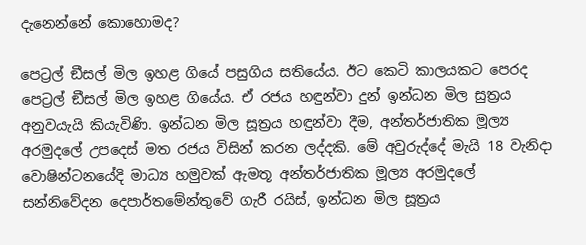දැනෙන්නේ කොහොමද?

පෙට්‍රල් ඞීසල් මිල ඉහළ ගියේ පසුගිය සතියේය. ඊට කෙටි කාලයකට පෙරද පෙට්‍රල් ඞීසල් මිල ඉහළ ගියේය. ඒ රජය හඳුන්වා දුන් ඉන්ධන මිල සුත්‍රය අනුවයැයි කියැවිණි. ඉන්ධන මිල සූත්‍රය හඳුන්වා දීම, අන්තර්ජාතික මූල්‍ය අරමුදලේ උපදෙස් මත රජය විසින් කරන ලද්දකි. මේ අවුරුද්දේ මැයි 18 වැනිදා වොෂින්ටනයේදි මාධ්‍ය හමුවක් ඇමතූ අන්තර්ජාතික මූල්‍ය අරමුදලේ සන්නිවේදන දෙපාර්තමේන්තුවේ ගැරී රයිස්, ඉන්ධන මිල සූත්‍රය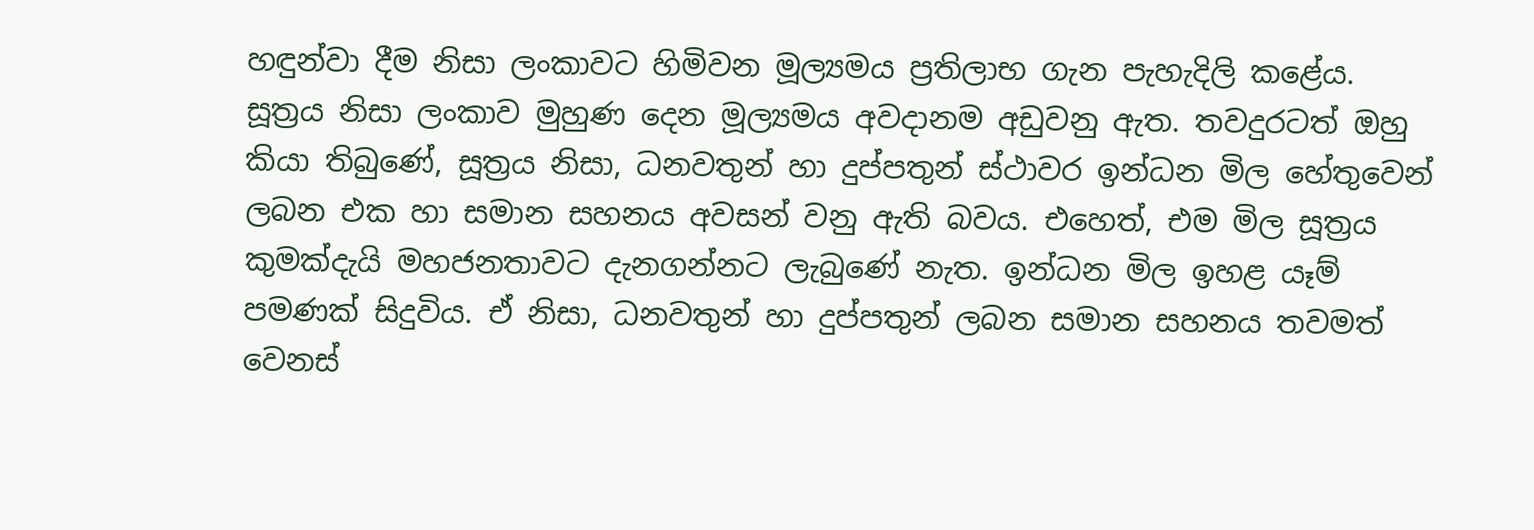හඳුන්වා දීම නිසා ලංකාවට හිමිවන මූල්‍යමය ප්‍රතිලාභ ගැන පැහැදිලි කළේය. සූත්‍රය නිසා ලංකාව මුහුණ දෙන මූල්‍යමය අවදානම අඩුවනු ඇත. තවදුරටත් ඔහු කියා තිබුණේ, සූත්‍රය නිසා, ධනවතුන් හා දුප්පතුන් ස්ථාවර ඉන්ධන මිල හේතුවෙන් ලබන එක හා සමාන සහනය අවසන් වනු ඇති බවය. එහෙත්, එම මිල සූත්‍රය කුමක්දැයි මහජනතාවට දැනගන්නට ලැබුණේ නැත. ඉන්ධන මිල ඉහළ යෑම් පමණක් සිදුවිය. ඒ නිසා, ධනවතුන් හා දුප්පතුන් ලබන සමාන සහනය තවමත් වෙනස්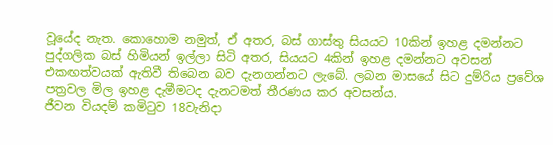වූයේද නැත. කොහොම නමුත්, ඒ අතර, බස් ගාස්තු සියයට 10කින් ඉහළ දමන්නට පුද්ගලික බස් හිමියන් ඉල්ලා සිටි අතර, සියයට 4කින් ඉහළ දමන්නට අවසන් එකඟත්වයක් ඇතිවී තිබෙන බව දැනගන්නට ලැබේ. ලබන මාසයේ සිට දුම්රිය ප්‍රවේශ පත්‍රවල මිල ඉහළ දැමීමටද දැනටමත් තීරණය කර අවසන්ය.
ජීවන වියදම් කමිටුව 18වැනිදා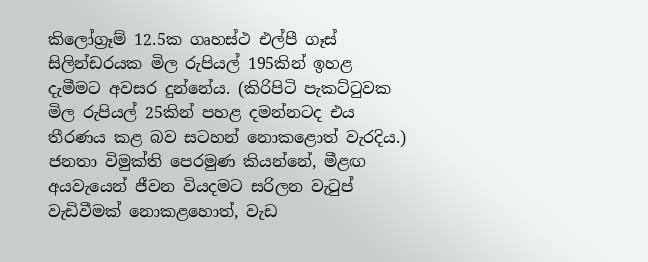කිලෝග්‍රෑම් 12.5ක ගෘහස්ථ එල්පී ගෑස් සිලින්ඩරයක මිල රුපියල් 195කින් ඉහළ දැමීමට අවසර දුන්නේය. (කිරිපිටි පැකට්ටුවක මිල රුපියල් 25කින් පහළ දමන්නටද එය තීරණය කළ බව සටහන් නොකළොත් වැරදිය.) ජනතා විමුක්ති පෙරමුණ කියන්නේ, මීළඟ අයවැයෙන් ජීවන වියදමට සරිලන වැටුප් වැඩිවීමක් නොකළහොත්, වැඩ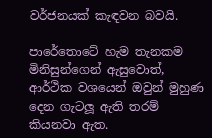වර්ජනයක් කැඳවන බවයි.

පාරේතොටේ හැම තැනකම මිනිසුන්ගෙන් ඇසුවොත්, ආර්ථික වශයෙන් ඔවුන් මුහුණ දෙන ගැටලූ ඇති තරම් කියනවා ඇත.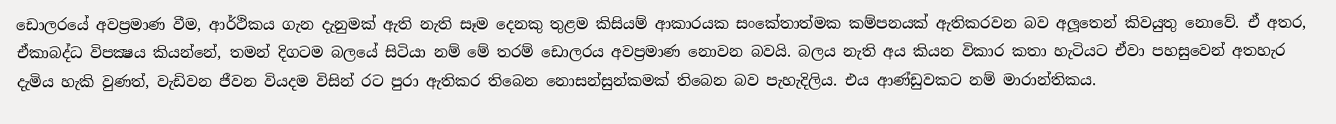ඩොලරයේ අවප්‍රමාණ වීම, ආර්ථිකය ගැන දැනුමක් ඇති නැති සෑම දෙනකු තුළම කිසියම් ආකාරයක සංකේතාත්මක කම්පනයක් ඇතිකරවන බව අලූතෙන් කිවයුතු නොවේ. ඒ අතර, ඒකාබද්ධ විපක්‍ෂය කියන්නේ, තමන් දිගටම බලයේ සිටියා නම් මේ තරම් ඩොලරය අවප්‍රමාණ නොවන බවයි. බලය නැති අය කියන විකාර කතා හැටියට ඒවා පහසුවෙන් අතහැර දැමිය හැකි වුණත්, වැඩිවන ජීවන වියදම විසින් රට පුරා ඇතිකර තිබෙන නොසන්සුන්කමක් තිබෙන බව පැහැදිලිය. එය ආණ්ඩුවකට නම් මාරාන්තිකය.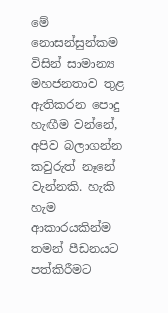මේ නොසන්සුන්කම විසින් සාමාන්‍ය මහජනතාව තුළ ඇතිකරන පොදු හැඟීම වන්නේ, අපිව බලාගන්න කවුරුත් නෑනේ වැන්නකි. හැකි හැම ආකාරයකින්ම තමන් පීඩනයට පත්කිරීමට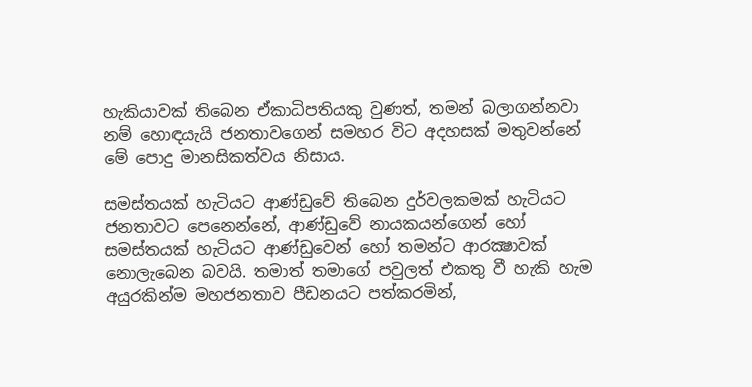හැකියාවක් තිබෙන ඒකාධිපතියකු වුණත්, තමන් බලාගන්නවා නම් හොඳයැයි ජනතාවගෙන් සමහර විට අදහසක් මතුවන්නේ මේ පොදු මානසිකත්වය නිසාය.

සමස්තයක් හැටියට ආණ්ඩුවේ තිබෙන දුර්වලකමක් හැටියට ජනතාවට පෙනෙන්නේ, ආණ්ඩුවේ නායකයන්ගෙන් හෝ සමස්තයක් හැටියට ආණ්ඩුවෙන් හෝ තමන්ට ආරක්‍ෂාවක් නොලැබෙන බවයි. තමාත් තමාගේ පවුලත් එකතු වී හැකි හැම අයුරකින්ම මහජනතාව පීඩනයට පත්කරමින්,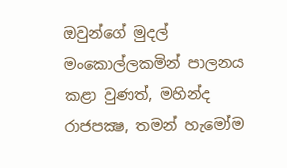ඔවුන්ගේ මුදල් මංකොල්ලකමින් පාලනය කළා වුණත්, මහින්ද රාජපක්‍ෂ, තමන් හැමෝම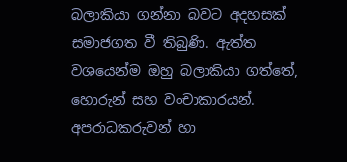බලාකියා ගන්නා බවට අදහසක් සමාජගත වී තිබුණි. ඇත්ත වශයෙන්ම ඔහු බලාකියා ගත්තේ, හොරුන් සහ වංචාකාරයන්. අපරාධකරුවන් හා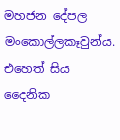මහජන දේපල මංකොල්ලකෑවුන්ය. එහෙත් සිය දෛනික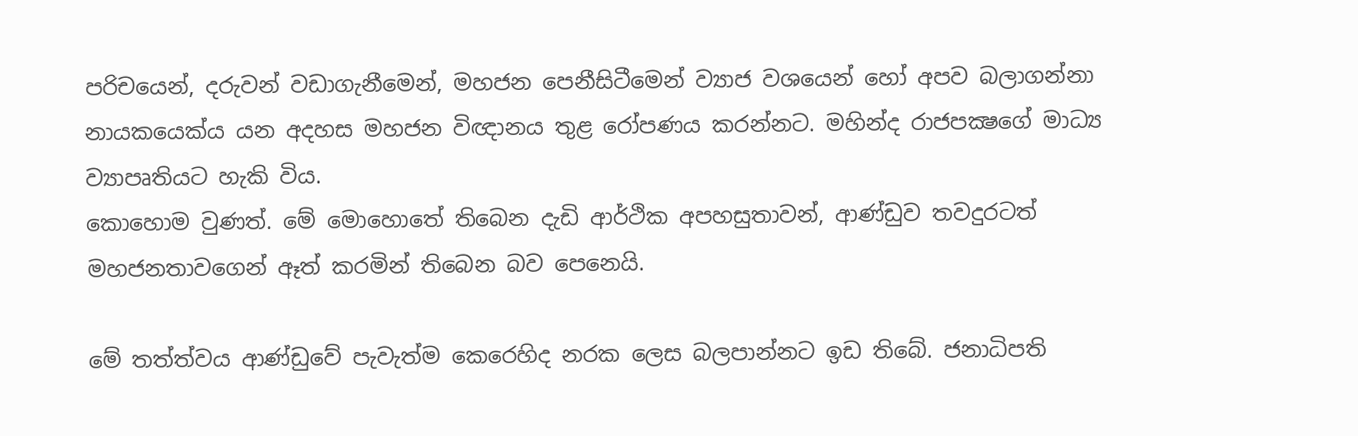පරිචයෙන්, දරුවන් වඩාගැනීමෙන්, මහජන පෙනීසිටීමෙන් ව්‍යාජ වශයෙන් හෝ අපව බලාගන්නා නායකයෙක්ය යන අදහස මහජන විඥානය තුළ රෝපණය කරන්නට. මහින්ද රාජපක්‍ෂගේ මාධ්‍ය ව්‍යාපෘතියට හැකි විය.
කොහොම වුණත්. මේ මොහොතේ තිබෙන දැඩි ආර්ථික අපහසුතාවන්, ආණ්ඩුව තවදුරටත් මහජනතාවගෙන් ඈත් කරමින් තිබෙන බව පෙනෙයි.

මේ තත්ත්වය ආණ්ඩුවේ පැවැත්ම කෙරෙහිද නරක ලෙස බලපාන්නට ඉඩ තිබේ. ජනාධිපති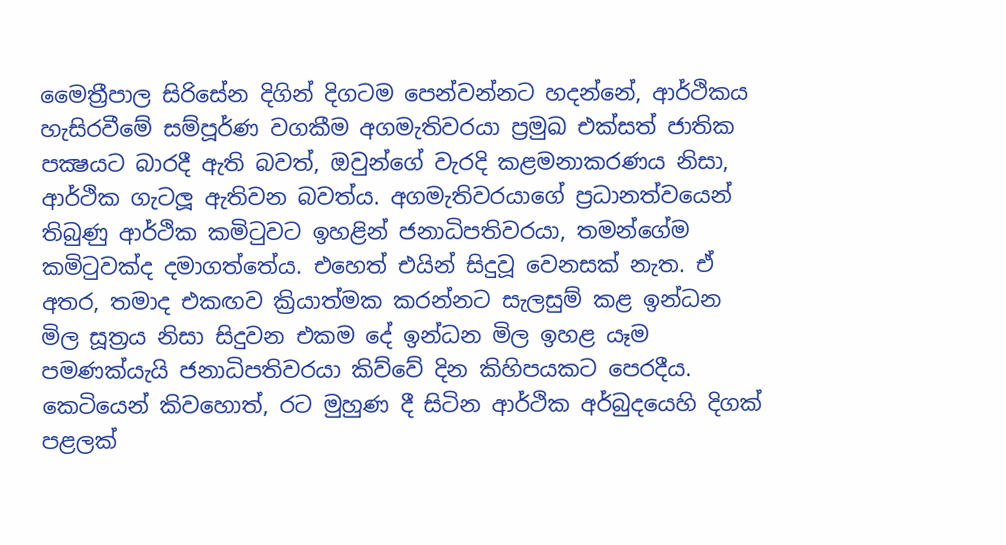මෛත්‍රීපාල සිරිසේන දිගින් දිගටම පෙන්වන්නට හදන්නේ, ආර්ථිකය හැසිරවීමේ සම්පූර්ණ වගකීම අගමැතිවරයා ප්‍රමුඛ එක්සත් ජාතික පක්‍ෂයට බාරදී ඇති බවත්, ඔවුන්ගේ වැරදි කළමනාකරණය නිසා, ආර්ථික ගැටලූ ඇතිවන බවත්ය. අගමැතිවරයාගේ ප්‍රධානත්වයෙන් තිබුණු ආර්ථික කමිටුවට ඉහළින් ජනාධිපතිවරයා, තමන්ගේම කමිටුවක්ද දමාගත්තේය. එහෙත් එයින් සිදුවූ වෙනසක් නැත. ඒ අතර, තමාද එකඟව ක්‍රියාත්මක කරන්නට සැලසුම් කළ ඉන්ධන මිල සූත්‍රය නිසා සිදුවන එකම දේ ඉන්ධන මිල ඉහළ යෑම පමණක්යැයි ජනාධිපතිවරයා කිව්වේ දින කිහිපයකට පෙරදීය. කෙටියෙන් කිවහොත්, රට මුහුණ දී සිටින ආර්ථික අර්බුදයෙහි දිගක් පළලක්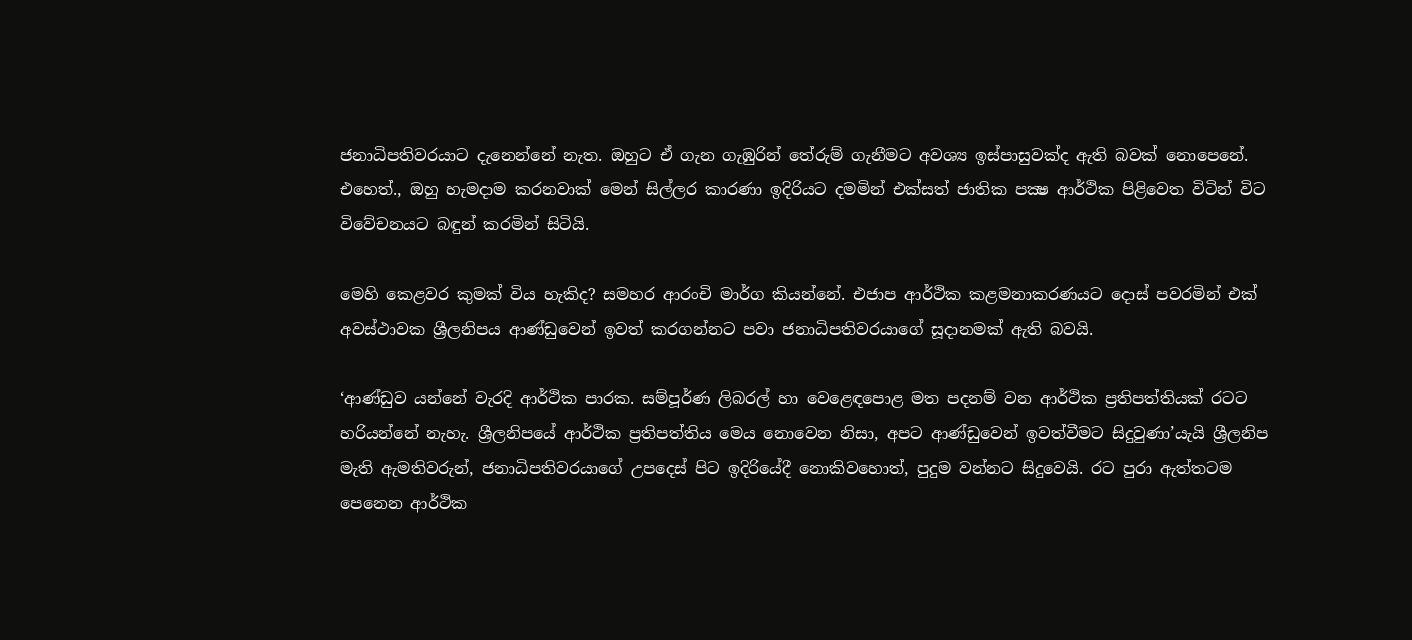ජනාධිපතිවරයාට දැනෙන්නේ නැත. ඔහුට ඒ ගැන ගැඹුරින් තේරුම් ගැනීමට අවශ්‍ය ඉස්පාසුවක්ද ඇති බවක් නොපෙනේ. එහෙත්., ඔහු හැමදාම කරනවාක් මෙන් සිල්ලර කාරණා ඉදිරියට දමමින් එක්සත් ජාතික පක්‍ෂ ආර්ථික පිළිවෙත විටින් විට විවේචනයට බඳුන් කරමින් සිටියි.

මෙහි කෙළවර කුමක් විය හැකිද? සමහර ආරංචි මාර්ග කියන්නේ. එජාප ආර්ථික කළමනාකරණයට දොස් පවරමින් එක් අවස්ථාවක ශ්‍රීලනිපය ආණ්ඩුවෙන් ඉවත් කරගන්නට පවා ජනාධිපතිවරයාගේ සූදානමක් ඇති බවයි.

‘ආණ්ඩුව යන්නේ වැරදි ආර්ථික පාරක. සම්පූර්ණ ලිබරල් හා වෙළෙඳපොළ මත පදනම් වන ආර්ථික ප්‍රතිපත්තියක් රටට හරියන්නේ නැහැ. ශ්‍රීලනිපයේ ආර්ථික ප්‍රතිපත්තිය මෙය නොවෙන නිසා, අපට ආණ්ඩුවෙන් ඉවත්වීමට සිදුවුණා’යැයි ශ්‍රීලනිප මැති ඇමතිවරුන්, ජනාධිපතිවරයාගේ උපදෙස් පිට ඉදිරියේදී නොකිවහොත්, පුදුම වන්නට සිදුවෙයි. රට පුරා ඇත්තටම පෙනෙන ආර්ථික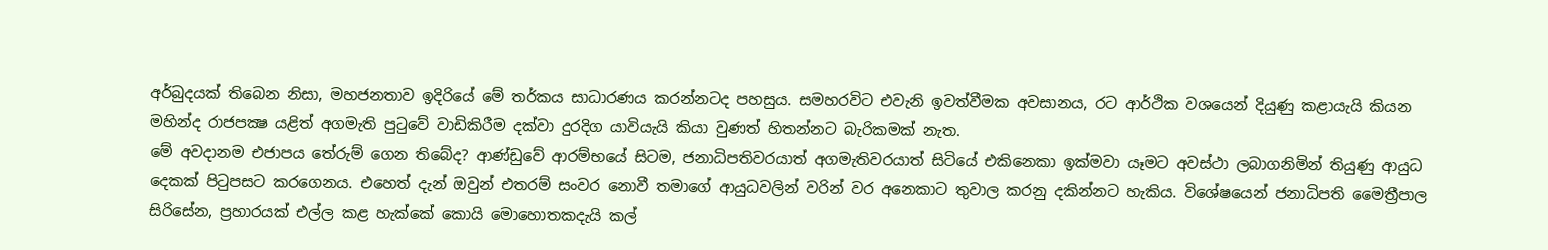අර්බුදයක් තිබෙන නිසා, මහජනතාව ඉදිරියේ මේ තර්කය සාධාරණය කරන්නටද පහසුය. සමහරවිට එවැනි ඉවත්වීමක අවසානය, රට ආර්ථික වශයෙන් දියුණු කළායැයි කියන මහින්ද රාජපක්‍ෂ යළිත් අගමැති පුටුවේ වාඩිකිරීම දක්වා දුරදිග යාවියැයි කියා වුණත් හිතන්නට බැරිකමක් නැත.
මේ අවදානම එජාපය තේරුම් ගෙන තිබේද? ආණ්ඩුවේ ආරම්භයේ සිටම, ජනාධිපතිවරයාත් අගමැතිවරයාත් සිටියේ එකිනෙකා ඉක්මවා යෑමට අවස්ථා ලබාගනිමින් තියුණු ආයුධ දෙකක් පිටුපසට කරගෙනය. එහෙත් දැන් ඔවුන් එතරම් සංවර නොවී තමාගේ ආයුධවලින් වරින් වර අනෙකාට තුවාල කරනු දකින්නට හැකිය. විශේෂයෙන් ජනාධිපති මෛත්‍රීපාල සිරිසේන, ප්‍රහාරයක් එල්ල කළ හැක්කේ කොයි මොහොතකදැයි කල්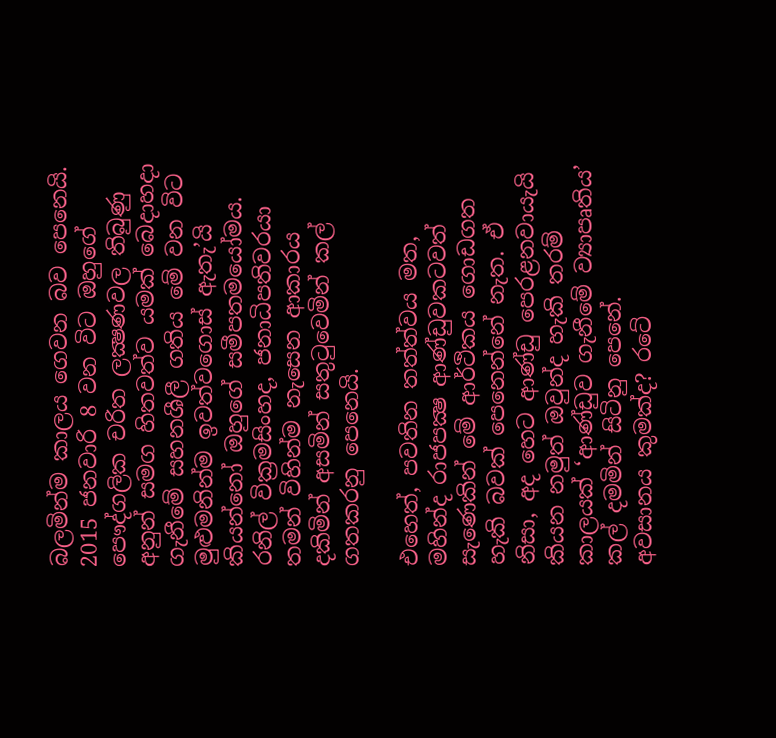බලමින්ම කාලය ගෙවන බව පෙනෙයි. 2015 ජනවාරි 8 වන විට ඔහුගේ පෞද්ගලික චරිත ලක්‍ෂණවල තිබුණු අනුන් සමග හිතවත්ව යමක් බෙදාහදා ගැනීමේ සහනශීලී ගතිය මේ වන විට මුළුමනින්ම ඉවත්වගොස් ඇතැ’යි කියන්නෝ ඔහුගේ සමීපතමයෝමය. රනිල් වික්‍රමසිංහද, ජනාධිපතිවරයා තමන් විහින්ම නැසෙන ආකාරය දකිමින් අසමින් සතුටුවෙමින් කල් ගතකරනු පෙනෙයි.

එහෙත්, පවතින තත්ත්වය මත, මහින්ද රාජපක්‍ෂ ආණ්ඩුවකටවත් සැණෙකින් මේ ආර්ථිකය ගොඩගත හැකි බවක් පෙනෙන්නේ නැත. ඒ නිසා, අද හෙට ආණ්ඩු පෙරළනවායැයි කියන නමුත් ඔවුන්ද හැකි තරම් කාලයක් ‘ආණ්ඩුව ගැනීමේ ව්‍යාපෘතිය’ කල් දමමින් සිටිනු පෙනේ.
අවසානය කුමක්ද? රටේ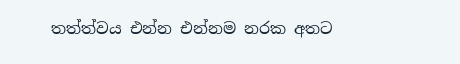තත්ත්වය එන්න එන්නම නරක අතට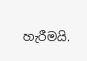හැරීමයි.